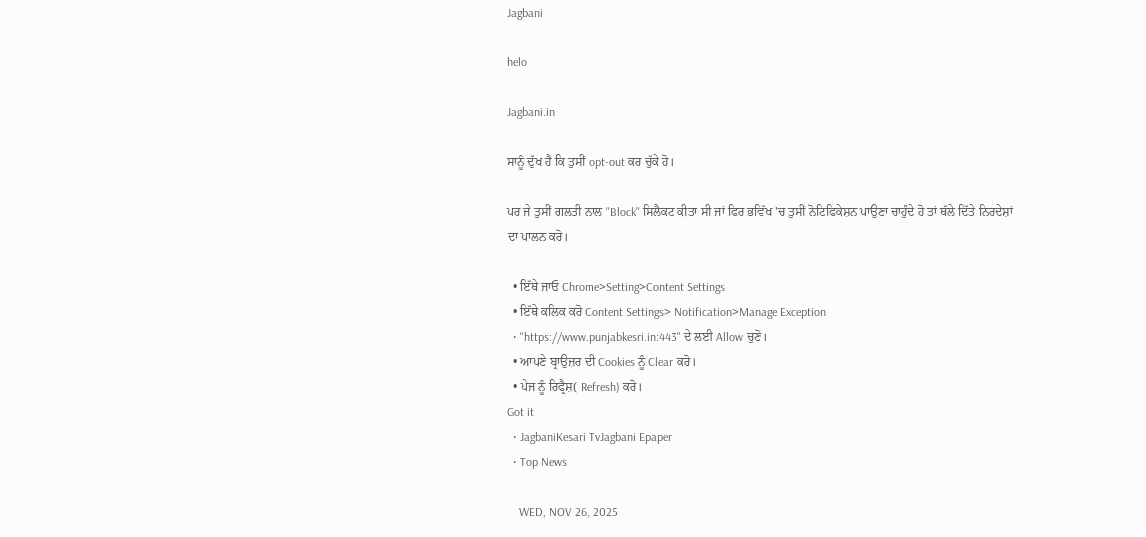Jagbani

helo

Jagbani.in

ਸਾਨੂੰ ਦੁੱਖ ਹੈ ਕਿ ਤੁਸੀਂ opt-out ਕਰ ਚੁੱਕੇ ਹੋ।

ਪਰ ਜੇ ਤੁਸੀਂ ਗਲਤੀ ਨਾਲ ''Block'' ਸਿਲੈਕਟ ਕੀਤਾ ਸੀ ਜਾਂ ਫਿਰ ਭਵਿੱਖ 'ਚ ਤੁਸੀਂ ਨੋਟਿਫਿਕੇਸ਼ਨ ਪਾਉਣਾ ਚਾਹੁੰਦੇ ਹੋ ਤਾਂ ਥੱਲੇ ਦਿੱਤੇ ਨਿਰਦੇਸ਼ਾਂ ਦਾ ਪਾਲਨ ਕਰੋ।

  • ਇੱਥੇ ਜਾਓ Chrome>Setting>Content Settings
  • ਇੱਥੇ ਕਲਿਕ ਕਰੋ Content Settings> Notification>Manage Exception
  • "https://www.punjabkesri.in:443" ਦੇ ਲਈ Allow ਚੁਣੋ।
  • ਆਪਣੇ ਬ੍ਰਾਉਜ਼ਰ ਦੀ Cookies ਨੂੰ Clear ਕਰੋ।
  • ਪੇਜ ਨੂੰ ਰਿਫ੍ਰੈਸ਼( Refresh) ਕਰੋ।
Got it
  • JagbaniKesari TvJagbani Epaper
  • Top News

    WED, NOV 26, 2025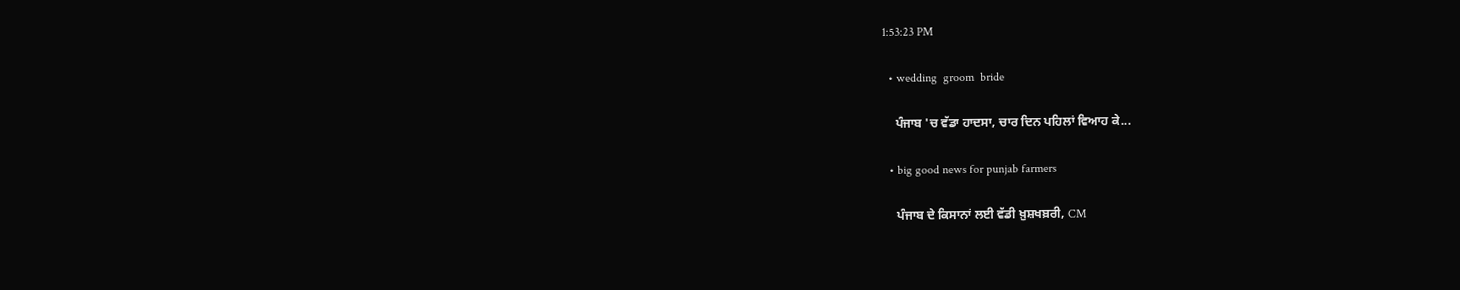1:53:23 PM

  • wedding  groom  bride

    ਪੰਜਾਬ 'ਚ ਵੱਡਾ ਹਾਦਸਾ, ਚਾਰ ਦਿਨ ਪਹਿਲਾਂ ਵਿਆਹ ਕੇ...

  • big good news for punjab farmers

    ਪੰਜਾਬ ਦੇ ਕਿਸਾਨਾਂ ਲਈ ਵੱਡੀ ਖ਼ੁਸ਼ਖਬ਼ਰੀ, CM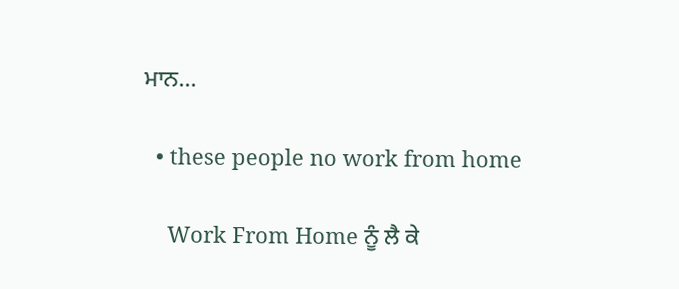ਮਾਨ...

  • these people no work from home

    Work From Home ਨੂੰ ਲੈ ਕੇ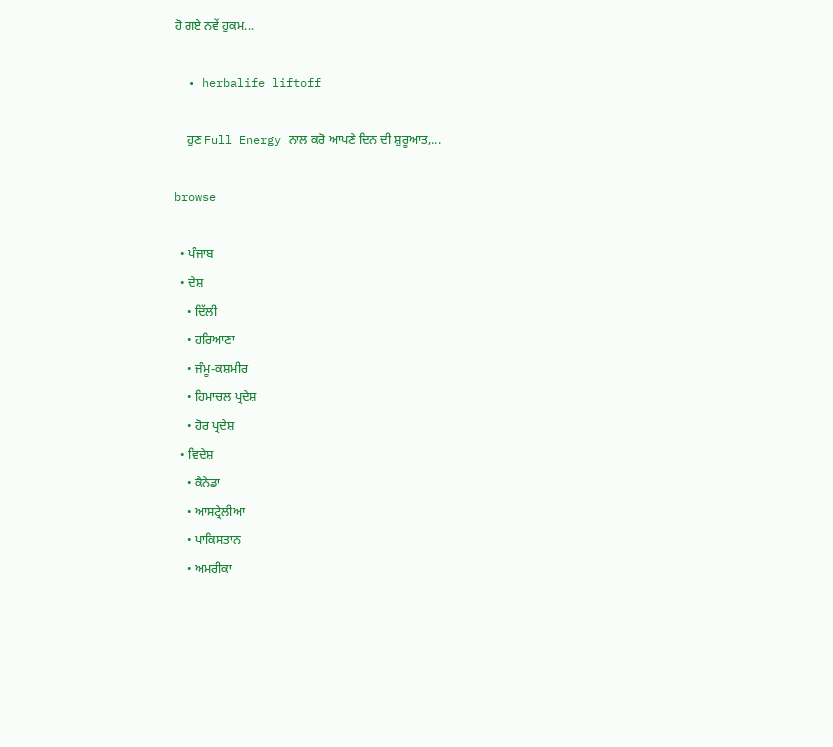ਹੋ ਗਏ ਨਵੇਂ ਹੁਕਮ...

  • herbalife liftoff

    ਹੁਣ Full Energy ਨਾਲ ਕਰੋ ਆਪਣੇ ਦਿਨ ਦੀ ਸ਼ੁਰੂਆਤ,...

browse

  • ਪੰਜਾਬ
  • ਦੇਸ਼
    • ਦਿੱਲੀ
    • ਹਰਿਆਣਾ
    • ਜੰਮੂ-ਕਸ਼ਮੀਰ
    • ਹਿਮਾਚਲ ਪ੍ਰਦੇਸ਼
    • ਹੋਰ ਪ੍ਰਦੇਸ਼
  • ਵਿਦੇਸ਼
    • ਕੈਨੇਡਾ
    • ਆਸਟ੍ਰੇਲੀਆ
    • ਪਾਕਿਸਤਾਨ
    • ਅਮਰੀਕਾ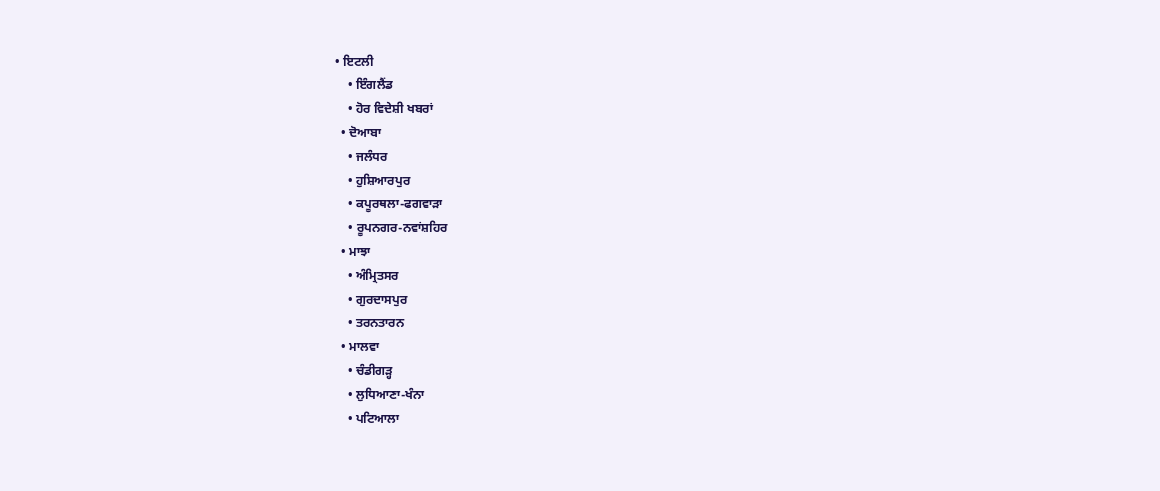• ਇਟਲੀ
    • ਇੰਗਲੈਂਡ
    • ਹੋਰ ਵਿਦੇਸ਼ੀ ਖਬਰਾਂ
  • ਦੋਆਬਾ
    • ਜਲੰਧਰ
    • ਹੁਸ਼ਿਆਰਪੁਰ
    • ਕਪੂਰਥਲਾ-ਫਗਵਾੜਾ
    • ਰੂਪਨਗਰ-ਨਵਾਂਸ਼ਹਿਰ
  • ਮਾਝਾ
    • ਅੰਮ੍ਰਿਤਸਰ
    • ਗੁਰਦਾਸਪੁਰ
    • ਤਰਨਤਾਰਨ
  • ਮਾਲਵਾ
    • ਚੰਡੀਗੜ੍ਹ
    • ਲੁਧਿਆਣਾ-ਖੰਨਾ
    • ਪਟਿਆਲਾ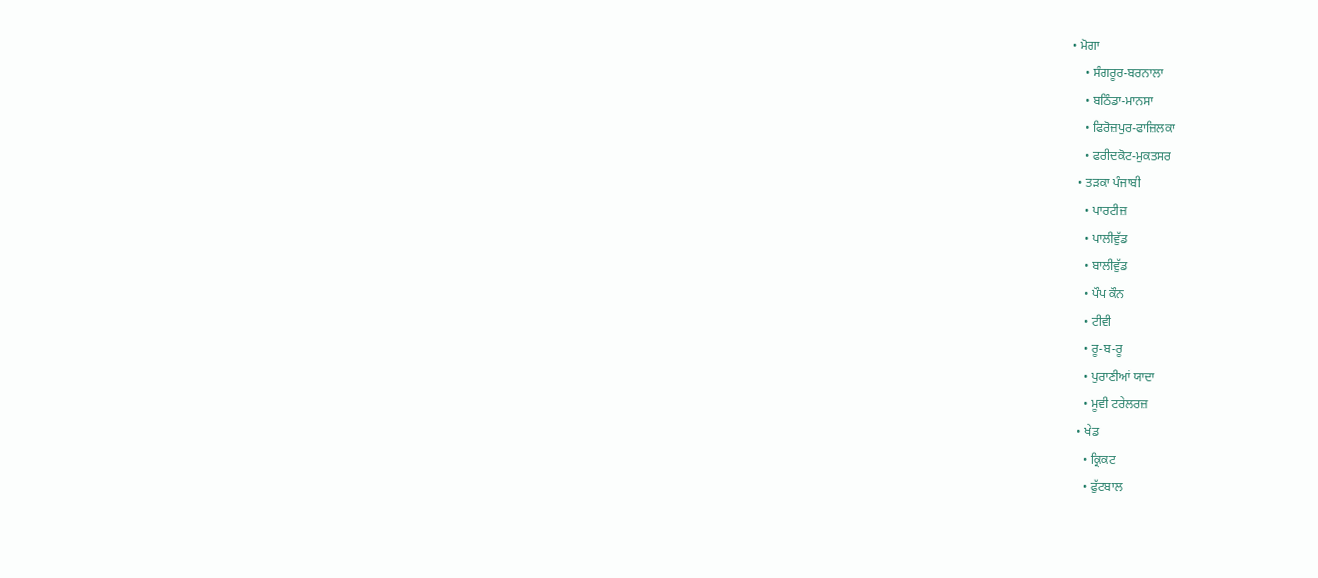• ਮੋਗਾ
    • ਸੰਗਰੂਰ-ਬਰਨਾਲਾ
    • ਬਠਿੰਡਾ-ਮਾਨਸਾ
    • ਫਿਰੋਜ਼ਪੁਰ-ਫਾਜ਼ਿਲਕਾ
    • ਫਰੀਦਕੋਟ-ਮੁਕਤਸਰ
  • ਤੜਕਾ ਪੰਜਾਬੀ
    • ਪਾਰਟੀਜ਼
    • ਪਾਲੀਵੁੱਡ
    • ਬਾਲੀਵੁੱਡ
    • ਪੌਪ ਕੌਨ
    • ਟੀਵੀ
    • ਰੂ-ਬ-ਰੂ
    • ਪੁਰਾਣੀਆਂ ਯਾਦਾ
    • ਮੂਵੀ ਟਰੇਲਰਜ਼
  • ਖੇਡ
    • ਕ੍ਰਿਕਟ
    • ਫੁੱਟਬਾਲ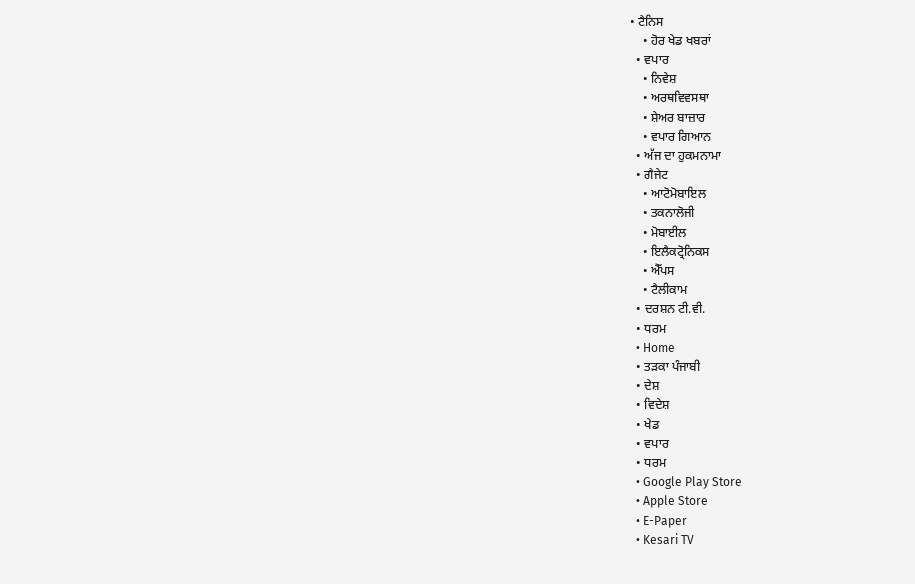• ਟੈਨਿਸ
    • ਹੋਰ ਖੇਡ ਖਬਰਾਂ
  • ਵਪਾਰ
    • ਨਿਵੇਸ਼
    • ਅਰਥਵਿਵਸਥਾ
    • ਸ਼ੇਅਰ ਬਾਜ਼ਾਰ
    • ਵਪਾਰ ਗਿਆਨ
  • ਅੱਜ ਦਾ ਹੁਕਮਨਾਮਾ
  • ਗੈਜੇਟ
    • ਆਟੋਮੋਬਾਇਲ
    • ਤਕਨਾਲੋਜੀ
    • ਮੋਬਾਈਲ
    • ਇਲੈਕਟ੍ਰੋਨਿਕਸ
    • ਐੱਪਸ
    • ਟੈਲੀਕਾਮ
  • ਦਰਸ਼ਨ ਟੀ.ਵੀ.
  • ਧਰਮ
  • Home
  • ਤੜਕਾ ਪੰਜਾਬੀ
  • ਦੇਸ਼
  • ਵਿਦੇਸ਼
  • ਖੇਡ
  • ਵਪਾਰ
  • ਧਰਮ
  • Google Play Store
  • Apple Store
  • E-Paper
  • Kesari TV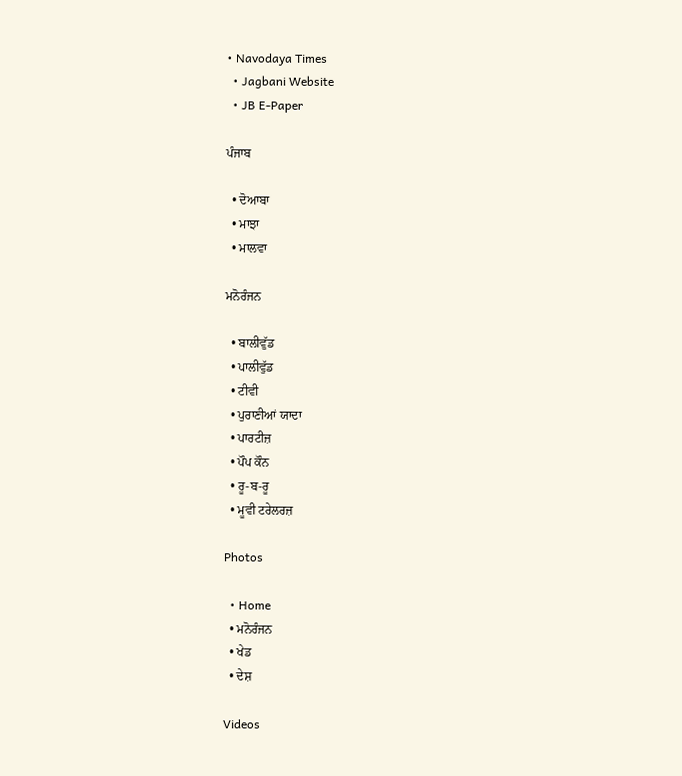• Navodaya Times
  • Jagbani Website
  • JB E-Paper

ਪੰਜਾਬ

  • ਦੋਆਬਾ
  • ਮਾਝਾ
  • ਮਾਲਵਾ

ਮਨੋਰੰਜਨ

  • ਬਾਲੀਵੁੱਡ
  • ਪਾਲੀਵੁੱਡ
  • ਟੀਵੀ
  • ਪੁਰਾਣੀਆਂ ਯਾਦਾ
  • ਪਾਰਟੀਜ਼
  • ਪੌਪ ਕੌਨ
  • ਰੂ-ਬ-ਰੂ
  • ਮੂਵੀ ਟਰੇਲਰਜ਼

Photos

  • Home
  • ਮਨੋਰੰਜਨ
  • ਖੇਡ
  • ਦੇਸ਼

Videos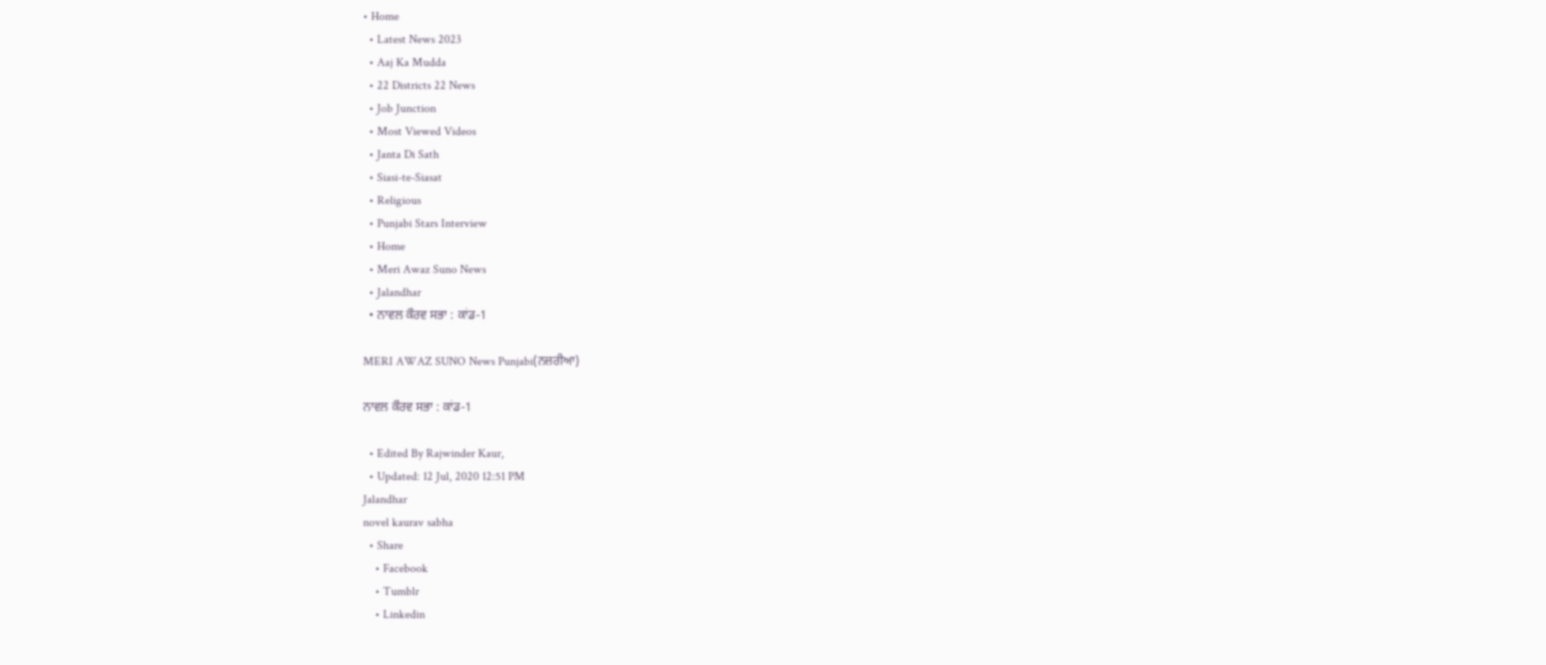• Home
  • Latest News 2023
  • Aaj Ka Mudda
  • 22 Districts 22 News
  • Job Junction
  • Most Viewed Videos
  • Janta Di Sath
  • Siasi-te-Siasat
  • Religious
  • Punjabi Stars Interview
  • Home
  • Meri Awaz Suno News
  • Jalandhar
  • ਨਾਵਲ ਕੌਰਵ ਸਭਾ : ਕਾਂਡ-1

MERI AWAZ SUNO News Punjabi(ਨਜ਼ਰੀਆ)

ਨਾਵਲ ਕੌਰਵ ਸਭਾ : ਕਾਂਡ-1

  • Edited By Rajwinder Kaur,
  • Updated: 12 Jul, 2020 12:51 PM
Jalandhar
novel kaurav sabha
  • Share
    • Facebook
    • Tumblr
    • Linkedin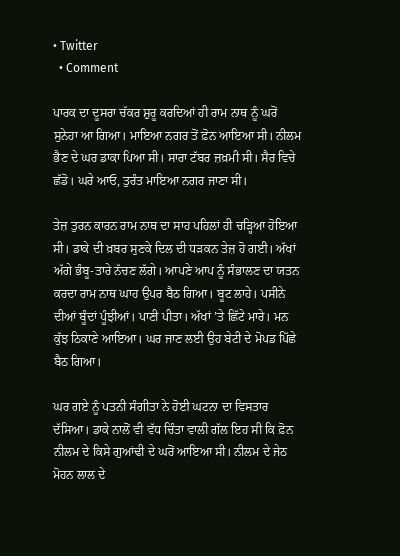• Twitter
  • Comment

ਪਾਰਕ ਦਾ ਦੂਸਰਾ ਚੱਕਰ ਸ਼ੁਰੂ ਕਰਦਿਆਂ ਹੀ ਰਾਮ ਨਾਥ ਨੂੰ ਘਰੋਂ ਸੁਨੇਹਾ ਆ ਗਿਆ। ਮਾਇਆ ਨਗਰ ਤੋਂ ਫ਼ੋਨ ਆਇਆ ਸੀ। ਨੀਲਮ ਭੈਣ ਦੇ ਘਰ ਡਾਕਾ ਪਿਆ ਸੀ। ਸਾਰਾ ਟੱਬਰ ਜ਼ਖ਼ਮੀ ਸੀ। ਸੈਰ ਵਿਚੇ ਛੱਡੋ। ਘਰੇ ਆਓ, ਤੁਰੰਤ ਮਾਇਆ ਨਗਰ ਜਾਣਾ ਸੀ।

ਤੇਜ਼ ਤੁਰਨ ਕਾਰਨ ਰਾਮ ਨਾਥ ਦਾ ਸਾਹ ਪਹਿਲਾਂ ਹੀ ਚੜ੍ਹਿਆ ਹੋਇਆ ਸੀ। ਡਾਕੇ ਦੀ ਖ਼ਬਰ ਸੁਣਕੇ ਦਿਲ ਦੀ ਧੜਕਨ ਤੇਜ਼ ਹੋ ਗਈ। ਅੱਖਾਂ ਅੱਗੇ ਭੰਬੂ-ਤਾਰੇ ਨੱਚਣ ਲੱਗੇ। ਆਪਣੇ ਆਪ ਨੂੰ ਸੰਭਾਲਣ ਦਾ ਯਤਨ ਕਰਦਾ ਰਾਮ ਨਾਥ ਘਾਹ ਉਪਰ ਬੈਠ ਗਿਆ। ਬੂਟ ਲਾਹੇ। ਪਸੀਨੇ ਦੀਆਂ ਬੂੰਦਾਂ ਪੂੰਝੀਆਂ। ਪਾਣੀ ਪੀਤਾ। ਅੱਖਾਂ ’ਤੇ ਛਿੱਟੇ ਮਾਰੇ। ਮਨ ਕੁੱਝ ਠਿਕਾਣੇ ਆਇਆ। ਘਰ ਜਾਣ ਲਈ ਉਹ ਬੇਟੀ ਦੇ ਮੋਪਡ ਪਿੱਛੇ ਬੈਠ ਗਿਆ।

ਘਰ ਗਏ ਨੂੰ ਪਤਨੀ ਸੰਗੀਤਾ ਨੇ ਹੋਈ ਘਟਨਾ ਦਾ ਵਿਸਤਾਰ ਦੱਸਿਆ। ਡਾਕੇ ਨਾਲੋਂ ਵੀ ਵੱਧ ਚਿੰਤਾ ਵਾਲੀ ਗੱਲ ਇਹ ਸੀ ਕਿ ਫ਼ੋਨ ਨੀਲਮ ਦੇ ਕਿਸੇ ਗੁਆਂਢੀ ਦੇ ਘਰੋਂ ਆਇਆ ਸੀ। ਨੀਲਮ ਦੇ ਜੇਠ ਮੋਹਨ ਲਾਲ ਦੇ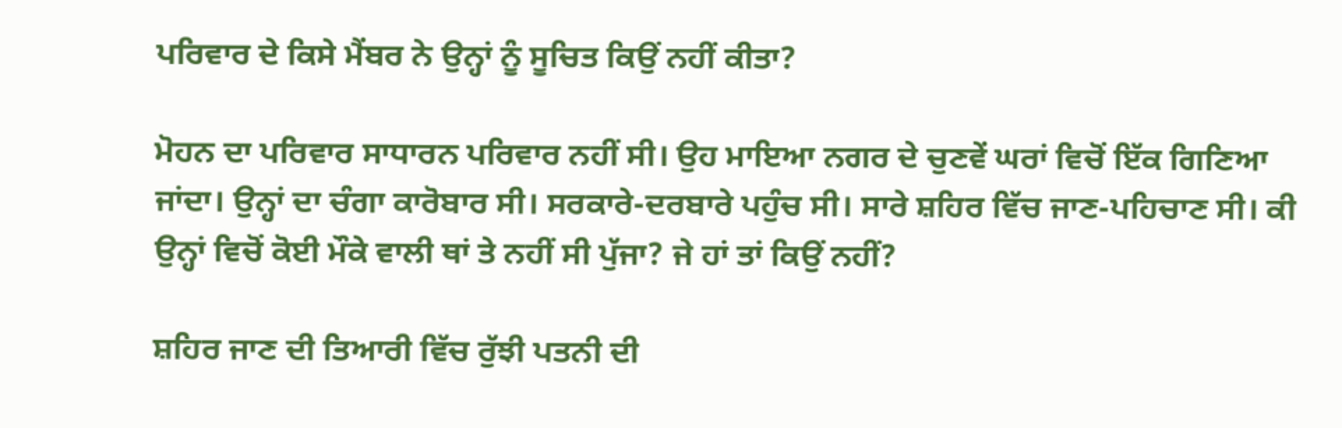ਪਰਿਵਾਰ ਦੇ ਕਿਸੇ ਮੈਂਬਰ ਨੇ ਉਨ੍ਹਾਂ ਨੂੰ ਸੂਚਿਤ ਕਿਉਂ ਨਹੀਂ ਕੀਤਾ?

ਮੋਹਨ ਦਾ ਪਰਿਵਾਰ ਸਾਧਾਰਨ ਪਰਿਵਾਰ ਨਹੀਂ ਸੀ। ਉਹ ਮਾਇਆ ਨਗਰ ਦੇ ਚੁਣਵੇਂ ਘਰਾਂ ਵਿਚੋਂ ਇੱਕ ਗਿਣਿਆ ਜਾਂਦਾ। ਉਨ੍ਹਾਂ ਦਾ ਚੰਗਾ ਕਾਰੋਬਾਰ ਸੀ। ਸਰਕਾਰੇ-ਦਰਬਾਰੇ ਪਹੁੰਚ ਸੀ। ਸਾਰੇ ਸ਼ਹਿਰ ਵਿੱਚ ਜਾਣ-ਪਹਿਚਾਣ ਸੀ। ਕੀ ਉਨ੍ਹਾਂ ਵਿਚੋਂ ਕੋਈ ਮੌਕੇ ਵਾਲੀ ਥਾਂ ਤੇ ਨਹੀਂ ਸੀ ਪੁੱਜਾ? ਜੇ ਹਾਂ ਤਾਂ ਕਿਉਂ ਨਹੀਂ?

ਸ਼ਹਿਰ ਜਾਣ ਦੀ ਤਿਆਰੀ ਵਿੱਚ ਰੁੱਝੀ ਪਤਨੀ ਦੀ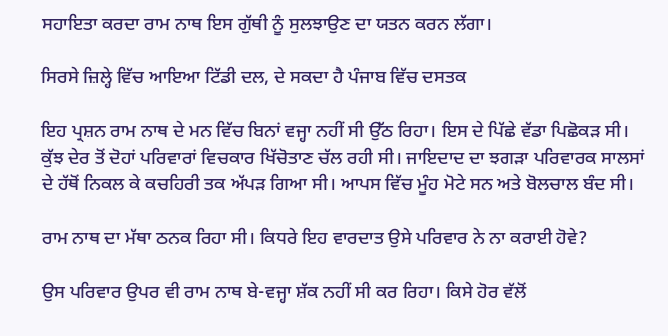ਸਹਾਇਤਾ ਕਰਦਾ ਰਾਮ ਨਾਥ ਇਸ ਗੁੱਥੀ ਨੂੰ ਸੁਲਝਾਉਣ ਦਾ ਯਤਨ ਕਰਨ ਲੱਗਾ।

ਸਿਰਸੇ ਜ਼ਿਲ੍ਹੇ ਵਿੱਚ ਆਇਆ ਟਿੱਡੀ ਦਲ, ਦੇ ਸਕਦਾ ਹੈ ਪੰਜਾਬ ਵਿੱਚ ਦਸਤਕ

ਇਹ ਪ੍ਰਸ਼ਨ ਰਾਮ ਨਾਥ ਦੇ ਮਨ ਵਿੱਚ ਬਿਨਾਂ ਵਜ੍ਹਾ ਨਹੀਂ ਸੀ ਉੱਠ ਰਿਹਾ। ਇਸ ਦੇ ਪਿੱਛੇ ਵੱਡਾ ਪਿਛੋਕੜ ਸੀ। ਕੁੱਝ ਦੇਰ ਤੋਂ ਦੋਹਾਂ ਪਰਿਵਾਰਾਂ ਵਿਚਕਾਰ ਖਿੱਚੋਤਾਣ ਚੱਲ ਰਹੀ ਸੀ। ਜਾਇਦਾਦ ਦਾ ਝਗੜਾ ਪਰਿਵਾਰਕ ਸਾਲਸਾਂ ਦੇ ਹੱਥੋਂ ਨਿਕਲ ਕੇ ਕਚਹਿਰੀ ਤਕ ਅੱਪੜ ਗਿਆ ਸੀ। ਆਪਸ ਵਿੱਚ ਮੂੰਹ ਮੋਟੇ ਸਨ ਅਤੇ ਬੋਲਚਾਲ ਬੰਦ ਸੀ।

ਰਾਮ ਨਾਥ ਦਾ ਮੱਥਾ ਠਨਕ ਰਿਹਾ ਸੀ। ਕਿਧਰੇ ਇਹ ਵਾਰਦਾਤ ਉਸੇ ਪਰਿਵਾਰ ਨੇ ਨਾ ਕਰਾਈ ਹੋਵੇ?

ਉਸ ਪਰਿਵਾਰ ਉਪਰ ਵੀ ਰਾਮ ਨਾਥ ਬੇ-ਵਜ੍ਹਾ ਸ਼ੱਕ ਨਹੀਂ ਸੀ ਕਰ ਰਿਹਾ। ਕਿਸੇ ਹੋਰ ਵੱਲੋਂ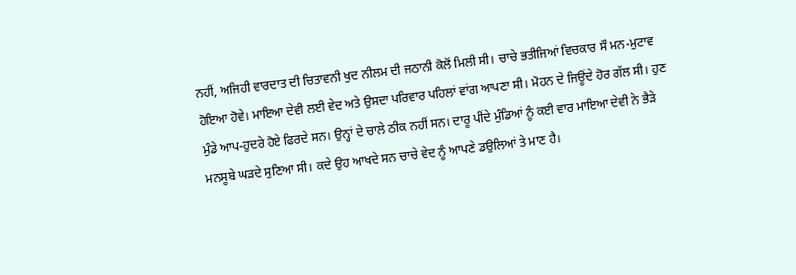ਨਹੀਂ, ਅਜਿਹੀ ਵਾਰਦਾਤ ਦੀ ਚਿਤਾਵਨੀ ਖੁਦ ਨੀਲਮ ਦੀ ਜਠਾਨੀ ਕੋਲੋਂ ਮਿਲੀ ਸੀ। ਚਾਚੇ ਭਤੀਜਿਆਂ ਵਿਚਕਾਰ ਸੌ ਮਨ-ਮੁਟਾਵ ਹੋਇਆ ਹੋਵੇ। ਮਾਇਆ ਦੇਵੀ ਲਈ ਵੇਦ ਅਤੇ ਉਸਦਾ ਪਰਿਵਾਰ ਪਹਿਲਾਂ ਵਾਂਗ ਆਪਣਾ ਸੀ। ਮੋਹਨ ਦੇ ਜਿਊਂਦੇ ਹੋਰ ਗੱਲ ਸੀ। ਹੁਣ ਮੁੰਡੇ ਆਪ-ਹੁਦਰੇ ਹੋਏ ਫਿਰਦੇ ਸਨ। ਉਨ੍ਹਾਂ ਦੇ ਚਾਲੇ ਠੀਕ ਨਹੀਂ ਸਨ। ਦਾਰੂ ਪੀਂਦੇ ਮੁੰਡਿਆਂ ਨੂੰ ਕਈ ਵਾਰ ਮਾਇਆ ਦੇਵੀ ਨੇ ਭੈੜੇ ਮਨਸੂਬੇ ਘੜਦੇ ਸੁਣਿਆ ਸੀ। ਕਦੇ ਉਹ ਆਖਦੇ ਸਨ ਚਾਚੇ ਵੇਦ ਨੂੰ ਆਪਣੇ ਡਉਲਿਆਂ ਤੇ ਮਾਣ ਹੈ।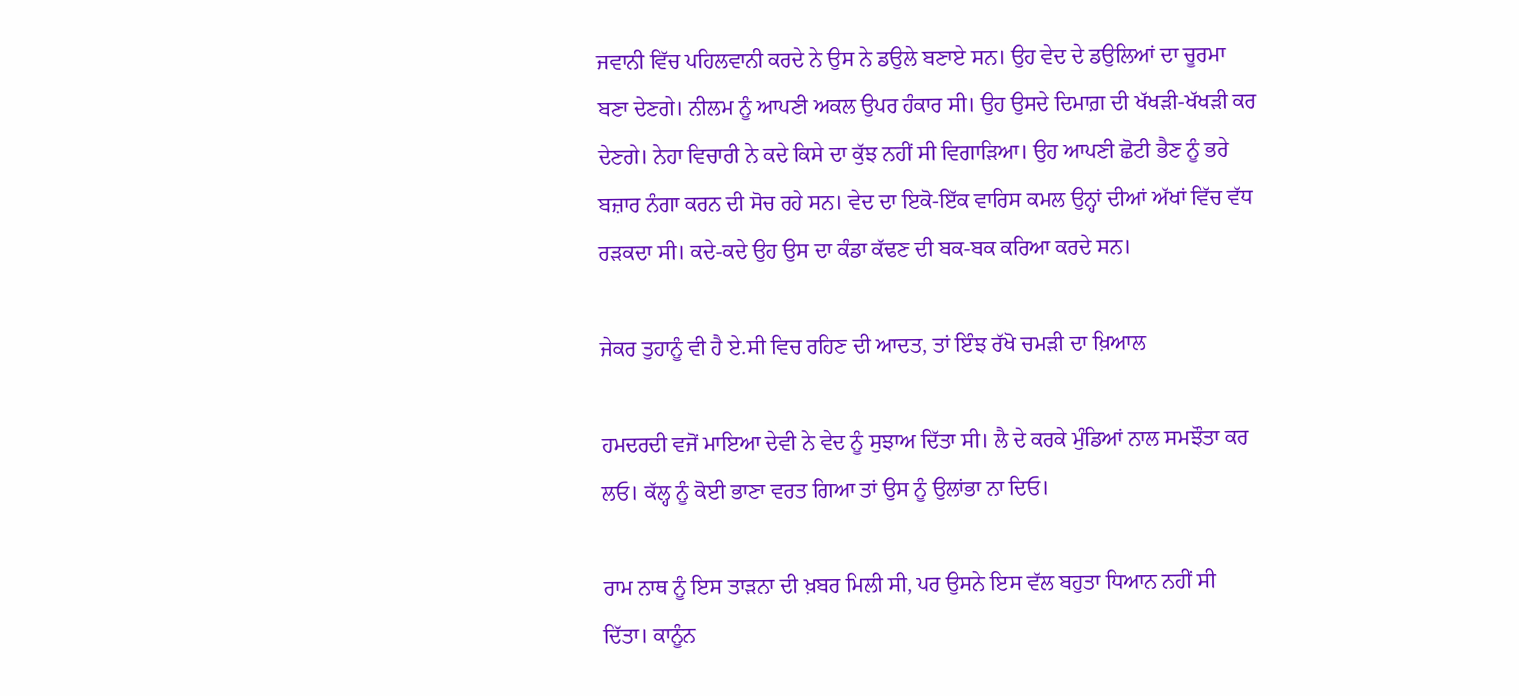ਜਵਾਨੀ ਵਿੱਚ ਪਹਿਲਵਾਨੀ ਕਰਦੇ ਨੇ ਉਸ ਨੇ ਡਉਲੇ ਬਣਾਏ ਸਨ। ਉਹ ਵੇਦ ਦੇ ਡਉਲਿਆਂ ਦਾ ਚੂਰਮਾ ਬਣਾ ਦੇਣਗੇ। ਨੀਲਮ ਨੂੰ ਆਪਣੀ ਅਕਲ ਉਪਰ ਹੰਕਾਰ ਸੀ। ਉਹ ਉਸਦੇ ਦਿਮਾਗ਼ ਦੀ ਖੱਖੜੀ-ਖੱਖੜੀ ਕਰ ਦੇਣਗੇ। ਨੇਹਾ ਵਿਚਾਰੀ ਨੇ ਕਦੇ ਕਿਸੇ ਦਾ ਕੁੱਝ ਨਹੀਂ ਸੀ ਵਿਗਾੜਿਆ। ਉਹ ਆਪਣੀ ਛੋਟੀ ਭੈਣ ਨੂੰ ਭਰੇ ਬਜ਼ਾਰ ਨੰਗਾ ਕਰਨ ਦੀ ਸੋਚ ਰਹੇ ਸਨ। ਵੇਦ ਦਾ ਇਕੋ-ਇੱਕ ਵਾਰਿਸ ਕਮਲ ਉਨ੍ਹਾਂ ਦੀਆਂ ਅੱਖਾਂ ਵਿੱਚ ਵੱਧ ਰੜਕਦਾ ਸੀ। ਕਦੇ-ਕਦੇ ਉਹ ਉਸ ਦਾ ਕੰਡਾ ਕੱਢਣ ਦੀ ਬਕ-ਬਕ ਕਰਿਆ ਕਰਦੇ ਸਨ।

ਜੇਕਰ ਤੁਹਾਨੂੰ ਵੀ ਹੈ ਏ.ਸੀ ਵਿਚ ਰਹਿਣ ਦੀ ਆਦਤ, ਤਾਂ ਇੰਝ ਰੱਖੋ ਚਮੜੀ ਦਾ ਖ਼ਿਆਲ

ਹਮਦਰਦੀ ਵਜੋਂ ਮਾਇਆ ਦੇਵੀ ਨੇ ਵੇਦ ਨੂੰ ਸੁਝਾਅ ਦਿੱਤਾ ਸੀ। ਲੈ ਦੇ ਕਰਕੇ ਮੁੰਡਿਆਂ ਨਾਲ ਸਮਝੌਤਾ ਕਰ ਲਓ। ਕੱਲ੍ਹ ਨੂੰ ਕੋਈ ਭਾਣਾ ਵਰਤ ਗਿਆ ਤਾਂ ਉਸ ਨੂੰ ਉਲਾਂਭਾ ਨਾ ਦਿਓ।

ਰਾਮ ਨਾਥ ਨੂੰ ਇਸ ਤਾੜਨਾ ਦੀ ਖ਼ਬਰ ਮਿਲੀ ਸੀ, ਪਰ ਉਸਨੇ ਇਸ ਵੱਲ ਬਹੁਤਾ ਧਿਆਨ ਨਹੀਂ ਸੀ ਦਿੱਤਾ। ਕਾਨੂੰਨ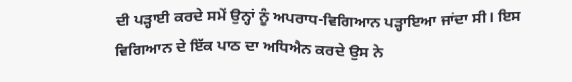ਦੀ ਪੜ੍ਹਾਈ ਕਰਦੇ ਸਮੇਂ ਉਨ੍ਹਾਂ ਨੂੰ ਅਪਰਾਧ-ਵਿਗਿਆਨ ਪੜ੍ਹਾਇਆ ਜਾਂਦਾ ਸੀ। ਇਸ ਵਿਗਿਆਨ ਦੇ ਇੱਕ ਪਾਠ ਦਾ ਅਧਿਐਨ ਕਰਦੇ ਉਸ ਨੇ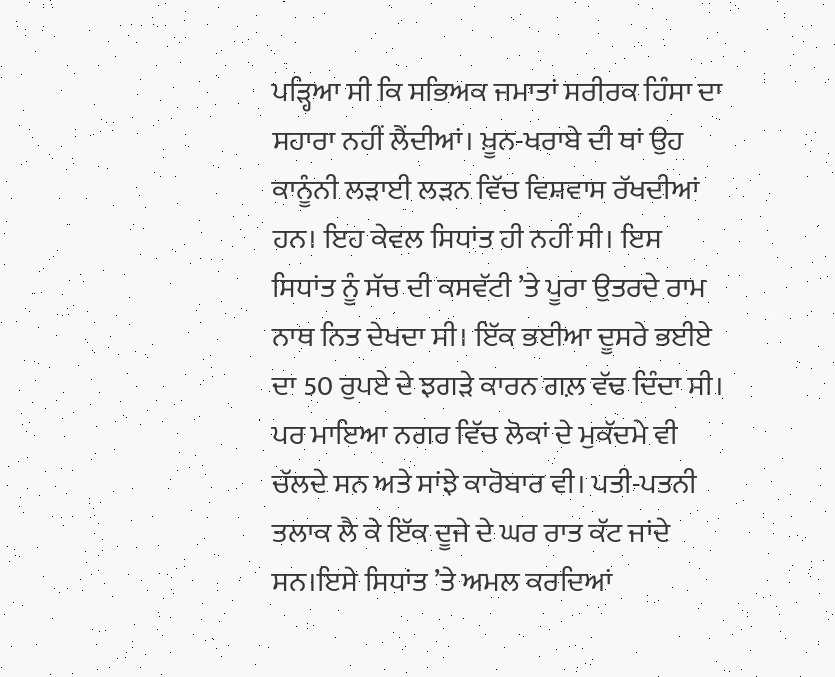ਪੜ੍ਹਿਆ ਸੀ ਕਿ ਸਭਿਅਕ ਜਮਾਤਾਂ ਸਰੀਰਕ ਹਿੰਸਾ ਦਾ ਸਹਾਰਾ ਨਹੀਂ ਲੈਂਦੀਆਂ। ਖ਼ੂਨ-ਖਰਾਬੇ ਦੀ ਥਾਂ ਉਹ ਕਾਨੂੰਨੀ ਲੜਾਈ ਲੜਨ ਵਿੱਚ ਵਿਸ਼ਵਾਸ ਰੱਖਦੀਆਂ ਹਨ। ਇਹ ਕੇਵਲ ਸਿਧਾਂਤ ਹੀ ਨਹੀਂ ਸੀ। ਇਸ ਸਿਧਾਂਤ ਨੂੰ ਸੱਚ ਦੀ ਕਸਵੱਟੀ ’ਤੇ ਪੂਰਾ ਉਤਰਦੇ ਰਾਮ ਨਾਥ ਨਿਤ ਦੇਖਦਾ ਸੀ। ਇੱਕ ਭਈਆ ਦੂਸਰੇ ਭਈਏ ਦਾ 50 ਰੁਪਏ ਦੇ ਝਗੜੇ ਕਾਰਨ ਗਲ਼ ਵੱਢ ਦਿੰਦਾ ਸੀ। ਪਰ ਮਾਇਆ ਨਗਰ ਵਿੱਚ ਲੋਕਾਂ ਦੇ ਮੁਕੱਦਮੇ ਵੀ ਚੱਲਦੇ ਸਨ ਅਤੇ ਸਾਂਝੇ ਕਾਰੋਬਾਰ ਵੀ। ਪਤੀ-ਪਤਨੀ ਤਲਾਕ ਲੈ ਕੇ ਇੱਕ ਦੂਜੇ ਦੇ ਘਰ ਰਾਤ ਕੱਟ ਜਾਂਦੇ ਸਨ।ਇਸੇ ਸਿਧਾਂਤ ’ਤੇ ਅਮਲ ਕਰਦਿਆਂ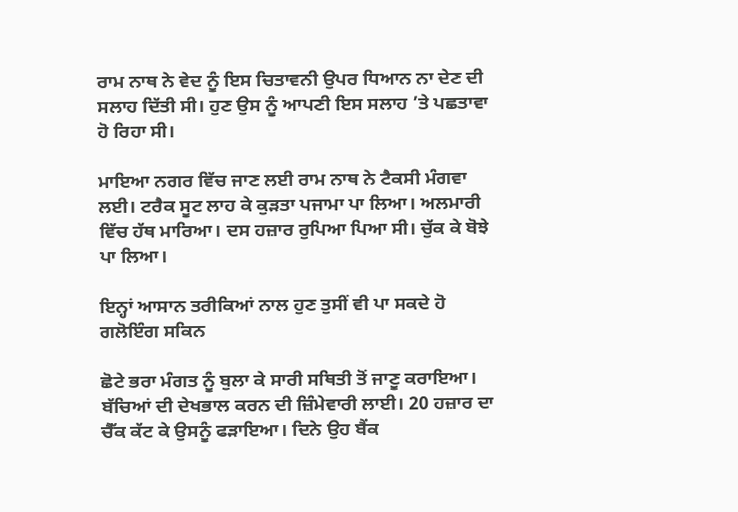ਰਾਮ ਨਾਥ ਨੇ ਵੇਦ ਨੂੰ ਇਸ ਚਿਤਾਵਨੀ ਉਪਰ ਧਿਆਨ ਨਾ ਦੇਣ ਦੀ ਸਲਾਹ ਦਿੱਤੀ ਸੀ। ਹੁਣ ਉਸ ਨੂੰ ਆਪਣੀ ਇਸ ਸਲਾਹ ’ਤੇ ਪਛਤਾਵਾ ਹੋ ਰਿਹਾ ਸੀ।

ਮਾਇਆ ਨਗਰ ਵਿੱਚ ਜਾਣ ਲਈ ਰਾਮ ਨਾਥ ਨੇ ਟੈਕਸੀ ਮੰਗਵਾ ਲਈ। ਟਰੈਕ ਸੂਟ ਲਾਹ ਕੇ ਕੁੜਤਾ ਪਜਾਮਾ ਪਾ ਲਿਆ। ਅਲਮਾਰੀ ਵਿੱਚ ਹੱਥ ਮਾਰਿਆ। ਦਸ ਹਜ਼ਾਰ ਰੁਪਿਆ ਪਿਆ ਸੀ। ਚੁੱਕ ਕੇ ਬੋਝੇ ਪਾ ਲਿਆ।

ਇਨ੍ਹਾਂ ਆਸਾਨ ਤਰੀਕਿਆਂ ਨਾਲ ਹੁਣ ਤੁਸੀਂ ਵੀ ਪਾ ਸਕਦੇ ਹੋ ਗਲੋਇੰਗ ਸਕਿਨ

ਛੋਟੇ ਭਰਾ ਮੰਗਤ ਨੂੰ ਬੁਲਾ ਕੇ ਸਾਰੀ ਸਥਿਤੀ ਤੋਂ ਜਾਣੂ ਕਰਾਇਆ। ਬੱਚਿਆਂ ਦੀ ਦੇਖਭਾਲ ਕਰਨ ਦੀ ਜ਼ਿੰਮੇਵਾਰੀ ਲਾਈ। 20 ਹਜ਼ਾਰ ਦਾ ਚੈੱਕ ਕੱਟ ਕੇ ਉਸਨੂੰ ਫੜਾਇਆ। ਦਿਨੇ ਉਹ ਬੈਂਕ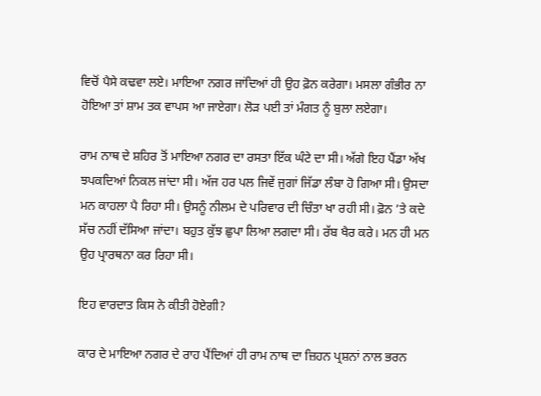ਵਿਚੋਂ ਪੈਸੇ ਕਢਵਾ ਲਏ। ਮਾਇਆ ਨਗਰ ਜਾਂਦਿਆਂ ਹੀ ਉਹ ਫ਼ੋਨ ਕਰੇਗਾ। ਮਸਲਾ ਗੰਭੀਰ ਨਾ ਹੋਇਆ ਤਾਂ ਸ਼ਾਮ ਤਕ ਵਾਪਸ ਆ ਜਾਏਗਾ। ਲੋੜ ਪਈ ਤਾਂ ਮੰਗਤ ਨੂੰ ਬੁਲਾ ਲਏਗਾ।

ਰਾਮ ਨਾਥ ਦੇ ਸ਼ਹਿਰ ਤੋਂ ਮਾਇਆ ਨਗਰ ਦਾ ਰਸਤਾ ਇੱਕ ਘੰਟੇ ਦਾ ਸੀ। ਅੱਗੇ ਇਹ ਪੈਂਡਾ ਅੱਖ ਝਪਕਦਿਆਂ ਨਿਕਲ ਜਾਂਦਾ ਸੀ। ਅੱਜ ਹਰ ਪਲ ਜਿਵੇਂ ਜੁਗਾਂ ਜਿੱਡਾ ਲੰਬਾ ਹੋ ਗਿਆ ਸੀ। ਉਸਦਾ ਮਨ ਕਾਹਲਾ ਪੈ ਰਿਹਾ ਸੀ। ਉਸਨੂੰ ਨੀਲਮ ਦੇ ਪਰਿਵਾਰ ਦੀ ਚਿੰਤਾ ਖਾ ਰਹੀ ਸੀ। ਫ਼ੋਨ ’ਤੇ ਕਦੇ ਸੱਚ ਨਹੀਂ ਦੱਸਿਆ ਜਾਂਦਾ। ਬਹੁਤ ਕੁੱਝ ਛੁਪਾ ਲਿਆ ਲਗਦਾ ਸੀ। ਰੱਬ ਖੈਰ ਕਰੇ। ਮਨ ਹੀ ਮਨ ਉਹ ਪ੍ਰਾਰਥਨਾ ਕਰ ਰਿਹਾ ਸੀ।

ਇਹ ਵਾਰਦਾਤ ਕਿਸ ਨੇ ਕੀਤੀ ਹੋਏਗੀ?

ਕਾਰ ਦੇ ਮਾਇਆ ਨਗਰ ਦੇ ਰਾਹ ਪੈਂਦਿਆਂ ਹੀ ਰਾਮ ਨਾਥ ਦਾ ਜ਼ਿਹਨ ਪ੍ਰਸ਼ਨਾਂ ਨਾਲ ਭਰਨ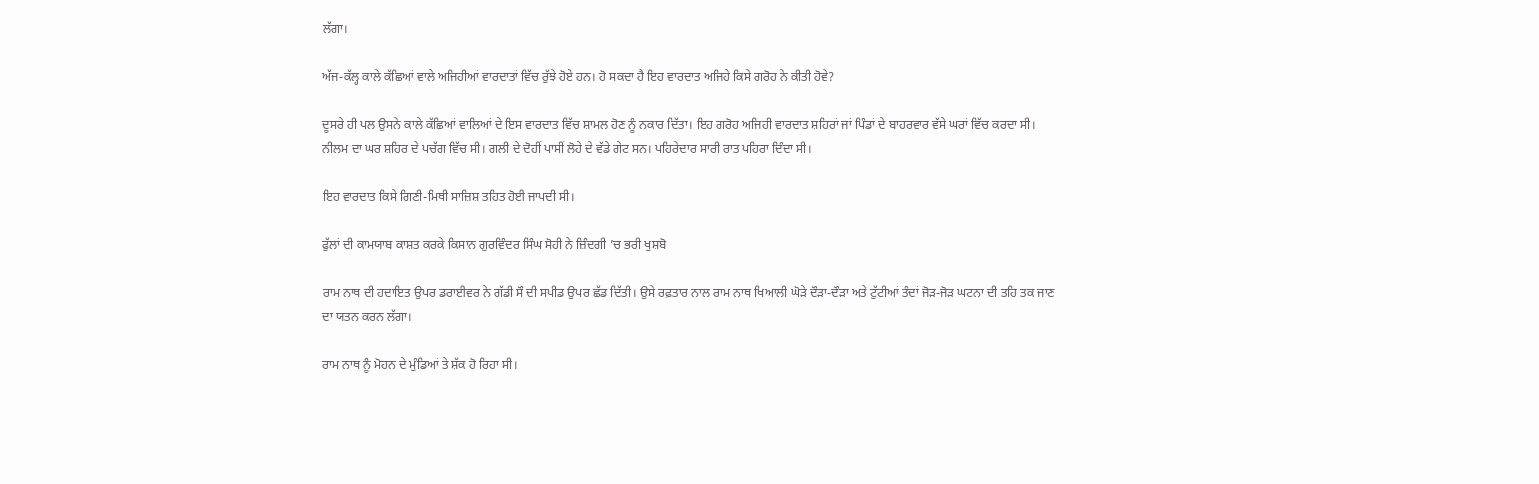ਲੱਗਾ।

ਅੱਜ-ਕੱਲ੍ਹ ਕਾਲੇ ਕੱਛਿਆਂ ਵਾਲੇ ਅਜਿਹੀਆਂ ਵਾਰਦਾਤਾਂ ਵਿੱਚ ਰੁੱਝੇ ਹੋਏ ਹਨ। ਹੋ ਸਕਦਾ ਹੈ ਇਹ ਵਾਰਦਾਤ ਅਜਿਹੇ ਕਿਸੇ ਗਰੋਹ ਨੇ ਕੀਤੀ ਹੋਵੇ?

ਦੂਸਰੇ ਹੀ ਪਲ ਉਸਨੇ ਕਾਲੇ ਕੱਛਿਆਂ ਵਾਲਿਆਂ ਦੇ ਇਸ ਵਾਰਦਾਤ ਵਿੱਚ ਸ਼ਾਮਲ ਹੋਣ ਨੂੰ ਨਕਾਰ ਦਿੱਤਾ। ਇਹ ਗਰੋਹ ਅਜਿਹੀ ਵਾਰਦਾਤ ਸ਼ਹਿਰਾਂ ਜਾਂ ਪਿੰਡਾਂ ਦੇ ਬਾਹਰਵਾਰ ਵੱਸੇ ਘਰਾਂ ਵਿੱਚ ਕਰਦਾ ਸੀ। ਨੀਲਮ ਦਾ ਘਰ ਸ਼ਹਿਰ ਦੇ ਪਚੱਗ ਵਿੱਚ ਸੀ। ਗਲੀ ਦੇ ਦੋਹੀਂ ਪਾਸੀਂ ਲੋਹੇ ਦੇ ਵੱਡੇ ਗੇਟ ਸਨ। ਪਹਿਰੇਦਾਰ ਸਾਰੀ ਰਾਤ ਪਹਿਰਾ ਦਿੰਦਾ ਸੀ।

ਇਹ ਵਾਰਦਾਤ ਕਿਸੇ ਗਿਣੀ-ਮਿਥੀ ਸਾਜ਼ਿਸ਼ ਤਹਿਤ ਹੋਈ ਜਾਪਦੀ ਸੀ।

ਫੁੱਲਾਂ ਦੀ ਕਾਮਯਾਬ ਕਾਸ਼ਤ ਕਰਕੇ ਕਿਸਾਨ ਗੁਰਵਿੰਦਰ ਸਿੰਘ ਸੋਹੀ ਨੇ ਜ਼ਿੰਦਗੀ ’ਚ ਭਰੀ ਖੁਸ਼ਬੋ

ਰਾਮ ਨਾਥ ਦੀ ਹਦਾਇਤ ਉਪਰ ਡਰਾਈਵਰ ਨੇ ਗੱਡੀ ਸੌ ਦੀ ਸਪੀਡ ਉਪਰ ਛੱਡ ਦਿੱਤੀ। ਉਸੇ ਰਫ਼ਤਾਰ ਨਾਲ ਰਾਮ ਨਾਥ ਖਿਆਲੀ ਘੋੜੇ ਦੌੜਾ-ਦੌੜਾ ਅਤੇ ਟੁੱਟੀਆਂ ਤੰਦਾਂ ਜੋੜ-ਜੋੜ ਘਟਨਾ ਦੀ ਤਹਿ ਤਕ ਜਾਣ ਦਾ ਯਤਨ ਕਰਨ ਲੱਗਾ।

ਰਾਮ ਨਾਥ ਨੂੰ ਮੋਹਨ ਦੇ ਮੁੰਡਿਆਂ ਤੇ ਸ਼ੱਕ ਹੋ ਰਿਹਾ ਸੀ।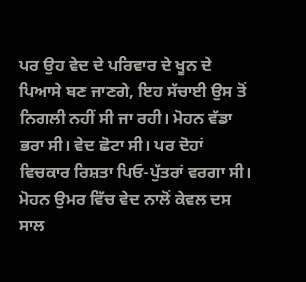ਪਰ ਉਹ ਵੇਦ ਦੇ ਪਰਿਵਾਰ ਦੇ ਖੂਨ ਦੇ ਪਿਆਸੇ ਬਣ ਜਾਣਗੇ, ਇਹ ਸੱਚਾਈ ਉਸ ਤੋਂ ਨਿਗਲੀ ਨਹੀਂ ਸੀ ਜਾ ਰਹੀ। ਮੋਹਨ ਵੱਡਾ ਭਰਾ ਸੀ। ਵੇਦ ਛੋਟਾ ਸੀ। ਪਰ ਦੋਹਾਂ ਵਿਚਕਾਰ ਰਿਸ਼ਤਾ ਪਿਓ-ਪੁੱਤਰਾਂ ਵਰਗਾ ਸੀ। ਮੋਹਨ ਉਮਰ ਵਿੱਚ ਵੇਦ ਨਾਲੋਂ ਕੇਵਲ ਦਸ ਸਾਲ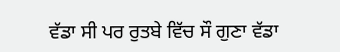ਵੱਡਾ ਸੀ ਪਰ ਰੁਤਬੇ ਵਿੱਚ ਸੌ ਗੁਣਾ ਵੱਡਾ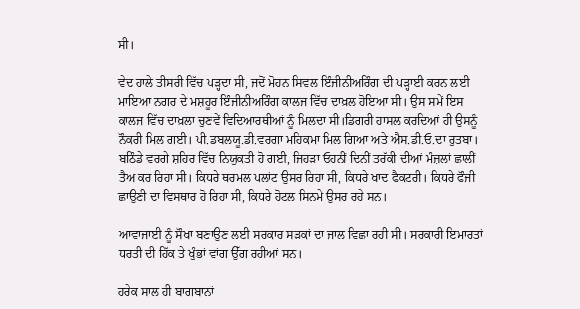ਸੀ।

ਵੇਦ ਹਾਲੇ ਤੀਸਰੀ ਵਿੱਚ ਪੜ੍ਹਦਾ ਸੀ, ਜਦੋਂ ਮੋਹਨ ਸਿਵਲ ਇੰਜੀਨੀਅਰਿੰਗ ਦੀ ਪੜ੍ਹਾਈ ਕਰਨ ਲਈ ਮਾਇਆ ਨਗਰ ਦੇ ਮਸ਼ਹੂਰ ਇੰਜੀਨੀਅਰਿੰਗ ਕਾਲਜ ਵਿੱਚ ਦਾਖ਼ਲ ਹੋਇਆ ਸੀ। ਉਸ ਸਮੇਂ ਇਸ ਕਾਲਜ ਵਿੱਚ ਦਾਖ਼ਲਾ ਚੁਣਵੇਂ ਵਿਦਿਆਰਥੀਆਂ ਨੂੰ ਮਿਲਦਾ ਸੀ।ਡਿਗਰੀ ਹਾਸਲ ਕਰਦਿਆਂ ਹੀ ਉਸਨੂੰ ਨੌਕਰੀ ਮਿਲ ਗਈ। ਪੀ.ਡਬਲਯੂ.ਡੀ.ਵਰਗਾ ਮਹਿਕਮਾ ਮਿਲ ਗਿਆ ਅਤੇ ਐਸ.ਡੀ.ਓ.ਦਾ ਰੁਤਬਾ। ਬਠਿੰਡੇ ਵਰਗੇ ਸ਼ਹਿਰ ਵਿੱਚ ਨਿਯੁਕਤੀ ਹੋ ਗਈ, ਜਿਹੜਾ ਓਹਨੀਂ ਦਿਨੀਂ ਤਰੱਕੀ ਦੀਆਂ ਮੰਜ਼ਲਾਂ ਛਾਲੀਂ ਤੈਅ ਕਰ ਰਿਹਾ ਸੀ। ਕਿਧਰੇ ਥਰਮਲ ਪਲਾਂਟ ਉਸਰ ਰਿਹਾ ਸੀ, ਕਿਧਰੇ ਖਾਦ ਫੈਕਟਰੀ। ਕਿਧਰੇ ਫੌਜੀ ਛਾਉਣੀ ਦਾ ਵਿਸਥਾਰ ਹੋ ਰਿਹਾ ਸੀ, ਕਿਧਰੇ ਹੋਟਲ ਸਿਨਮੇ ਉਸਰ ਰਹੇ ਸਨ।

ਆਵਾਜਾਈ ਨੂੰ ਸੌਖਾ ਬਣਾਉਣ ਲਈ ਸਰਕਾਰ ਸੜਕਾਂ ਦਾ ਜਾਲ ਵਿਛਾ ਰਹੀ ਸੀ। ਸਰਕਾਰੀ ਇਮਾਰਤਾਂ ਧਰਤੀ ਦੀ ਹਿੱਕ ਤੇ ਖੁੰਭਾਂ ਵਾਂਗ ਉੱਗ ਰਹੀਆਂ ਸਨ।

ਹਰੇਕ ਸਾਲ ਹੀ ਬਾਗਬਾਨਾਂ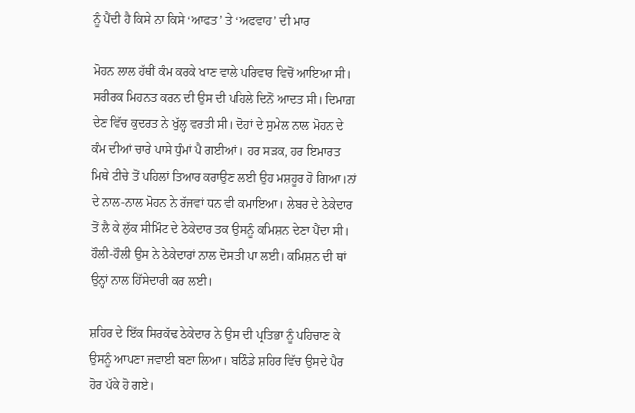ਨੂੰ ਪੈਂਦੀ ਹੈ ਕਿਸੇ ਨਾ ਕਿਸੇ ‘ਆਫਤ’ ਤੇ ‘ਅਫਵਾਹ’ ਦੀ ਮਾਰ

ਮੋਹਨ ਲਾਲ ਹੱਥੀਂ ਕੰਮ ਕਰਕੇ ਖਾਣ ਵਾਲੇ ਪਰਿਵਾਰ ਵਿਚੋਂ ਆਇਆ ਸੀ। ਸਰੀਰਕ ਮਿਹਨਤ ਕਰਨ ਦੀ ਉਸ ਦੀ ਪਹਿਲੇ ਦਿਨੋਂ ਆਦਤ ਸੀ। ਦਿਮਾਗ਼ ਦੇਣ ਵਿੱਚ ਕੁਦਰਤ ਨੇ ਖੁੱਲ੍ਹ ਵਰਤੀ ਸੀ। ਦੋਹਾਂ ਦੇ ਸੁਮੇਲ ਨਾਲ ਮੋਹਨ ਦੇ ਕੰਮ ਦੀਆਂ ਚਾਰੇ ਪਾਸੇ ਧੁੰਮਾਂ ਪੈ ਗਈਆਂ। ਹਰ ਸੜਕ, ਹਰ ਇਮਾਰਤ ਮਿਥੇ ਟੀਚੇ ਤੋਂ ਪਹਿਲਾਂ ਤਿਆਰ ਕਰਾਉਣ ਲਈ ਉਹ ਮਸ਼ਹੂਰ ਹੋ ਗਿਆ।ਨਾਂ ਦੇ ਨਾਲ-ਨਾਲ ਮੋਹਨ ਨੇ ਰੱਜਵਾਂ ਧਨ ਵੀ ਕਮਾਇਆ। ਲੇਬਰ ਦੇ ਠੇਕੇਦਾਰ ਤੋਂ ਲੈ ਕੇ ਲੁੱਕ ਸੀਮਿੰਟ ਦੇ ਠੇਕੇਦਾਰ ਤਕ ਉਸਨੂੰ ਕਮਿਸ਼ਨ ਦੇਣਾ ਪੈਂਦਾ ਸੀ। ਹੌਲੀ-ਹੌਲੀ ਉਸ ਨੇ ਠੇਕੇਦਾਰਾਂ ਨਾਲ ਦੋਸਤੀ ਪਾ ਲਈ। ਕਮਿਸ਼ਨ ਦੀ ਥਾਂ ਉਨ੍ਹਾਂ ਨਾਲ ਹਿੱਸੇਦਾਰੀ ਕਰ ਲਈ।

ਸ਼ਹਿਰ ਦੇ ਇੱਕ ਸਿਰਕੱਢ ਠੇਕੇਦਾਰ ਨੇ ਉਸ ਦੀ ਪ੍ਰਤਿਭਾ ਨੂੰ ਪਹਿਚਾਣ ਕੇ ਉਸਨੂੰ ਆਪਣਾ ਜਵਾਈ ਬਣਾ ਲਿਆ। ਬਠਿੰਡੇ ਸ਼ਹਿਰ ਵਿੱਚ ਉਸਦੇ ਪੈਰ ਹੋਰ ਪੱਕੇ ਹੋ ਗਏ।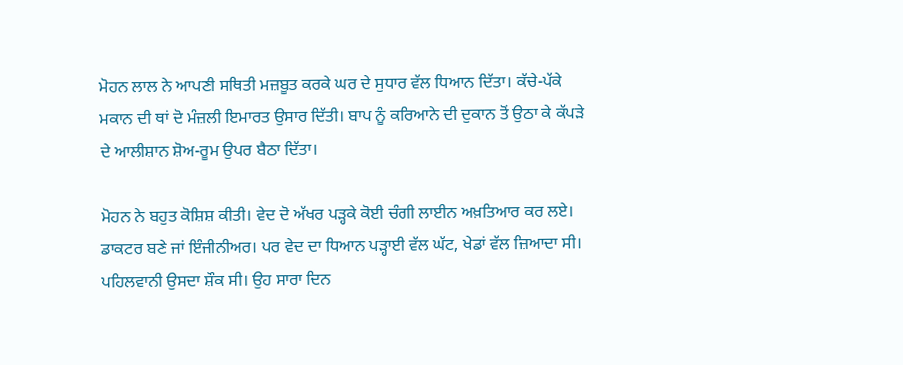ਮੋਹਨ ਲਾਲ ਨੇ ਆਪਣੀ ਸਥਿਤੀ ਮਜ਼ਬੂਤ ਕਰਕੇ ਘਰ ਦੇ ਸੁਧਾਰ ਵੱਲ ਧਿਆਨ ਦਿੱਤਾ। ਕੱਚੇ-ਪੱਕੇ ਮਕਾਨ ਦੀ ਥਾਂ ਦੋ ਮੰਜ਼ਲੀ ਇਮਾਰਤ ਉਸਾਰ ਦਿੱਤੀ। ਬਾਪ ਨੂੰ ਕਰਿਆਨੇ ਦੀ ਦੁਕਾਨ ਤੋਂ ਉਠਾ ਕੇ ਕੱਪੜੇ ਦੇ ਆਲੀਸ਼ਾਨ ਸ਼ੋਅ-ਰੂਮ ਉਪਰ ਬੈਠਾ ਦਿੱਤਾ।

ਮੋਹਨ ਨੇ ਬਹੁਤ ਕੋਸ਼ਿਸ਼ ਕੀਤੀ। ਵੇਦ ਦੋ ਅੱਖਰ ਪੜ੍ਹਕੇ ਕੋਈ ਚੰਗੀ ਲਾਈਨ ਅਖ਼ਤਿਆਰ ਕਰ ਲਏ। ਡਾਕਟਰ ਬਣੇ ਜਾਂ ਇੰਜੀਨੀਅਰ। ਪਰ ਵੇਦ ਦਾ ਧਿਆਨ ਪੜ੍ਹਾਈ ਵੱਲ ਘੱਟ, ਖੇਡਾਂ ਵੱਲ ਜ਼ਿਆਦਾ ਸੀ। ਪਹਿਲਵਾਨੀ ਉਸਦਾ ਸ਼ੌਕ ਸੀ। ਉਹ ਸਾਰਾ ਦਿਨ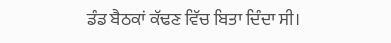ਡੰਡ ਬੈਠਕਾਂ ਕੱਢਣ ਵਿੱਚ ਬਿਤਾ ਦਿੰਦਾ ਸੀ।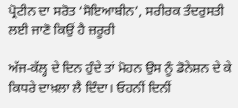ਪ੍ਰੋਟੀਨ ਦਾ ਸਰੋਤ ‘ਸੋਇਆਬੀਨ’, ਸਰੀਰਕ ਤੰਦਰੁਸਤੀ ਲਈ ਜਾਣੋ ਕਿਉਂ ਹੈ ਜ਼ਰੂਰੀ

ਅੱਜ-ਕੱਲ੍ਹ ਦੇ ਦਿਨ ਹੁੰਦੇ ਤਾਂ ਮੋਹਨ ਉਸ ਨੂੰ ਡੋਨੇਸ਼ਨ ਦੇ ਕੇ ਕਿਧਰੇ ਦਾਖ਼ਲਾ ਲੈ ਦਿੰਦਾ। ਓਹਨੀਂ ਦਿਨੀਂ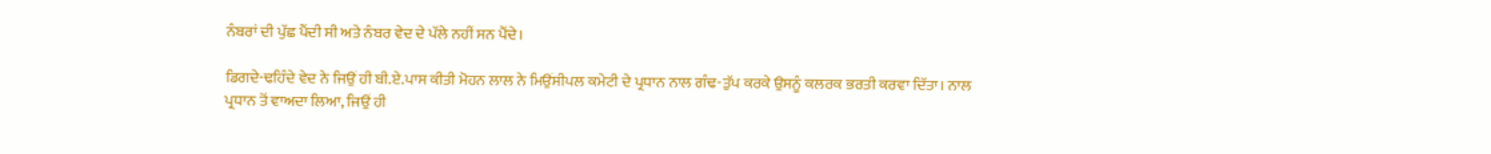ਨੰਬਰਾਂ ਦੀ ਪੁੱਛ ਪੈਂਦੀ ਸੀ ਅਤੇ ਨੰਬਰ ਵੇਦ ਦੇ ਪੱਲੇ ਨਹੀਂ ਸਨ ਪੈਂਦੇ।

ਡਿਗਦੇ-ਢਹਿੰਦੇ ਵੇਦ ਨੇ ਜਿਉਂ ਹੀ ਬੀ.ਏ.ਪਾਸ ਕੀਤੀ ਮੋਹਨ ਲਾਲ ਨੇ ਮਿਉਂਸੀਪਲ ਕਮੇਟੀ ਦੇ ਪ੍ਰਧਾਨ ਨਾਲ ਗੰਢ-ਤੁੱਪ ਕਰਕੇ ਉਸਨੂੰ ਕਲਰਕ ਭਰਤੀ ਕਰਵਾ ਦਿੱਤਾ। ਨਾਲ ਪ੍ਰਧਾਨ ਤੋਂ ਵਾਅਦਾ ਲਿਆ, ਜਿਉਂ ਹੀ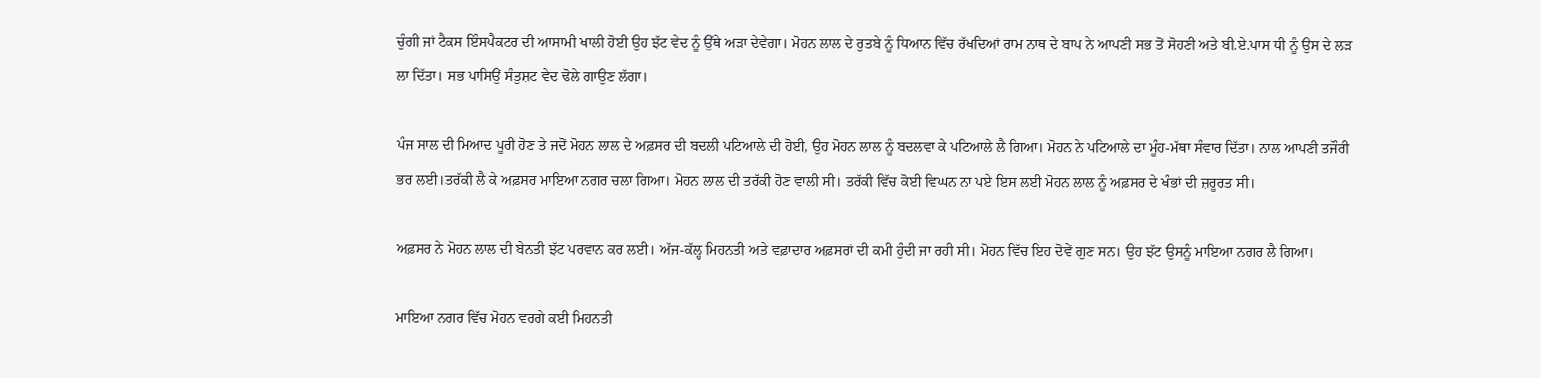ਚੁੰਗੀ ਜਾਂ ਟੈਕਸ ਇੰਸਪੈਕਟਰ ਦੀ ਆਸਾਮੀ ਖਾਲੀ ਹੋਈ ਉਹ ਝੱਟ ਵੇਦ ਨੂੰ ਉੱਥੇ ਅੜਾ ਦੇਵੇਗਾ। ਮੋਹਨ ਲਾਲ ਦੇ ਰੁਤਬੇ ਨੂੰ ਧਿਆਨ ਵਿੱਚ ਰੱਖਦਿਆਂ ਰਾਮ ਨਾਥ ਦੇ ਬਾਪ ਨੇ ਆਪਣੀ ਸਭ ਤੋਂ ਸੋਹਣੀ ਅਤੇ ਬੀ.ਏ.ਪਾਸ ਧੀ ਨੂੰ ਉਸ ਦੇ ਲੜ ਲਾ ਦਿੱਤਾ। ਸਭ ਪਾਸਿਉਂ ਸੰਤੁਸ਼ਟ ਵੇਦ ਢੋਲੇ ਗਾਉਣ ਲੱਗਾ।

ਪੰਜ ਸਾਲ ਦੀ ਮਿਆਦ ਪੂਰੀ ਹੋਣ ਤੇ ਜਦੋਂ ਮੋਹਨ ਲਾਲ ਦੇ ਅਫ਼ਸਰ ਦੀ ਬਦਲੀ ਪਟਿਆਲੇ ਦੀ ਹੋਈ, ਉਹ ਮੋਹਨ ਲਾਲ ਨੂੰ ਬਦਲਵਾ ਕੇ ਪਟਿਆਲੇ ਲੈ ਗਿਆ। ਮੋਹਨ ਨੇ ਪਟਿਆਲੇ ਦਾ ਮੂੰਹ-ਮੱਥਾ ਸੰਵਾਰ ਦਿੱਤਾ। ਨਾਲ ਆਪਣੀ ਤਜੌਰੀ ਭਰ ਲਈ।ਤਰੱਕੀ ਲੈ ਕੇ ਅਫ਼ਸਰ ਮਾਇਆ ਨਗਰ ਚਲਾ ਗਿਆ। ਮੋਹਨ ਲਾਲ ਦੀ ਤਰੱਕੀ ਹੋਣ ਵਾਲੀ ਸੀ। ਤਰੱਕੀ ਵਿੱਚ ਕੋਈ ਵਿਘਨ ਨਾ ਪਏ ਇਸ ਲਈ ਮੋਹਨ ਲਾਲ ਨੂੰ ਅਫ਼ਸਰ ਦੇ ਖੰਭਾਂ ਦੀ ਜ਼ਰੂਰਤ ਸੀ।

ਅਫ਼ਸਰ ਨੇ ਮੋਹਨ ਲਾਲ ਦੀ ਬੇਨਤੀ ਝੱਟ ਪਰਵਾਨ ਕਰ ਲਈ। ਅੱਜ-ਕੱਲ੍ਹ ਮਿਹਨਤੀ ਅਤੇ ਵਫ਼ਾਦਾਰ ਅਫ਼ਸਰਾਂ ਦੀ ਕਮੀ ਹੁੰਦੀ ਜਾ ਰਹੀ ਸੀ। ਮੋਹਨ ਵਿੱਚ ਇਹ ਦੋਵੇਂ ਗੁਣ ਸਨ। ਉਹ ਝੱਟ ਉਸਨੂੰ ਮਾਇਆ ਨਗਰ ਲੈ ਗਿਆ।

ਮਾਇਆ ਨਗਰ ਵਿੱਚ ਮੋਹਨ ਵਰਗੇ ਕਈ ਮਿਹਨਤੀ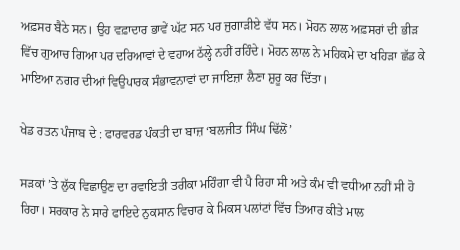ਅਫ਼ਸਰ ਬੈਠੇ ਸਨ। ਉਹ ਵਫ਼ਾਦਾਰ ਭਾਵੇਂ ਘੱਟ ਸਨ ਪਰ ਜੁਗਾੜੀਏ ਵੱਧ ਸਨ। ਮੋਹਨ ਲਾਲ ਅਫ਼ਸਰਾਂ ਦੀ ਭੀੜ ਵਿੱਚ ਗੁਆਚ ਗਿਆ ਪਰ ਦਰਿਆਵਾਂ ਦੇ ਵਹਾਅ ਠੱਲ੍ਹੇ ਨਹੀਂ ਰਹਿੰਦੇ। ਮੋਹਨ ਲਾਲ ਨੇ ਮਹਿਕਮੇ ਦਾ ਖਹਿੜਾ ਛੱਡ ਕੇ ਮਾਇਆ ਨਗਰ ਦੀਆਂ ਵਿਉਪਾਰਕ ਸੰਭਾਵਨਾਵਾਂ ਦਾ ਜਾਇਜ਼ਾ ਲੈਣਾ ਸ਼ੁਰੂ ਕਰ ਦਿੱਤਾ।

ਖੇਡ ਰਤਨ ਪੰਜਾਬ ਦੇ : ਫਾਰਵਰਡ ਪੰਕਤੀ ਦਾ ਬਾਜ਼ ‘ਬਲਜੀਤ ਸਿੰਘ ਢਿੱਲੋਂ’

ਸੜਕਾਂ ’ਤੇ ਲੁੱਕ ਵਿਛਾਉਣ ਦਾ ਰਵਾਇਤੀ ਤਰੀਕਾ ਮਹਿੰਗਾ ਵੀ ਪੈ ਰਿਹਾ ਸੀ ਅਤੇ ਕੰਮ ਵੀ ਵਧੀਆ ਨਹੀਂ ਸੀ ਹੋ ਰਿਹਾ। ਸਰਕਾਰ ਨੇ ਸਾਰੇ ਫਾਇਦੇ ਨੁਕਸਾਨ ਵਿਚਾਰ ਕੇ ਮਿਕਸ ਪਲਾਂਟਾਂ ਵਿੱਚ ਤਿਆਰ ਕੀਤੇ ਮਾਲ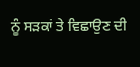ਨੂੰ ਸੜਕਾਂ ਤੇ ਵਿਛਾਉਣ ਦੀ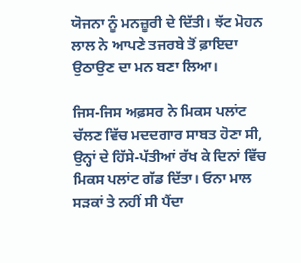ਯੋਜਨਾ ਨੂੰ ਮਨਜ਼ੂਰੀ ਦੇ ਦਿੱਤੀ। ਝੱਟ ਮੋਹਨ ਲਾਲ ਨੇ ਆਪਣੇ ਤਜਰਬੇ ਤੋਂ ਫ਼ਾਇਦਾ ਉਠਾਉਣ ਦਾ ਮਨ ਬਣਾ ਲਿਆ।

ਜਿਸ-ਜਿਸ ਅਫ਼ਸਰ ਨੇ ਮਿਕਸ ਪਲਾਂਟ ਚੱਲਣ ਵਿੱਚ ਮਦਦਗਾਰ ਸਾਬਤ ਹੋਣਾ ਸੀ, ਉਨ੍ਹਾਂ ਦੇ ਹਿੱਸੇ-ਪੱਤੀਆਂ ਰੱਖ ਕੇ ਦਿਨਾਂ ਵਿੱਚ ਮਿਕਸ ਪਲਾਂਟ ਗੱਡ ਦਿੱਤਾ। ਓਨਾ ਮਾਲ ਸੜਕਾਂ ਤੇ ਨਹੀਂ ਸੀ ਪੈਂਦਾ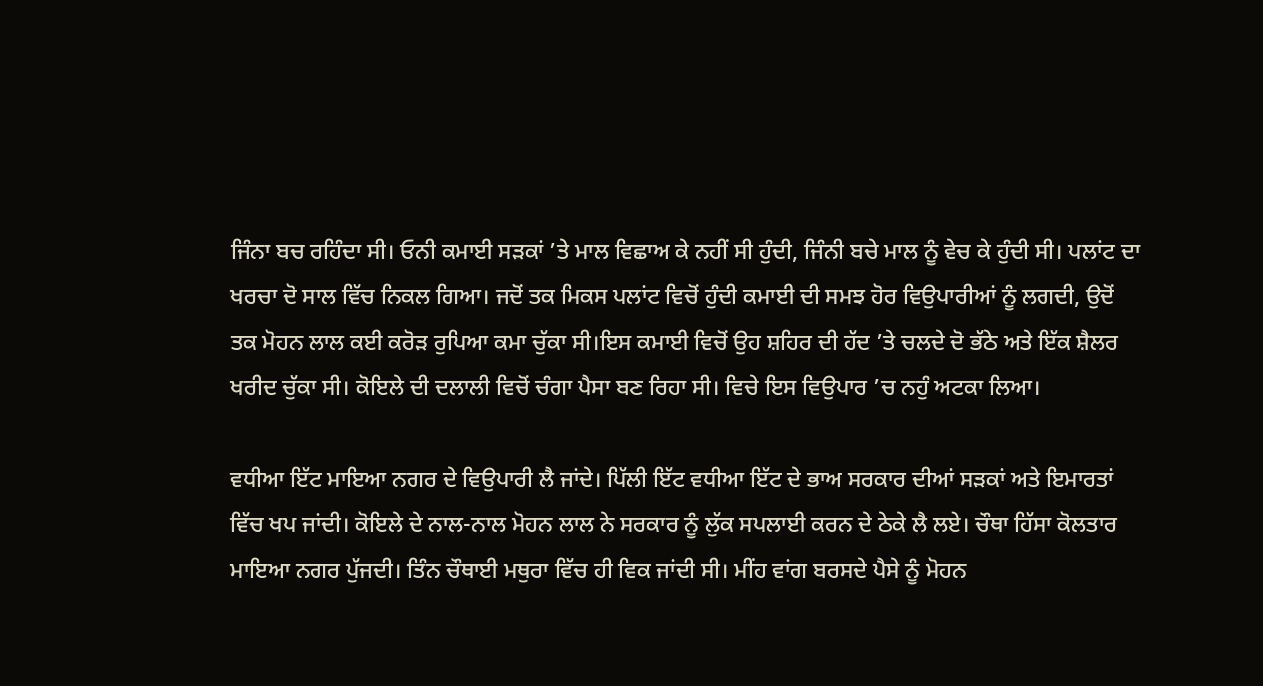ਜਿੰਨਾ ਬਚ ਰਹਿੰਦਾ ਸੀ। ਓਨੀ ਕਮਾਈ ਸੜਕਾਂ ’ਤੇ ਮਾਲ ਵਿਛਾਅ ਕੇ ਨਹੀਂ ਸੀ ਹੁੰਦੀ, ਜਿੰਨੀ ਬਚੇ ਮਾਲ ਨੂੰ ਵੇਚ ਕੇ ਹੁੰਦੀ ਸੀ। ਪਲਾਂਟ ਦਾ ਖਰਚਾ ਦੋ ਸਾਲ ਵਿੱਚ ਨਿਕਲ ਗਿਆ। ਜਦੋਂ ਤਕ ਮਿਕਸ ਪਲਾਂਟ ਵਿਚੋਂ ਹੁੰਦੀ ਕਮਾਈ ਦੀ ਸਮਝ ਹੋਰ ਵਿਉਪਾਰੀਆਂ ਨੂੰ ਲਗਦੀ, ਉਦੋਂ ਤਕ ਮੋਹਨ ਲਾਲ ਕਈ ਕਰੋੜ ਰੁਪਿਆ ਕਮਾ ਚੁੱਕਾ ਸੀ।ਇਸ ਕਮਾਈ ਵਿਚੋਂ ਉਹ ਸ਼ਹਿਰ ਦੀ ਹੱਦ ’ਤੇ ਚਲਦੇ ਦੋ ਭੱਠੇ ਅਤੇ ਇੱਕ ਸ਼ੈਲਰ ਖਰੀਦ ਚੁੱਕਾ ਸੀ। ਕੋਇਲੇ ਦੀ ਦਲਾਲੀ ਵਿਚੋਂ ਚੰਗਾ ਪੈਸਾ ਬਣ ਰਿਹਾ ਸੀ। ਵਿਚੇ ਇਸ ਵਿਉਪਾਰ ’ਚ ਨਹੁੰ ਅਟਕਾ ਲਿਆ।

ਵਧੀਆ ਇੱਟ ਮਾਇਆ ਨਗਰ ਦੇ ਵਿਉਪਾਰੀ ਲੈ ਜਾਂਦੇ। ਪਿੱਲੀ ਇੱਟ ਵਧੀਆ ਇੱਟ ਦੇ ਭਾਅ ਸਰਕਾਰ ਦੀਆਂ ਸੜਕਾਂ ਅਤੇ ਇਮਾਰਤਾਂ ਵਿੱਚ ਖਪ ਜਾਂਦੀ। ਕੋਇਲੇ ਦੇ ਨਾਲ-ਨਾਲ ਮੋਹਨ ਲਾਲ ਨੇ ਸਰਕਾਰ ਨੂੰ ਲੁੱਕ ਸਪਲਾਈ ਕਰਨ ਦੇ ਠੇਕੇ ਲੈ ਲਏ। ਚੌਥਾ ਹਿੱਸਾ ਕੋਲਤਾਰ ਮਾਇਆ ਨਗਰ ਪੁੱਜਦੀ। ਤਿੰਨ ਚੌਥਾਈ ਮਥੁਰਾ ਵਿੱਚ ਹੀ ਵਿਕ ਜਾਂਦੀ ਸੀ। ਮੀਂਹ ਵਾਂਗ ਬਰਸਦੇ ਪੈਸੇ ਨੂੰ ਮੋਹਨ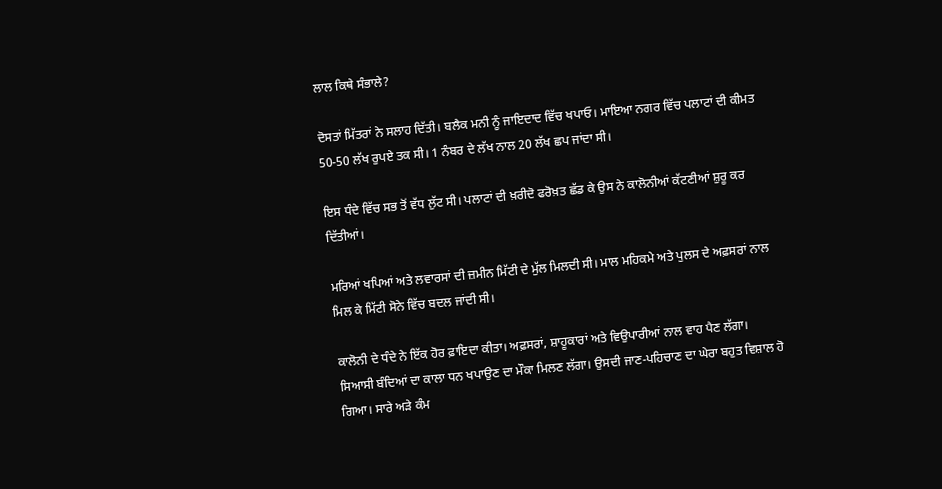ਲਾਲ ਕਿਥੇ ਸੰਭਾਲੇ?

ਦੋਸਤਾਂ ਮਿੱਤਰਾਂ ਨੇ ਸਲਾਹ ਦਿੱਤੀ। ਬਲੈਕ ਮਨੀ ਨੂੰ ਜਾਇਦਾਦ ਵਿੱਚ ਖਪਾਓ। ਮਾਇਆ ਨਗਰ ਵਿੱਚ ਪਲਾਟਾਂ ਦੀ ਕੀਮਤ 50-50 ਲੱਖ ਰੁਪਏ ਤਕ ਸੀ। 1 ਨੰਬਰ ਦੇ ਲੱਖ ਨਾਲ 20 ਲੱਖ ਛਪ ਜਾਂਦਾ ਸੀ।

ਇਸ ਧੰਦੇ ਵਿੱਚ ਸਭ ਤੋਂ ਵੱਧ ਲੁੱਟ ਸੀ। ਪਲਾਟਾਂ ਦੀ ਖ਼ਰੀਦੋ ਫਰੋਖ਼ਤ ਛੱਡ ਕੇ ਉਸ ਨੇ ਕਾਲੋਨੀਆਂ ਕੱਟਣੀਆਂ ਸ਼ੁਰੂ ਕਰ ਦਿੱਤੀਆਂ।

ਮਰਿਆਂ ਖਪਿਆਂ ਅਤੇ ਲਵਾਰਸਾਂ ਦੀ ਜ਼ਮੀਨ ਮਿੱਟੀ ਦੇ ਮੁੱਲ ਮਿਲਦੀ ਸੀ। ਮਾਲ ਮਹਿਕਮੇ ਅਤੇ ਪੁਲਸ ਦੇ ਅਫ਼ਸਰਾਂ ਨਾਲ ਮਿਲ ਕੇ ਮਿੱਟੀ ਸੋਨੇ ਵਿੱਚ ਬਦਲ ਜਾਂਦੀ ਸੀ।

ਕਾਲੋਨੀ ਦੇ ਧੰਦੇ ਨੇ ਇੱਕ ਹੋਰ ਫ਼ਾਇਦਾ ਕੀਤਾ। ਅਫ਼ਸਰਾਂ, ਸ਼ਾਹੂਕਾਰਾਂ ਅਤੇ ਵਿਉਪਾਰੀਆਂ ਨਾਲ ਵਾਹ ਪੈਣ ਲੱਗਾ। ਸਿਆਸੀ ਬੰਦਿਆਂ ਦਾ ਕਾਲਾ ਧਨ ਖਪਾਉਣ ਦਾ ਮੌਕਾ ਮਿਲਣ ਲੱਗਾ। ਉਸਦੀ ਜਾਣ-ਪਹਿਚਾਣ ਦਾ ਘੇਰਾ ਬਹੁਤ ਵਿਸ਼ਾਲ ਹੋ ਗਿਆ। ਸਾਰੇ ਅੜੇ ਕੰਮ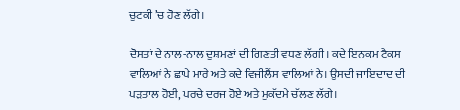ਚੁਟਕੀ ’ਚ ਹੋਣ ਲੱਗੇ।

ਦੋਸਤਾਂ ਦੇ ਨਾਲ-ਨਾਲ ਦੁਸ਼ਮਣਾਂ ਦੀ ਗਿਣਤੀ ਵਧਣ ਲੱਗੀ। ਕਦੇ ਇਨਕਮ ਟੈਕਸ ਵਾਲਿਆਂ ਨੇ ਛਾਪੇ ਮਾਰੇ ਅਤੇ ਕਦੇ ਵਿਜੀਲੈਂਸ ਵਾਲਿਆਂ ਨੇ। ਉਸਦੀ ਜਾਇਦਾਦ ਦੀ ਪੜਤਾਲ ਹੋਈ, ਪਰਚੇ ਦਰਜ ਹੋਏ ਅਤੇ ਮੁਕੱਦਮੇ ਚੱਲਣ ਲੱਗੇ।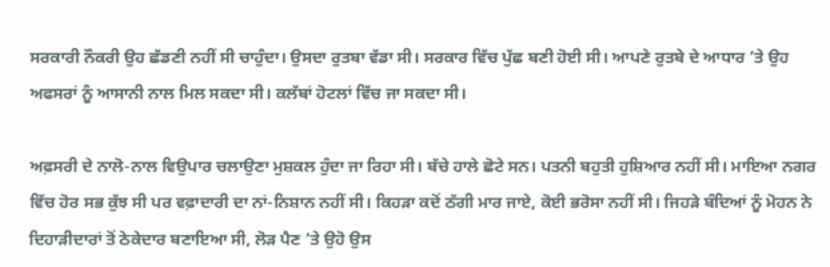ਸਰਕਾਰੀ ਨੌਕਰੀ ਉਹ ਛੱਡਣੀ ਨਹੀਂ ਸੀ ਚਾਹੁੰਦਾ। ਉਸਦਾ ਰੁਤਬਾ ਵੱਡਾ ਸੀ। ਸਰਕਾਰ ਵਿੱਚ ਪੁੱਛ ਬਣੀ ਹੋਈ ਸੀ। ਆਪਣੇ ਰੁਤਬੇ ਦੇ ਆਧਾਰ ’ਤੇ ਉਹ ਅਫਸਰਾਂ ਨੂੰ ਆਸਾਨੀ ਨਾਲ ਮਿਲ ਸਕਦਾ ਸੀ। ਕਲੱਬਾਂ ਹੋਟਲਾਂ ਵਿੱਚ ਜਾ ਸਕਦਾ ਸੀ।

ਅਫ਼ਸਰੀ ਦੇ ਨਾਲੋ-ਨਾਲ ਵਿਉਪਾਰ ਚਲਾਉਣਾ ਮੁਸ਼ਕਲ ਹੁੰਦਾ ਜਾ ਰਿਹਾ ਸੀ। ਬੱਚੇ ਹਾਲੇ ਛੋਟੇ ਸਨ। ਪਤਨੀ ਬਹੁਤੀ ਹੁਸ਼ਿਆਰ ਨਹੀਂ ਸੀ। ਮਾਇਆ ਨਗਰ ਵਿੱਚ ਹੋਰ ਸਭ ਕੁੱਝ ਸੀ ਪਰ ਵਫ਼ਾਦਾਰੀ ਦਾ ਨਾਂ-ਨਿਸ਼ਾਨ ਨਹੀਂ ਸੀ। ਕਿਹੜਾ ਕਦੋਂ ਠੱਗੀ ਮਾਰ ਜਾਏ, ਕੋਈ ਭਰੋਸਾ ਨਹੀਂ ਸੀ। ਜਿਹੜੇ ਬੰਦਿਆਂ ਨੂੰ ਮੋਹਨ ਨੇ ਦਿਹਾੜੀਦਾਰਾਂ ਤੋਂ ਠੇਕੇਦਾਰ ਬਣਾਇਆ ਸੀ, ਲੋੜ ਪੈਣ ’ਤੇ ਉਹੋ ਉਸ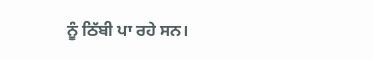ਨੂੰ ਠਿੱਬੀ ਪਾ ਰਹੇ ਸਨ।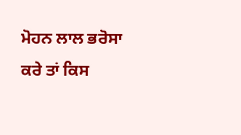ਮੋਹਨ ਲਾਲ ਭਰੋਸਾ ਕਰੇ ਤਾਂ ਕਿਸ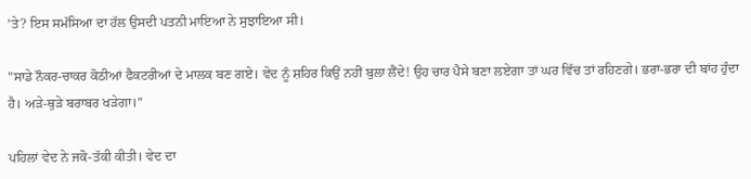’ਤੇ? ਇਸ ਸਮੱਸਿਆ ਦਾ ਹੱਲ ਉਸਦੀ ਪਤਨੀ ਮਾਇਆ ਨੇ ਸੁਝਾਇਆ ਸੀ।

"ਸਾਡੇ ਨੌਕਰ-ਚਾਕਰ ਕੋਠੀਆਂ ਫੈਕਟਰੀਆਂ ਦੇ ਮਾਲਕ ਬਣ ਗਏ। ਵੇਦ ਨੂੰ ਸ਼ਹਿਰ ਕਿਉਂ ਨਹੀਂ ਬੁਲਾ ਲੈਂਦੇ! ਉਹ ਚਾਰ ਪੈਸੇ ਬਣਾ ਲਏਗਾ ਤਾਂ ਘਰ ਵਿੱਚ ਤਾਂ ਰਹਿਣਗੇ। ਭਰਾ-ਭਰਾ ਦੀ ਬਾਂਹ ਹੁੰਦਾ ਹੈ। ਅੜੇ-ਥੁੜੇ ਬਰਾਬਰ ਖੜੇਗਾ।”

ਪਹਿਲਾਂ ਵੇਦ ਨੇ ਜਕੋ-ਤੱਕੀ ਕੀਤੀ। ਵੇਦ ਦਾ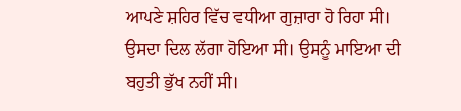ਆਪਣੇ ਸ਼ਹਿਰ ਵਿੱਚ ਵਧੀਆ ਗੁਜ਼ਾਰਾ ਹੋ ਰਿਹਾ ਸੀ। ਉਸਦਾ ਦਿਲ ਲੱਗਾ ਹੋਇਆ ਸੀ। ਉਸਨੂੰ ਮਾਇਆ ਦੀ ਬਹੁਤੀ ਭੁੱਖ ਨਹੀਂ ਸੀ।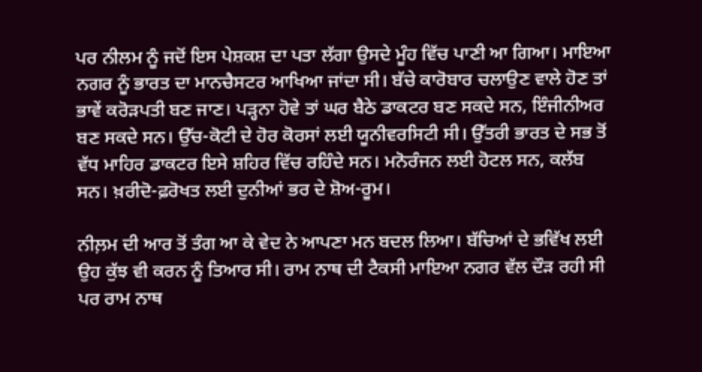ਪਰ ਨੀਲਮ ਨੂੰ ਜਦੋਂ ਇਸ ਪੇਸ਼ਕਸ਼ ਦਾ ਪਤਾ ਲੱਗਾ ਉਸਦੇ ਮੂੰਹ ਵਿੱਚ ਪਾਣੀ ਆ ਗਿਆ। ਮਾਇਆ ਨਗਰ ਨੂੰ ਭਾਰਤ ਦਾ ਮਾਨਚੈਸਟਰ ਆਖਿਆ ਜਾਂਦਾ ਸੀ। ਬੱਚੇ ਕਾਰੋਬਾਰ ਚਲਾਉਣ ਵਾਲੇ ਹੋਣ ਤਾਂ ਭਾਵੇਂ ਕਰੋੜਪਤੀ ਬਣ ਜਾਣ। ਪੜ੍ਹਨਾ ਹੋਵੇ ਤਾਂ ਘਰ ਬੈਠੇ ਡਾਕਟਰ ਬਣ ਸਕਦੇ ਸਨ, ਇੰਜੀਨੀਅਰ ਬਣ ਸਕਦੇ ਸਨ। ਉੱਚ-ਕੋਟੀ ਦੇ ਹੋਰ ਕੋਰਸਾਂ ਲਈ ਯੂਨੀਵਰਸਿਟੀ ਸੀ। ਉੱਤਰੀ ਭਾਰਤ ਦੇ ਸਭ ਤੋਂ ਵੱਧ ਮਾਹਿਰ ਡਾਕਟਰ ਇਸੇ ਸ਼ਹਿਰ ਵਿੱਚ ਰਹਿੰਦੇ ਸਨ। ਮਨੋਰੰਜਨ ਲਈ ਹੋਟਲ ਸਨ, ਕਲੱਬ ਸਨ। ਖ਼ਰੀਦੋ-ਫ਼ਰੋਖਤ ਲਈ ਦੁਨੀਆਂ ਭਰ ਦੇ ਸ਼ੋਅ-ਰੂਮ।

ਨੀਲ਼ਮ ਦੀ ਆਰ ਤੋਂ ਤੰਗ ਆ ਕੇ ਵੇਦ ਨੇ ਆਪਣਾ ਮਨ ਬਦਲ ਲਿਆ। ਬੱਚਿਆਂ ਦੇ ਭਵਿੱਖ ਲਈ ਉਹ ਕੁੱਝ ਵੀ ਕਰਨ ਨੂੰ ਤਿਆਰ ਸੀ। ਰਾਮ ਨਾਥ ਦੀ ਟੈਕਸੀ ਮਾਇਆ ਨਗਰ ਵੱਲ ਦੌੜ ਰਹੀ ਸੀ ਪਰ ਰਾਮ ਨਾਥ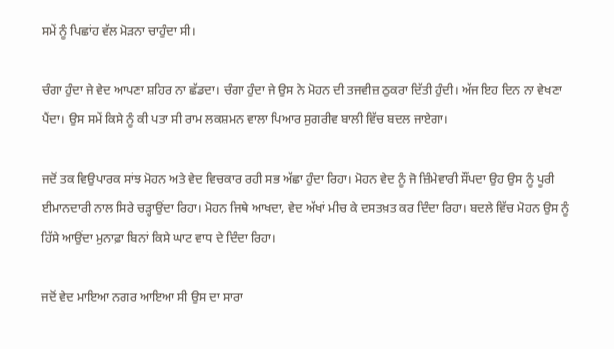ਸਮੇਂ ਨੂੰ ਪਿਛਾਂਹ ਵੱਲ ਮੋੜਨਾ ਚਾਹੁੰਦਾ ਸੀ।

ਚੰਗਾ ਹੁੰਦਾ ਜੇ ਵੇਦ ਆਪਣਾ ਸ਼ਹਿਰ ਨਾ ਛੱਡਦਾ। ਚੰਗਾ ਹੁੰਦਾ ਜੇ ਉਸ ਨੇ ਮੋਹਨ ਦੀ ਤਜਵੀਜ਼ ਠੁਕਰਾ ਦਿੱਤੀ ਹੁੰਦੀ। ਅੱਜ ਇਹ ਦਿਨ ਨਾ ਵੇਖਣਾ ਪੈਂਦਾ। ਉਸ ਸਮੇਂ ਕਿਸੇ ਨੂੰ ਕੀ ਪਤਾ ਸੀ ਰਾਮ ਲਕਸ਼ਮਨ ਵਾਲਾ ਪਿਆਰ ਸੁਗਰੀਵ ਬਾਲੀ ਵਿੱਚ ਬਦਲ ਜਾਏਗਾ।

ਜਦੋਂ ਤਕ ਵਿਉਪਾਰਕ ਸਾਂਝ ਮੋਹਨ ਅਤੇ ਵੇਦ ਵਿਚਕਾਰ ਰਹੀ ਸਭ ਅੱਛਾ ਹੁੰਦਾ ਰਿਹਾ। ਮੋਹਨ ਵੇਦ ਨੂੰ ਜੋ ਜ਼ਿੰਮੇਵਾਰੀ ਸੌਂਪਦਾ ਉਹ ਉਸ ਨੂੰ ਪੂਰੀ ਈਮਾਨਦਾਰੀ ਨਾਲ ਸਿਰੇ ਚੜ੍ਹਾਉਂਦਾ ਰਿਹਾ। ਮੋਹਨ ਜਿਥੇ ਆਖਦਾ, ਵੇਦ ਅੱਖਾਂ ਮੀਚ ਕੇ ਦਸਤਖ਼ਤ ਕਰ ਦਿੰਦਾ ਰਿਹਾ। ਬਦਲੇ ਵਿੱਚ ਮੋਹਨ ਉਸ ਨੂੰ ਹਿੱਸੇ ਆਉਂਦਾ ਮੁਨਾਫ਼ਾ ਬਿਨਾਂ ਕਿਸੇ ਘਾਟ ਵਾਧ ਦੇ ਦਿੰਦਾ ਰਿਹਾ।

ਜਦੋਂ ਵੇਦ ਮਾਇਆ ਨਗਰ ਆਇਆ ਸੀ ਉਸ ਦਾ ਸਾਰਾ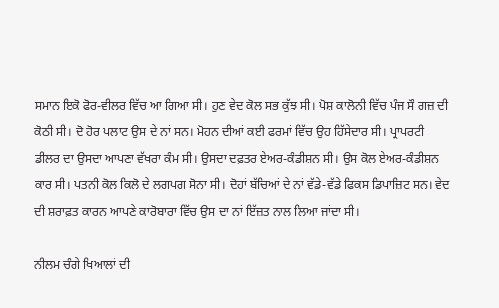ਸਮਾਨ ਇਕੋ ਫੋਰ-ਵੀਲਰ ਵਿੱਚ ਆ ਗਿਆ ਸੀ। ਹੁਣ ਵੇਦ ਕੋਲ ਸਭ ਕੁੱਝ ਸੀ। ਪੋਸ਼ ਕਾਲੋਨੀ ਵਿੱਚ ਪੰਜ ਸੌ ਗਜ਼ ਦੀ ਕੋਠੀ ਸੀ। ਦੋ ਹੋਰ ਪਲਾਟ ਉਸ ਦੇ ਨਾਂ ਸਨ। ਮੋਹਨ ਦੀਆਂ ਕਈ ਫਰਮਾਂ ਵਿੱਚ ਉਹ ਹਿੱਸੇਦਾਰ ਸੀ। ਪ੍ਰਾਪਰਟੀ ਡੀਲਰ ਦਾ ਉਸਦਾ ਆਪਣਾ ਵੱਖਰਾ ਕੰਮ ਸੀ। ਉਸਦਾ ਦਫ਼ਤਰ ਏਅਰ-ਕੰਡੀਸ਼ਨ ਸੀ। ਉਸ ਕੋਲ ਏਅਰ-ਕੰਡੀਸ਼ਨ ਕਾਰ ਸੀ। ਪਤਨੀ ਕੋਲ ਕਿਲੋ ਦੇ ਲਗਪਗ ਸੋਨਾ ਸੀ। ਦੋਹਾਂ ਬੱਚਿਆਂ ਦੇ ਨਾਂ ਵੱਡੇ-ਵੱਡੇ ਫਿਕਸ ਡਿਪਾਜ਼ਿਟ ਸਨ। ਵੇਦ ਦੀ ਸ਼ਰਾਫ਼ਤ ਕਾਰਨ ਆਪਣੇ ਕਾਰੋਬਾਰਾ ਵਿੱਚ ਉਸ ਦਾ ਨਾਂ ਇੱਜ਼ਤ ਨਾਲ ਲਿਆ ਜਾਂਦਾ ਸੀ।

ਨੀਲਮ ਚੰਗੇ ਖਿਆਲਾਂ ਦੀ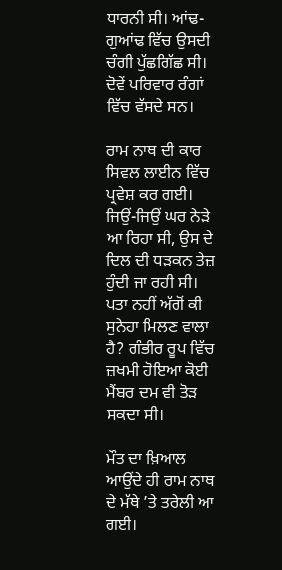ਧਾਰਨੀ ਸੀ। ਆਂਢ-ਗੁਆਂਢ ਵਿੱਚ ਉਸਦੀ ਚੰਗੀ ਪੁੱਛਗਿੱਛ ਸੀ। ਦੋਵੇਂ ਪਰਿਵਾਰ ਰੰਗਾਂ ਵਿੱਚ ਵੱਸਦੇ ਸਨ।

ਰਾਮ ਨਾਥ ਦੀ ਕਾਰ ਸਿਵਲ ਲਾਈਨ ਵਿੱਚ ਪ੍ਰਵੇਸ਼ ਕਰ ਗਈ। ਜਿਉਂ-ਜਿਉਂ ਘਰ ਨੇੜੇ ਆ ਰਿਹਾ ਸੀ, ਉਸ ਦੇ ਦਿਲ ਦੀ ਧੜਕਨ ਤੇਜ਼ ਹੁੰਦੀ ਜਾ ਰਹੀ ਸੀ। ਪਤਾ ਨਹੀਂ ਅੱਗੋਂ ਕੀ ਸੁਨੇਹਾ ਮਿਲਣ ਵਾਲਾ ਹੈ? ਗੰਭੀਰ ਰੂਪ ਵਿੱਚ ਜ਼ਖਮੀ ਹੋਇਆ ਕੋਈ ਮੈਂਬਰ ਦਮ ਵੀ ਤੋੜ ਸਕਦਾ ਸੀ।

ਮੌਤ ਦਾ ਖ਼ਿਆਲ ਆਉਂਦੇ ਹੀ ਰਾਮ ਨਾਥ ਦੇ ਮੱਥੇ ’ਤੇ ਤਰੇਲੀ ਆ ਗਈ।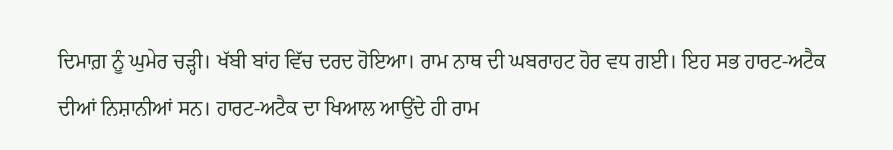ਦਿਮਾਗ਼ ਨੂੰ ਘੁਮੇਰ ਚੜ੍ਹੀ। ਖੱਬੀ ਬਾਂਹ ਵਿੱਚ ਦਰਦ ਹੋਇਆ। ਰਾਮ ਨਾਥ ਦੀ ਘਬਰਾਹਟ ਹੋਰ ਵਧ ਗਈ। ਇਹ ਸਭ ਹਾਰਟ-ਅਟੈਕ ਦੀਆਂ ਨਿਸ਼ਾਨੀਆਂ ਸਨ। ਹਾਰਟ-ਅਟੈਕ ਦਾ ਖਿਆਲ ਆਉਂਦੇ ਹੀ ਰਾਮ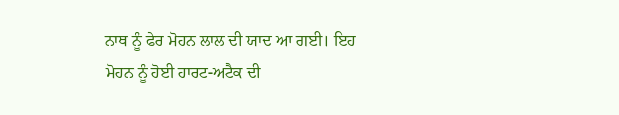ਨਾਥ ਨੂੰ ਫੇਰ ਮੋਹਨ ਲਾਲ ਦੀ ਯਾਦ ਆ ਗਈ। ਇਹ ਮੋਹਨ ਨੂੰ ਹੋਈ ਹਾਰਟ-ਅਟੈਕ ਦੀ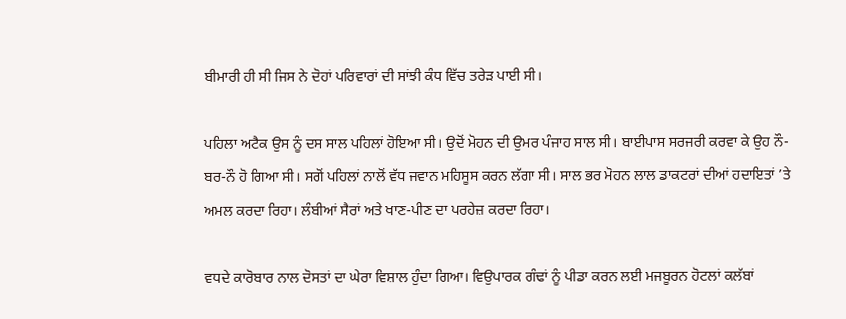ਬੀਮਾਰੀ ਹੀ ਸੀ ਜਿਸ ਨੇ ਦੋਹਾਂ ਪਰਿਵਾਰਾਂ ਦੀ ਸਾਂਝੀ ਕੰਧ ਵਿੱਚ ਤਰੇੜ ਪਾਈ ਸੀ।

ਪਹਿਲਾ ਅਟੈਕ ਉਸ ਨੂੰ ਦਸ ਸਾਲ ਪਹਿਲਾਂ ਹੋਇਆ ਸੀ। ਉਦੋਂ ਮੋਹਨ ਦੀ ਉਮਰ ਪੰਜਾਹ ਸਾਲ ਸੀ। ਬਾਈਪਾਸ ਸਰਜਰੀ ਕਰਵਾ ਕੇ ਉਹ ਨੌ-ਬਰ-ਨੌ ਹੋ ਗਿਆ ਸੀ। ਸਗੋਂ ਪਹਿਲਾਂ ਨਾਲੋਂ ਵੱਧ ਜਵਾਨ ਮਹਿਸੂਸ ਕਰਨ ਲੱਗਾ ਸੀ। ਸਾਲ ਭਰ ਮੋਹਨ ਲਾਲ ਡਾਕਟਰਾਂ ਦੀਆਂ ਹਦਾਇਤਾਂ ’ਤੇ ਅਮਲ ਕਰਦਾ ਰਿਹਾ। ਲੰਬੀਆਂ ਸੈਰਾਂ ਅਤੇ ਖਾਣ-ਪੀਣ ਦਾ ਪਰਹੇਜ਼ ਕਰਦਾ ਰਿਹਾ।

ਵਧਦੇ ਕਾਰੋਬਾਰ ਨਾਲ ਦੋਸਤਾਂ ਦਾ ਘੇਰਾ ਵਿਸ਼ਾਲ ਹੁੰਦਾ ਗਿਆ। ਵਿਉਪਾਰਕ ਗੰਢਾਂ ਨੂੰ ਪੀਡਾ ਕਰਨ ਲਈ ਮਜਬੂਰਨ ਹੋਟਲਾਂ ਕਲੱਬਾਂ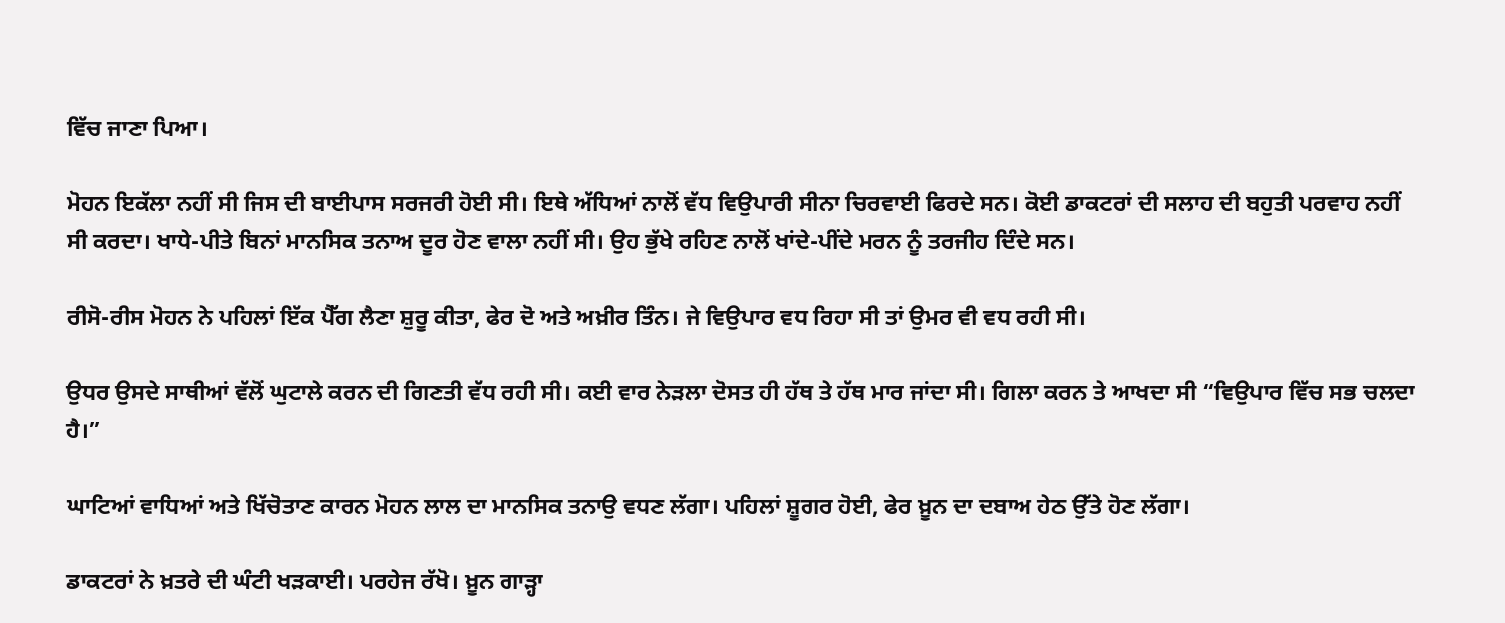ਵਿੱਚ ਜਾਣਾ ਪਿਆ।

ਮੋਹਨ ਇਕੱਲਾ ਨਹੀਂ ਸੀ ਜਿਸ ਦੀ ਬਾਈਪਾਸ ਸਰਜਰੀ ਹੋਈ ਸੀ। ਇਥੇ ਅੱਧਿਆਂ ਨਾਲੋਂ ਵੱਧ ਵਿਉਪਾਰੀ ਸੀਨਾ ਚਿਰਵਾਈ ਫਿਰਦੇ ਸਨ। ਕੋਈ ਡਾਕਟਰਾਂ ਦੀ ਸਲਾਹ ਦੀ ਬਹੁਤੀ ਪਰਵਾਹ ਨਹੀਂ ਸੀ ਕਰਦਾ। ਖਾਧੇ-ਪੀਤੇ ਬਿਨਾਂ ਮਾਨਸਿਕ ਤਨਾਅ ਦੂਰ ਹੋਣ ਵਾਲਾ ਨਹੀਂ ਸੀ। ਉਹ ਭੁੱਖੇ ਰਹਿਣ ਨਾਲੋਂ ਖਾਂਦੇ-ਪੀਂਦੇ ਮਰਨ ਨੂੰ ਤਰਜੀਹ ਦਿੰਦੇ ਸਨ।

ਰੀਸੋ-ਰੀਸ ਮੋਹਨ ਨੇ ਪਹਿਲਾਂ ਇੱਕ ਪੈੱਗ ਲੈਣਾ ਸ਼ੁਰੂ ਕੀਤਾ, ਫੇਰ ਦੋ ਅਤੇ ਅਖ਼ੀਰ ਤਿੰਨ। ਜੇ ਵਿਉਪਾਰ ਵਧ ਰਿਹਾ ਸੀ ਤਾਂ ਉਮਰ ਵੀ ਵਧ ਰਹੀ ਸੀ।

ਉਧਰ ਉਸਦੇ ਸਾਥੀਆਂ ਵੱਲੋਂ ਘੁਟਾਲੇ ਕਰਨ ਦੀ ਗਿਣਤੀ ਵੱਧ ਰਹੀ ਸੀ। ਕਈ ਵਾਰ ਨੇੜਲਾ ਦੋਸਤ ਹੀ ਹੱਥ ਤੇ ਹੱਥ ਮਾਰ ਜਾਂਦਾ ਸੀ। ਗਿਲਾ ਕਰਨ ਤੇ ਆਖਦਾ ਸੀ “ਵਿਉਪਾਰ ਵਿੱਚ ਸਭ ਚਲਦਾ ਹੈ।”

ਘਾਟਿਆਂ ਵਾਧਿਆਂ ਅਤੇ ਖਿੱਚੋਤਾਣ ਕਾਰਨ ਮੋਹਨ ਲਾਲ ਦਾ ਮਾਨਸਿਕ ਤਨਾਉ ਵਧਣ ਲੱਗਾ। ਪਹਿਲਾਂ ਸ਼ੂਗਰ ਹੋਈ, ਫੇਰ ਖ਼ੂਨ ਦਾ ਦਬਾਅ ਹੇਠ ਉੱਤੇ ਹੋਣ ਲੱਗਾ।

ਡਾਕਟਰਾਂ ਨੇ ਖ਼ਤਰੇ ਦੀ ਘੰਟੀ ਖੜਕਾਈ। ਪਰਹੇਜ ਰੱਖੋ। ਖ਼ੂਨ ਗਾੜ੍ਹਾ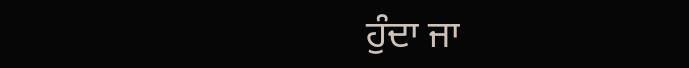ਹੁੰਦਾ ਜਾ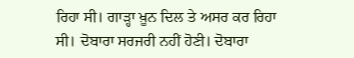ਰਿਹਾ ਸੀ। ਗਾੜ੍ਹਾ ਖ਼ੂਨ ਦਿਲ ਤੇ ਅਸਰ ਕਰ ਰਿਹਾ ਸੀ। ਦੋਬਾਰਾ ਸਰਜਰੀ ਨਹੀਂ ਹੋਣੀ। ਦੋਬਾਰਾ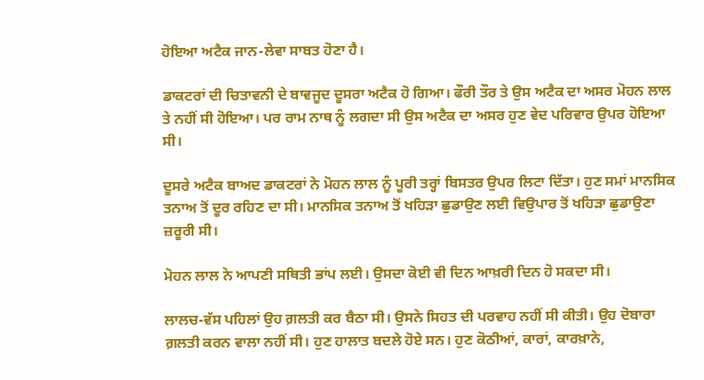ਹੋਇਆ ਅਟੈਕ ਜਾਨ-ਲੇਵਾ ਸਾਬਤ ਹੋਣਾ ਹੈ।

ਡਾਕਟਰਾਂ ਦੀ ਚਿਤਾਵਨੀ ਦੇ ਬਾਵਜੂਦ ਦੂਸਰਾ ਅਟੈਕ ਹੋ ਗਿਆ। ਫੌਰੀ ਤੌਰ ਤੇ ਉਸ ਅਟੈਕ ਦਾ ਅਸਰ ਮੋਹਨ ਲਾਲ ਤੇ ਨਹੀਂ ਸੀ ਹੋਇਆ। ਪਰ ਰਾਮ ਨਾਥ ਨੂੰ ਲਗਦਾ ਸੀ ਉਸ ਅਟੈਕ ਦਾ ਅਸਰ ਹੁਣ ਵੇਦ ਪਰਿਵਾਰ ਉਪਰ ਹੋਇਆ ਸੀ।

ਦੂਸਰੇ ਅਟੈਕ ਬਾਅਦ ਡਾਕਟਰਾਂ ਨੇ ਮੋਹਨ ਲਾਲ ਨੂੰ ਪੂਰੀ ਤਰ੍ਹਾਂ ਬਿਸਤਰ ਉਪਰ ਲਿਟਾ ਦਿੱਤਾ। ਹੁਣ ਸਮਾਂ ਮਾਨਸਿਕ ਤਨਾਅ ਤੋਂ ਦੂਰ ਰਹਿਣ ਦਾ ਸੀ। ਮਾਨਸਿਕ ਤਨਾਅ ਤੋਂ ਖਹਿੜਾ ਛੁਡਾਉਣ ਲਈ ਵਿਉਪਾਰ ਤੋਂ ਖਹਿੜਾ ਛੁਡਾਉਣਾ ਜ਼ਰੂਰੀ ਸੀ।

ਮੋਹਨ ਲਾਲ ਨੇ ਆਪਣੀ ਸਥਿਤੀ ਭਾਂਪ ਲਈ। ਉਸਦਾ ਕੋਈ ਵੀ ਦਿਨ ਆਖ਼ਰੀ ਦਿਨ ਹੋ ਸਕਦਾ ਸੀ।

ਲਾਲਚ-ਵੱਸ ਪਹਿਲਾਂ ਉਹ ਗ਼ਲਤੀ ਕਰ ਬੈਠਾ ਸੀ। ਉਸਨੇ ਸਿਹਤ ਦੀ ਪਰਵਾਹ ਨਹੀਂ ਸੀ ਕੀਤੀ। ਉਹ ਦੋਬਾਰਾ ਗ਼ਲਤੀ ਕਰਨ ਵਾਲਾ ਨਹੀਂ ਸੀ। ਹੁਣ ਹਾਲਾਤ ਬਦਲੇ ਹੋਏ ਸਨ। ਹੁਣ ਕੋਠੀਆਂ, ਕਾਰਾਂ, ਕਾਰਖ਼ਾਨੇ,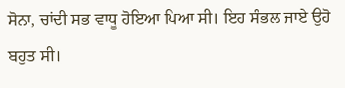ਸੋਨਾ, ਚਾਂਦੀ ਸਭ ਵਾਧੂ ਹੋਇਆ ਪਿਆ ਸੀ। ਇਹ ਸੰਭਲ ਜਾਏ ਉਹੋ ਬਹੁਤ ਸੀ।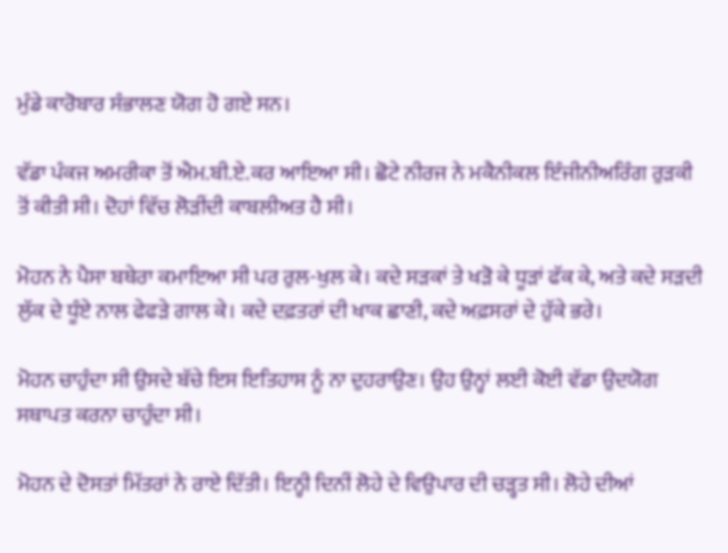ਮੁੰਡੇ ਕਾਰੋਬਾਰ ਸੰਭਾਲਣ ਯੋਗ ਹੋ ਗਏ ਸਨ।

ਵੱਡਾ ਪੰਕਜ ਅਮਰੀਕਾ ਤੋਂ ਐਮ.ਬੀ.ਏ.ਕਰ ਆਇਆ ਸੀ। ਛੋਟੇ ਨੀਰਜ ਨੇ ਮਕੈਨੀਕਲ ਇੰਜੀਨੀਅਰਿੰਗ ਰੁੜਕੀ ਤੋਂ ਕੀਤੀ ਸੀ। ਦੋਹਾਂ ਵਿੱਚ ਲੋੜੀਂਦੀ ਕਾਬਲੀਅਤ ਹੈ ਸੀ।

ਮੋਹਨ ਨੇ ਪੈਸਾ ਬਥੇਰਾ ਕਮਾਇਆ ਸੀ ਪਰ ਰੁਲ-ਖੁਲ ਕੇ। ਕਦੇ ਸੜਕਾਂ ਤੇ ਖੜੋ ਕੇ ਧੂੜਾਂ ਫੱਕ ਕੇ, ਅਤੇ ਕਦੇ ਸੜਦੀ ਲੁੱਕ ਦੇ ਧੂੰਏ ਨਾਲ ਫੇਫੜੇ ਗਾਲ ਕੇ। ਕਦੇ ਦਫ਼ਤਰਾਂ ਦੀ ਖਾਕ ਛਾਣੀ, ਕਦੇ ਅਫ਼ਸਰਾਂ ਦੇ ਹੁੱਕੇ ਭਰੇ।

ਮੋਹਨ ਚਾਹੁੰਦਾ ਸੀ ਉਸਦੇ ਬੱਚੇ ਇਸ ਇਤਿਹਾਸ ਨੂੰ ਨਾ ਦੁਹਰਾਉਣ। ਉਹ ਉਨ੍ਹਾਂ ਲਈ ਕੋਈ ਵੱਡਾ ਉਦਯੋਗ ਸਥਾਪਤ ਕਰਨਾ ਚਾਹੁੰਦਾ ਸੀ।

ਮੋਹਨ ਦੇ ਦੋਸਤਾਂ ਮਿੱਤਰਾਂ ਨੇ ਰਾਏ ਦਿੱਤੀ। ਇਨ੍ਹੀ ਦਿਨੀਂ ਲੋਹੇ ਦੇ ਵਿਉਪਾਰ ਦੀ ਚੜ੍ਹਤ ਸੀ। ਲੋਹੇ ਦੀਆਂ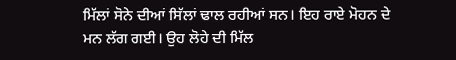ਮਿੱਲਾਂ ਸੋਨੇ ਦੀਆਂ ਸਿੱਲਾਂ ਢਾਲ ਰਹੀਆਂ ਸਨ। ਇਹ ਰਾਏ ਮੋਹਨ ਦੇ ਮਨ ਲੱਗ ਗਈ। ਉਹ ਲੋਹੇ ਦੀ ਮਿੱਲ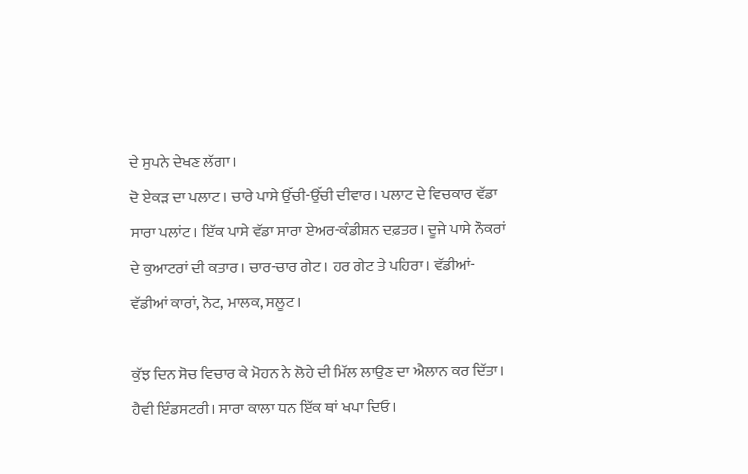ਦੇ ਸੁਪਨੇ ਦੇਖਣ ਲੱਗਾ।
ਦੋ ਏਕੜ ਦਾ ਪਲਾਟ। ਚਾਰੇ ਪਾਸੇ ਉੱਚੀ-ਉੱਚੀ ਦੀਵਾਰ। ਪਲਾਟ ਦੇ ਵਿਚਕਾਰ ਵੱਡਾ ਸਾਰਾ ਪਲਾਂਟ। ਇੱਕ ਪਾਸੇ ਵੱਡਾ ਸਾਰਾ ਏਅਰ-ਕੰਡੀਸ਼ਨ ਦਫ਼ਤਰ। ਦੂਜੇ ਪਾਸੇ ਨੌਕਰਾਂ ਦੇ ਕੁਆਟਰਾਂ ਦੀ ਕਤਾਰ। ਚਾਰ-ਚਾਰ ਗੇਟ। ਹਰ ਗੇਟ ਤੇ ਪਹਿਰਾ। ਵੱਡੀਆਂ-ਵੱਡੀਆਂ ਕਾਰਾਂ, ਨੋਟ, ਮਾਲਕ, ਸਲੂਟ।

ਕੁੱਝ ਦਿਨ ਸੋਚ ਵਿਚਾਰ ਕੇ ਮੋਹਨ ਨੇ ਲੋਹੇ ਦੀ ਮਿੱਲ ਲਾਉਣ ਦਾ ਐਲਾਨ ਕਰ ਦਿੱਤਾ। ਹੈਵੀ ਇੰਡਸਟਰੀ। ਸਾਰਾ ਕਾਲਾ ਧਨ ਇੱਕ ਥਾਂ ਖਪਾ ਦਿਓ।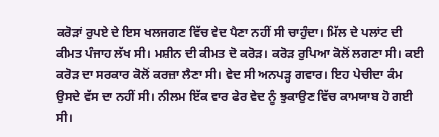ਕਰੋੜਾਂ ਰੁਪਏ ਦੇ ਇਸ ਖਲਜਗਣ ਵਿੱਚ ਵੇਦ ਪੈਣਾ ਨਹੀਂ ਸੀ ਚਾਹੁੰਦਾ। ਮਿੱਲ ਦੇ ਪਲਾਂਟ ਦੀ ਕੀਮਤ ਪੰਜਾਹ ਲੱਖ ਸੀ। ਮਸ਼ੀਨ ਦੀ ਕੀਮਤ ਦੋ ਕਰੋੜ। ਕਰੋੜ ਰੁਪਿਆ ਕੋਲੋਂ ਲਗਣਾ ਸੀ। ਕਈ ਕਰੋੜ ਦਾ ਸਰਕਾਰ ਕੋਲੋਂ ਕਰਜ਼ਾ ਲੈਣਾ ਸੀ। ਵੇਦ ਸੀ ਅਨਪੜ੍ਹ ਗਵਾਰ। ਇਹ ਪੇਚੀਦਾ ਕੰਮ ਉਸਦੇ ਵੱਸ ਦਾ ਨਹੀਂ ਸੀ। ਨੀਲਮ ਇੱਕ ਵਾਰ ਫੇਰ ਵੇਦ ਨੂੰ ਝੁਕਾਉਣ ਵਿੱਚ ਕਾਮਯਾਬ ਹੋ ਗਈ ਸੀ।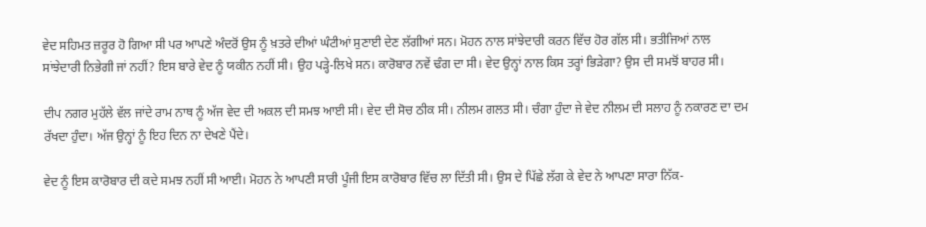ਵੇਦ ਸਹਿਮਤ ਜ਼ਰੂਰ ਹੋ ਗਿਆ ਸੀ ਪਰ ਆਪਣੇ ਅੰਦਰੋਂ ਉਸ ਨੂੰ ਖ਼ਤਰੇ ਦੀਆਂ ਘੰਟੀਆਂ ਸੁਣਾਈ ਦੇਣ ਲੱਗੀਆਂ ਸਨ। ਮੋਹਨ ਨਾਲ ਸਾਂਝੇਦਾਰੀ ਕਰਨ ਵਿੱਚ ਹੋਰ ਗੱਲ ਸੀ। ਭਤੀਜਿਆਂ ਨਾਲ ਸਾਂਝੇਦਾਰੀ ਨਿਭੇਗੀ ਜਾਂ ਨਹੀਂ? ਇਸ ਬਾਰੇ ਵੇਦ ਨੂੰ ਯਕੀਨ ਨਹੀਂ ਸੀ। ਉਹ ਪੜ੍ਹੇ-ਲਿਖੇ ਸਨ। ਕਾਰੋਬਾਰ ਨਵੇਂ ਢੰਗ ਦਾ ਸੀ। ਵੇਦ ਉਨ੍ਹਾਂ ਨਾਲ ਕਿਸ ਤਰ੍ਹਾਂ ਭਿੜੇਗਾ? ਉਸ ਦੀ ਸਮਝੋਂ ਬਾਹਰ ਸੀ।

ਦੀਪ ਨਗਰ ਮੁਹੱਲੇ ਵੱਲ ਜਾਂਦੇ ਰਾਮ ਨਾਥ ਨੂੰ ਅੱਜ ਵੇਦ ਦੀ ਅਕਲ ਦੀ ਸਮਝ ਆਈ ਸੀ। ਵੇਦ ਦੀ ਸੋਚ ਠੀਕ ਸੀ। ਨੀਲਮ ਗਲਤ ਸੀ। ਚੰਗਾ ਹੁੰਦਾ ਜੇ ਵੇਦ ਨੀਲਮ ਦੀ ਸਲਾਹ ਨੂੰ ਨਕਾਰਣ ਦਾ ਦਮ ਰੱਖਦਾ ਹੁੰਦਾ। ਅੱਜ ਉਨ੍ਹਾਂ ਨੂੰ ਇਹ ਦਿਨ ਨਾ ਦੇਖਣੇ ਪੈਂਦੇ।

ਵੇਦ ਨੂੰ ਇਸ ਕਾਰੋਬਾਰ ਦੀ ਕਦੇ ਸਮਝ ਨਹੀਂ ਸੀ ਆਈ। ਮੋਹਨ ਨੇ ਆਪਣੀ ਸਾਰੀ ਪੂੰਜੀ ਇਸ ਕਾਰੋਬਾਰ ਵਿੱਚ ਲਾ ਦਿੱਤੀ ਸੀ। ਉਸ ਦੇ ਪਿੱਛੇ ਲੱਗ ਕੇ ਵੇਦ ਨੇ ਆਪਣਾ ਸਾਰਾ ਨਿੱਕ-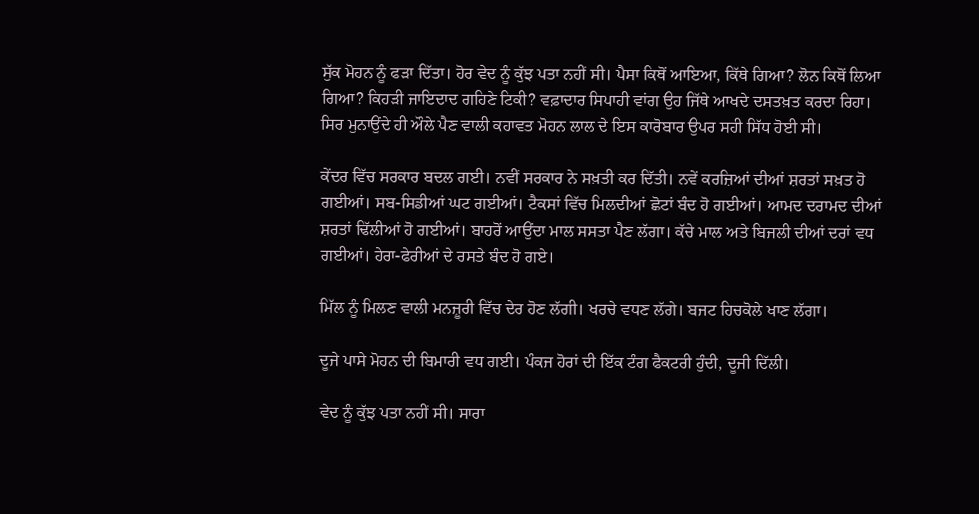ਸੁੱਕ ਮੋਹਨ ਨੂੰ ਫੜਾ ਦਿੱਤਾ। ਹੋਰ ਵੇਦ ਨੂੰ ਕੁੱਝ ਪਤਾ ਨਹੀਂ ਸੀ। ਪੈਸਾ ਕਿਥੋਂ ਆਇਆ, ਕਿੱਥੇ ਗਿਆ? ਲੋਨ ਕਿਥੋਂ ਲਿਆ ਗਿਆ? ਕਿਹੜੀ ਜਾਇਦਾਦ ਗਹਿਣੇ ਟਿਕੀ? ਵਫ਼ਾਦਾਰ ਸਿਪਾਹੀ ਵਾਂਗ ਉਹ ਜਿੱਥੇ ਆਖਦੇ ਦਸਤਖ਼ਤ ਕਰਦਾ ਰਿਹਾ। ਸਿਰ ਮੁਨਾਉਂਦੇ ਹੀ ਔਲੇ ਪੈਣ ਵਾਲੀ ਕਹਾਵਤ ਮੋਹਨ ਲਾਲ ਦੇ ਇਸ ਕਾਰੋਬਾਰ ਉਪਰ ਸਹੀ ਸਿੱਧ ਹੋਈ ਸੀ।

ਕੇਂਦਰ ਵਿੱਚ ਸਰਕਾਰ ਬਦਲ ਗਈ। ਨਵੀਂ ਸਰਕਾਰ ਨੇ ਸਖ਼ਤੀ ਕਰ ਦਿੱਤੀ। ਨਵੇਂ ਕਰਜ਼ਿਆਂ ਦੀਆਂ ਸ਼ਰਤਾਂ ਸਖ਼ਤ ਹੋ ਗਈਆਂ। ਸਬ-ਸਿਡੀਆਂ ਘਟ ਗਈਆਂ। ਟੈਕਸਾਂ ਵਿੱਚ ਮਿਲਦੀਆਂ ਛੋਟਾਂ ਬੰਦ ਹੋ ਗਈਆਂ। ਆਮਦ ਦਰਾਮਦ ਦੀਆਂ ਸ਼ਰਤਾਂ ਢਿੱਲੀਆਂ ਹੋ ਗਈਆਂ। ਬਾਹਰੋਂ ਆਉਂਦਾ ਮਾਲ ਸਸਤਾ ਪੈਣ ਲੱਗਾ। ਕੱਚੇ ਮਾਲ ਅਤੇ ਬਿਜਲੀ ਦੀਆਂ ਦਰਾਂ ਵਧ ਗਈਆਂ। ਹੇਰਾ-ਫੇਰੀਆਂ ਦੇ ਰਸਤੇ ਬੰਦ ਹੋ ਗਏ।

ਮਿੱਲ ਨੂੰ ਮਿਲਣ ਵਾਲੀ ਮਨਜ਼ੂਰੀ ਵਿੱਚ ਦੇਰ ਹੋਣ ਲੱਗੀ। ਖਰਚੇ ਵਧਣ ਲੱਗੇ। ਬਜਟ ਹਿਚਕੋਲੇ ਖਾਣ ਲੱਗਾ।

ਦੂਜੇ ਪਾਸੇ ਮੋਹਨ ਦੀ ਬਿਮਾਰੀ ਵਧ ਗਈ। ਪੰਕਜ ਹੋਰਾਂ ਦੀ ਇੱਕ ਟੰਗ ਫੈਕਟਰੀ ਹੁੰਦੀ, ਦੂਜੀ ਦਿੱਲੀ।

ਵੇਦ ਨੂੰ ਕੁੱਝ ਪਤਾ ਨਹੀਂ ਸੀ। ਸਾਰਾ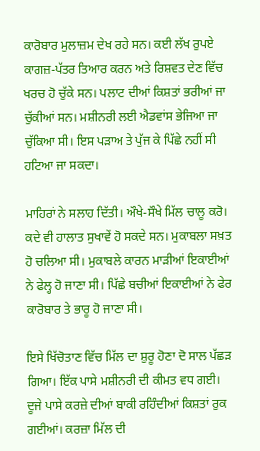ਕਾਰੋਬਾਰ ਮੁਲਾਜ਼ਮ ਦੇਖ ਰਹੇ ਸਨ। ਕਈ ਲੱਖ ਰੁਪਏ ਕਾਗਜ਼-ਪੱਤਰ ਤਿਆਰ ਕਰਨ ਅਤੇ ਰਿਸ਼ਵਤ ਦੇਣ ਵਿੱਚ ਖਰਚ ਹੋ ਚੁੱਕੇ ਸਨ। ਪਲਾਟ ਦੀਆਂ ਕਿਸ਼ਤਾਂ ਭਰੀਆਂ ਜਾ ਚੁੱਕੀਆਂ ਸਨ। ਮਸ਼ੀਨਰੀ ਲਈ ਐਡਵਾਂਸ ਭੇਜਿਆ ਜਾ ਚੁੱਕਿਆ ਸੀ। ਇਸ ਪੜਾਅ ਤੇ ਪੁੱਜ ਕੇ ਪਿੱਛੇ ਨਹੀਂ ਸੀ ਹਟਿਆ ਜਾ ਸਕਦਾ।

ਮਾਹਿਰਾਂ ਨੇ ਸਲਾਹ ਦਿੱਤੀ। ਔਖੇ-ਸੌਖੇ ਮਿੱਲ ਚਾਲੂ ਕਰੋ। ਕਦੇ ਵੀ ਹਾਲਾਤ ਸੁਖਾਵੇਂ ਹੋ ਸਕਦੇ ਸਨ। ਮੁਕਾਬਲਾ ਸਖ਼ਤ ਹੋ ਚਲਿਆ ਸੀ। ਮੁਕਾਬਲੇ ਕਾਰਨ ਮਾੜੀਆਂ ਇਕਾਈਆਂ ਨੇ ਫੇਲ੍ਹ ਹੋ ਜਾਣਾ ਸੀ। ਪਿੱਛੇ ਬਚੀਆਂ ਇਕਾਈਆਂ ਨੇ ਫੇਰ ਕਾਰੋਬਾਰ ਤੇ ਭਾਰੂ ਹੋ ਜਾਣਾ ਸੀ।

ਇਸੇ ਖਿੱਚੋਤਾਣ ਵਿੱਚ ਮਿੱਲ ਦਾ ਸ਼ੁਰੂ ਹੋਣਾ ਦੋ ਸਾਲ ਪੱਛੜ ਗਿਆ। ਇੱਕ ਪਾਸੇ ਮਸ਼ੀਨਰੀ ਦੀ ਕੀਮਤ ਵਧ ਗਈ। ਦੂਜੇ ਪਾਸੇ ਕਰਜ਼ੇ ਦੀਆਂ ਬਾਕੀ ਰਹਿੰਦੀਆਂ ਕਿਸ਼ਤਾਂ ਰੁਕ ਗਈਆਂ। ਕਰਜ਼ਾ ਮਿੱਲ ਦੀ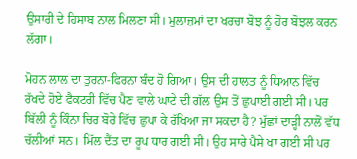ਉਸਾਰੀ ਦੇ ਹਿਸਾਬ ਨਾਲ ਮਿਲਣਾ ਸੀ। ਮੁਲਾਜ਼ਮਾਂ ਦਾ ਖਰਚਾ ਬੋਝ ਨੂੰ ਹੋਰ ਬੋਝਲ ਕਰਨ ਲੱਗਾ।

ਮੋਹਨ ਲਾਲ ਦਾ ਤੁਰਨਾ-ਫਿਰਨਾ ਬੰਦ ਹੋ ਗਿਆ। ਉਸ ਦੀ ਹਾਲਤ ਨੂੰ ਧਿਆਨ ਵਿੱਚ ਰੱਖਦੇ ਹੋਏ ਫੈਕਟਰੀ ਵਿੱਚ ਪੈਣ ਵਾਲੇ ਘਾਟੇ ਦੀ ਗੱਲ ਉਸ ਤੋਂ ਛੁਪਾਈ ਗਈ ਸੀ। ਪਰ ਬਿੱਲੀ ਨੂੰ ਕਿੰਨਾ ਚਿਰ ਬੋਰੇ ਵਿੱਚ ਛੁਪਾ ਕੇ ਰੱਖਿਆ ਜਾ ਸਕਦਾ ਹੈ? ਮੁੱਛਾਂ ਦਾੜ੍ਹੀ ਨਾਲੋਂ ਵੱਧ ਚੱਲੀਆਂ ਸਨ। ਮਿੱਲ ਦੈਂਤ ਦਾ ਰੂਪ ਧਾਰ ਗਈ ਸੀ। ਉਹ ਸਾਰੇ ਪੈਸੇ ਖਾ ਗਈ ਸੀ ਪਰ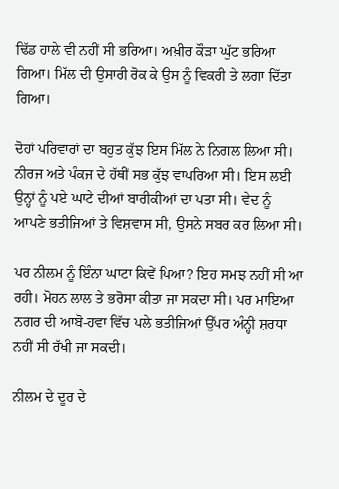ਢਿੱਡ ਹਾਲੇ ਵੀ ਨਹੀਂ ਸੀ ਭਰਿਆ। ਅਖ਼ੀਰ ਕੌੜਾ ਘੁੱਟ ਭਰਿਆ ਗਿਆ। ਮਿੱਲ ਦੀ ਉਸਾਰੀ ਰੋਕ ਕੇ ਉਸ ਨੂੰ ਵਿਕਰੀ ਤੇ ਲਗਾ ਦਿੱਤਾ ਗਿਆ।

ਦੋਹਾਂ ਪਰਿਵਾਰਾਂ ਦਾ ਬਹੁਤ ਕੁੱਝ ਇਸ ਮਿੱਲ ਨੇ ਨਿਗਲ ਲਿਆ ਸੀ। ਨੀਰਜ ਅਤੇ ਪੰਕਜ ਦੇ ਹੱਥੀਂ ਸਭ ਕੁੱਝ ਵਾਪਰਿਆ ਸੀ। ਇਸ ਲਈ ਉਨ੍ਹਾਂ ਨੂੰ ਪਏ ਘਾਟੇ ਦੀਆਂ ਬਾਰੀਕੀਆਂ ਦਾ ਪਤਾ ਸੀ। ਵੇਦ ਨੂੰ ਆਪਣੇ ਭਤੀਜਿਆਂ ਤੇ ਵਿਸ਼ਵਾਸ ਸੀ, ਉਸਨੇ ਸਬਰ ਕਰ ਲਿਆ ਸੀ।

ਪਰ ਨੀਲਮ ਨੂੰ ਇੰਨਾ ਘਾਟਾ ਕਿਵੇਂ ਪਿਆ? ਇਹ ਸਮਝ ਨਹੀਂ ਸੀ ਆ ਰਹੀ। ਮੋਹਨ ਲਾਲ ਤੇ ਭਰੋਸਾ ਕੀਤਾ ਜਾ ਸਕਦਾ ਸੀ। ਪਰ ਮਾਇਆ ਨਗਰ ਦੀ ਆਬੋ-ਹਵਾ ਵਿੱਚ ਪਲੇ ਭਤੀਜਿਆਂ ਉੱਪਰ ਅੰਨ੍ਹੀ ਸ਼ਰਧਾ ਨਹੀਂ ਸੀ ਰੱਖੀ ਜਾ ਸਕਦੀ।

ਨੀਲਮ ਦੇ ਦੂਰ ਦੇ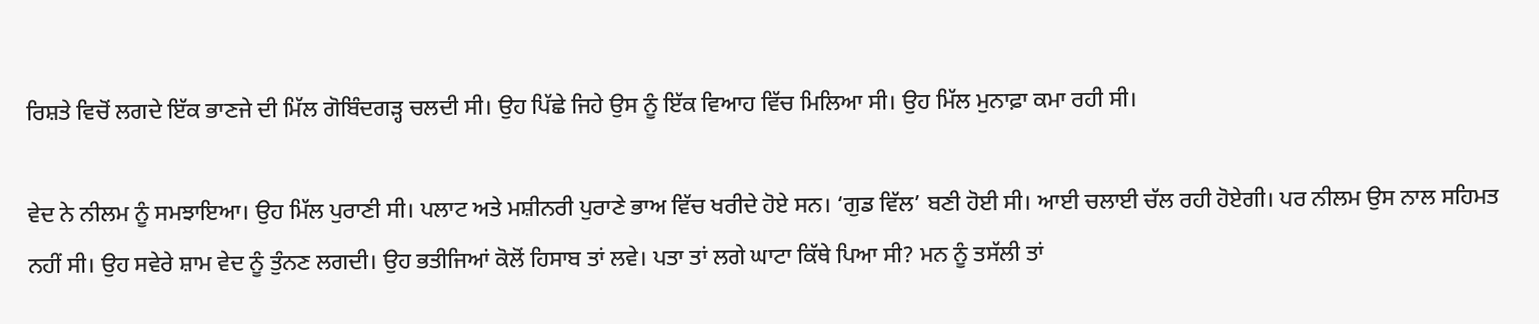ਰਿਸ਼ਤੇ ਵਿਚੋਂ ਲਗਦੇ ਇੱਕ ਭਾਣਜੇ ਦੀ ਮਿੱਲ ਗੋਬਿੰਦਗੜ੍ਹ ਚਲਦੀ ਸੀ। ਉਹ ਪਿੱਛੇ ਜਿਹੇ ਉਸ ਨੂੰ ਇੱਕ ਵਿਆਹ ਵਿੱਚ ਮਿਲਿਆ ਸੀ। ਉਹ ਮਿੱਲ ਮੁਨਾਫ਼ਾ ਕਮਾ ਰਹੀ ਸੀ।

ਵੇਦ ਨੇ ਨੀਲਮ ਨੂੰ ਸਮਝਾਇਆ। ਉਹ ਮਿੱਲ ਪੁਰਾਣੀ ਸੀ। ਪਲਾਟ ਅਤੇ ਮਸ਼ੀਨਰੀ ਪੁਰਾਣੇ ਭਾਅ ਵਿੱਚ ਖਰੀਦੇ ਹੋਏ ਸਨ। ‘ਗੁਡ ਵਿੱਲ’ ਬਣੀ ਹੋਈ ਸੀ। ਆਈ ਚਲਾਈ ਚੱਲ ਰਹੀ ਹੋਏਗੀ। ਪਰ ਨੀਲਮ ਉਸ ਨਾਲ ਸਹਿਮਤ ਨਹੀਂ ਸੀ। ਉਹ ਸਵੇਰੇ ਸ਼ਾਮ ਵੇਦ ਨੂੰ ਤੁੰਨਣ ਲਗਦੀ। ਉਹ ਭਤੀਜਿਆਂ ਕੋਲੋਂ ਹਿਸਾਬ ਤਾਂ ਲਵੇ। ਪਤਾ ਤਾਂ ਲਗੇ ਘਾਟਾ ਕਿੱਥੇ ਪਿਆ ਸੀ? ਮਨ ਨੂੰ ਤਸੱਲੀ ਤਾਂ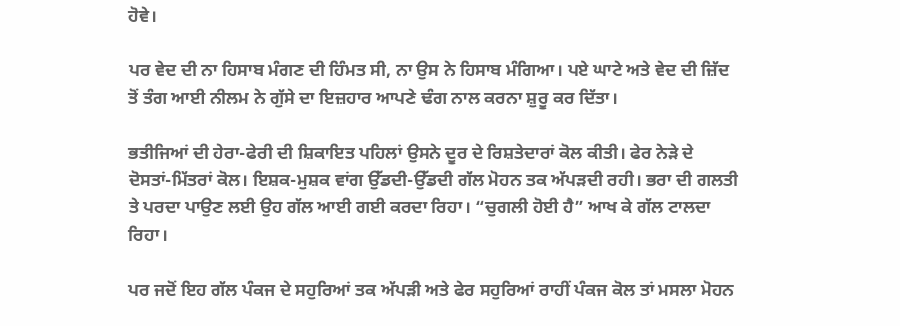ਹੋਵੇ।

ਪਰ ਵੇਦ ਦੀ ਨਾ ਹਿਸਾਬ ਮੰਗਣ ਦੀ ਹਿੰਮਤ ਸੀ, ਨਾ ਉਸ ਨੇ ਹਿਸਾਬ ਮੰਗਿਆ। ਪਏ ਘਾਟੇ ਅਤੇ ਵੇਦ ਦੀ ਜ਼ਿੱਦ ਤੋਂ ਤੰਗ ਆਈ ਨੀਲਮ ਨੇ ਗੁੱਸੇ ਦਾ ਇਜ਼ਹਾਰ ਆਪਣੇ ਢੰਗ ਨਾਲ ਕਰਨਾ ਸ਼ੁਰੂ ਕਰ ਦਿੱਤਾ।

ਭਤੀਜਿਆਂ ਦੀ ਹੇਰਾ-ਫੇਰੀ ਦੀ ਸ਼ਿਕਾਇਤ ਪਹਿਲਾਂ ਉਸਨੇ ਦੂਰ ਦੇ ਰਿਸ਼ਤੇਦਾਰਾਂ ਕੋਲ ਕੀਤੀ। ਫੇਰ ਨੇੜੇ ਦੇ ਦੋਸਤਾਂ-ਮਿੱਤਰਾਂ ਕੋਲ। ਇਸ਼ਕ-ਮੁਸ਼ਕ ਵਾਂਗ ਉੱਡਦੀ-ਉੱਡਦੀ ਗੱਲ ਮੋਹਨ ਤਕ ਅੱਪੜਦੀ ਰਹੀ। ਭਰਾ ਦੀ ਗਲਤੀ ਤੇ ਪਰਦਾ ਪਾਉਣ ਲਈ ਉਹ ਗੱਲ ਆਈ ਗਈ ਕਰਦਾ ਰਿਹਾ। “ਚੁਗਲੀ ਹੋਈ ਹੈ” ਆਖ ਕੇ ਗੱਲ ਟਾਲਦਾ ਰਿਹਾ।

ਪਰ ਜਦੋਂ ਇਹ ਗੱਲ ਪੰਕਜ ਦੇ ਸਹੁਰਿਆਂ ਤਕ ਅੱਪੜੀ ਅਤੇ ਫੇਰ ਸਹੁਰਿਆਂ ਰਾਹੀਂ ਪੰਕਜ ਕੋਲ ਤਾਂ ਮਸਲਾ ਮੋਹਨ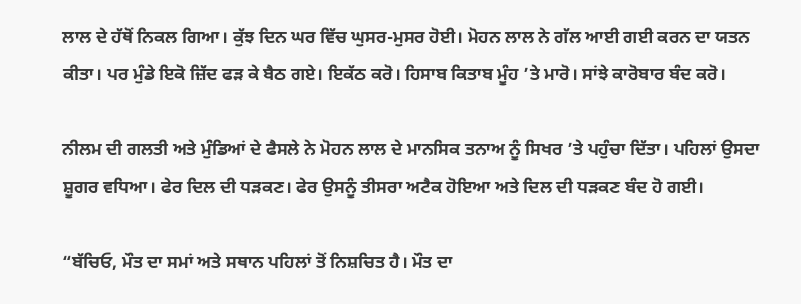ਲਾਲ ਦੇ ਹੱਥੋਂ ਨਿਕਲ ਗਿਆ। ਕੁੱਝ ਦਿਨ ਘਰ ਵਿੱਚ ਘੁਸਰ-ਮੁਸਰ ਹੋਈ। ਮੋਹਨ ਲਾਲ ਨੇ ਗੱਲ ਆਈ ਗਈ ਕਰਨ ਦਾ ਯਤਨ ਕੀਤਾ। ਪਰ ਮੁੰਡੇ ਇਕੋ ਜ਼ਿੱਦ ਫੜ ਕੇ ਬੈਠ ਗਏ। ਇਕੱਠ ਕਰੋ। ਹਿਸਾਬ ਕਿਤਾਬ ਮੂੰਹ ’ਤੇ ਮਾਰੋ। ਸਾਂਝੇ ਕਾਰੋਬਾਰ ਬੰਦ ਕਰੋ।

ਨੀਲਮ ਦੀ ਗਲਤੀ ਅਤੇ ਮੁੰਡਿਆਂ ਦੇ ਫੈਸਲੇ ਨੇ ਮੋਹਨ ਲਾਲ ਦੇ ਮਾਨਸਿਕ ਤਨਾਅ ਨੂੰ ਸਿਖਰ ’ਤੇ ਪਹੁੰਚਾ ਦਿੱਤਾ। ਪਹਿਲਾਂ ਉਸਦਾ ਸ਼ੂਗਰ ਵਧਿਆ। ਫੇਰ ਦਿਲ ਦੀ ਧੜਕਣ। ਫੇਰ ਉਸਨੂੰ ਤੀਸਰਾ ਅਟੈਕ ਹੋਇਆ ਅਤੇ ਦਿਲ ਦੀ ਧੜਕਣ ਬੰਦ ਹੋ ਗਈ।

“ਬੱਚਿਓ, ਮੌਤ ਦਾ ਸਮਾਂ ਅਤੇ ਸਥਾਨ ਪਹਿਲਾਂ ਤੋਂ ਨਿਸ਼ਚਿਤ ਹੈ। ਮੌਤ ਦਾ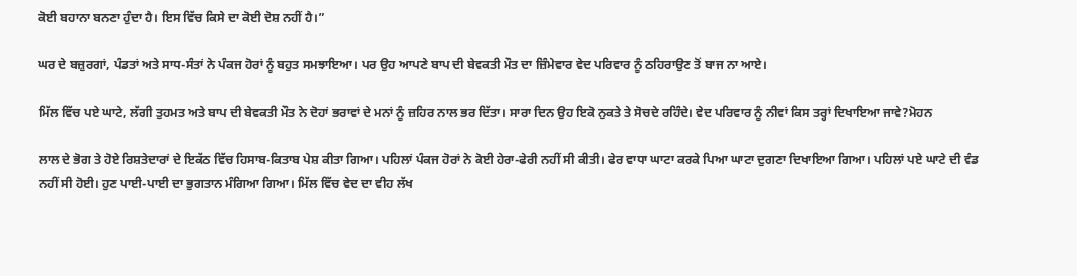ਕੋਈ ਬਹਾਨਾ ਬਨਣਾ ਹੁੰਦਾ ਹੈ। ਇਸ ਵਿੱਚ ਕਿਸੇ ਦਾ ਕੋਈ ਦੋਸ਼ ਨਹੀਂ ਹੈ।”

ਘਰ ਦੇ ਬਜ਼ੁਰਗਾਂ, ਪੰਡਤਾਂ ਅਤੇ ਸਾਧ-ਸੰਤਾਂ ਨੇ ਪੰਕਜ ਹੋਰਾਂ ਨੂੰ ਬਹੁਤ ਸਮਝਾਇਆ। ਪਰ ਉਹ ਆਪਣੇ ਬਾਪ ਦੀ ਬੇਵਕਤੀ ਮੌਤ ਦਾ ਜ਼ਿੰਮੇਵਾਰ ਵੇਦ ਪਰਿਵਾਰ ਨੂੰ ਠਹਿਰਾਉਣ ਤੋਂ ਬਾਜ ਨਾ ਆਏ।

ਮਿੱਲ ਵਿੱਚ ਪਏ ਘਾਟੇ, ਲੱਗੀ ਤੁਹਮਤ ਅਤੇ ਬਾਪ ਦੀ ਬੇਵਕਤੀ ਮੌਤ ਨੇ ਦੋਹਾਂ ਭਰਾਵਾਂ ਦੇ ਮਨਾਂ ਨੂੰ ਜ਼ਹਿਰ ਨਾਲ ਭਰ ਦਿੱਤਾ। ਸਾਰਾ ਦਿਨ ਉਹ ਇਕੋ ਨੁਕਤੇ ਤੇ ਸੋਚਦੇ ਰਹਿੰਦੇ। ਵੇਦ ਪਰਿਵਾਰ ਨੂੰ ਨੀਵਾਂ ਕਿਸ ਤਰ੍ਹਾਂ ਦਿਖਾਇਆ ਜਾਵੇ?ਮੋਹਨ

ਲਾਲ ਦੇ ਭੋਗ ਤੇ ਹੋਏ ਰਿਸ਼ਤੇਦਾਰਾਂ ਦੇ ਇਕੱਠ ਵਿੱਚ ਹਿਸਾਬ-ਕਿਤਾਬ ਪੇਸ਼ ਕੀਤਾ ਗਿਆ। ਪਹਿਲਾਂ ਪੰਕਜ ਹੋਰਾਂ ਨੇ ਕੋਈ ਹੇਰਾ-ਫੇਰੀ ਨਹੀਂ ਸੀ ਕੀਤੀ। ਫੇਰ ਵਾਧਾ ਘਾਟਾ ਕਰਕੇ ਪਿਆ ਘਾਟਾ ਦੁਗਣਾ ਦਿਖਾਇਆ ਗਿਆ। ਪਹਿਲਾਂ ਪਏ ਘਾਟੇ ਦੀ ਵੰਡ ਨਹੀਂ ਸੀ ਹੋਈ। ਹੁਣ ਪਾਈ-ਪਾਈ ਦਾ ਭੁਗਤਾਨ ਮੰਗਿਆ ਗਿਆ। ਮਿੱਲ ਵਿੱਚ ਵੇਦ ਦਾ ਵੀਹ ਲੱਖ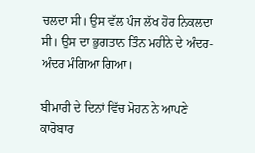ਚਲਦਾ ਸੀ। ਉਸ ਵੱਲ ਪੰਜ ਲੱਖ ਹੋਰ ਨਿਕਲਦਾ ਸੀ। ਉਸ ਦਾ ਭੁਗਤਾਨ ਤਿੰਨ ਮਹੀਨੇ ਦੇ ਅੰਦਰ-ਅੰਦਰ ਮੰਗਿਆ ਗਿਆ।

ਬੀਮਾਰੀ ਦੇ ਦਿਨਾਂ ਵਿੱਚ ਮੋਹਨ ਨੇ ਆਪਣੇ ਕਾਰੋਬਾਰ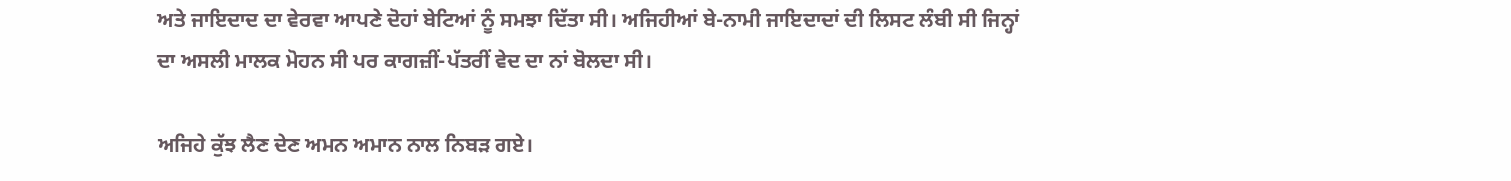ਅਤੇ ਜਾਇਦਾਦ ਦਾ ਵੇਰਵਾ ਆਪਣੇ ਦੋਹਾਂ ਬੇਟਿਆਂ ਨੂੰ ਸਮਝਾ ਦਿੱਤਾ ਸੀ। ਅਜਿਹੀਆਂ ਬੇ-ਨਾਮੀ ਜਾਇਦਾਦਾਂ ਦੀ ਲਿਸਟ ਲੰਬੀ ਸੀ ਜਿਨ੍ਹਾਂ ਦਾ ਅਸਲੀ ਮਾਲਕ ਮੋਹਨ ਸੀ ਪਰ ਕਾਗਜ਼ੀਂ-ਪੱਤਰੀਂ ਵੇਦ ਦਾ ਨਾਂ ਬੋਲਦਾ ਸੀ।

ਅਜਿਹੇ ਕੁੱਝ ਲੈਣ ਦੇਣ ਅਮਨ ਅਮਾਨ ਨਾਲ ਨਿਬੜ ਗਏ।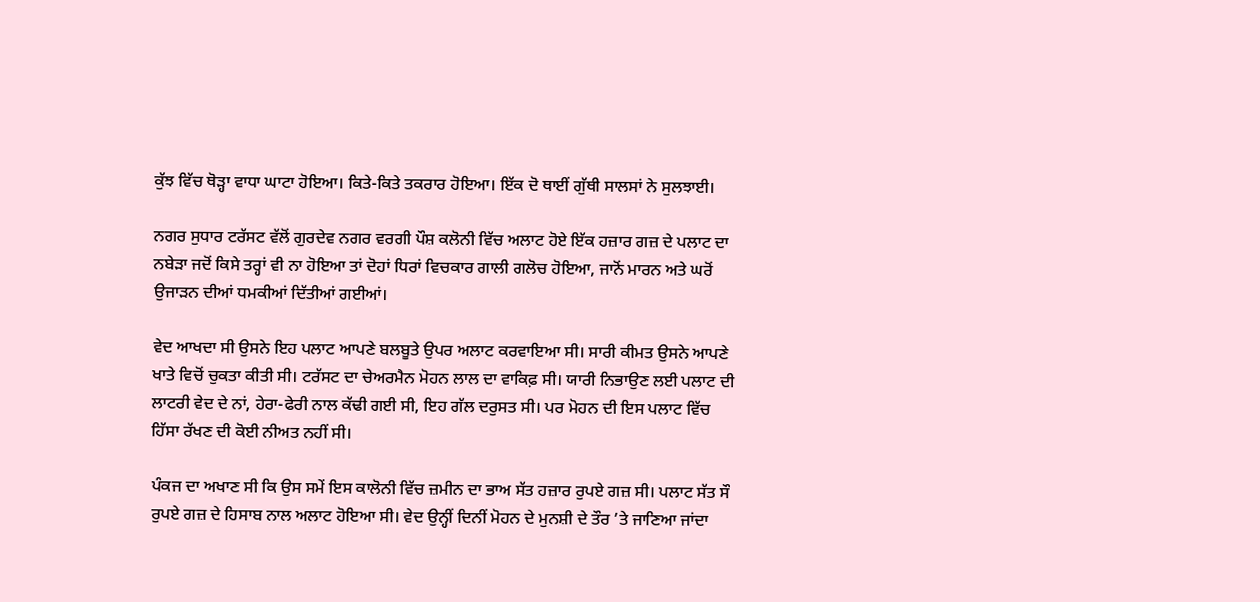ਕੁੱਝ ਵਿੱਚ ਥੋੜ੍ਹਾ ਵਾਧਾ ਘਾਟਾ ਹੋਇਆ। ਕਿਤੇ-ਕਿਤੇ ਤਕਰਾਰ ਹੋਇਆ। ਇੱਕ ਦੋ ਥਾਈਂ ਗੁੱਥੀ ਸਾਲਸਾਂ ਨੇ ਸੁਲਝਾਈ।

ਨਗਰ ਸੁਧਾਰ ਟਰੱਸਟ ਵੱਲੋਂ ਗੁਰਦੇਵ ਨਗਰ ਵਰਗੀ ਪੌਸ਼ ਕਲੋਨੀ ਵਿੱਚ ਅਲਾਟ ਹੋਏ ਇੱਕ ਹਜ਼ਾਰ ਗਜ਼ ਦੇ ਪਲਾਟ ਦਾ ਨਬੇੜਾ ਜਦੋਂ ਕਿਸੇ ਤਰ੍ਹਾਂ ਵੀ ਨਾ ਹੋਇਆ ਤਾਂ ਦੋਹਾਂ ਧਿਰਾਂ ਵਿਚਕਾਰ ਗਾਲੀ ਗਲੋਚ ਹੋਇਆ, ਜਾਨੋਂ ਮਾਰਨ ਅਤੇ ਘਰੋਂ ਉਜਾੜਨ ਦੀਆਂ ਧਮਕੀਆਂ ਦਿੱਤੀਆਂ ਗਈਆਂ।

ਵੇਦ ਆਖਦਾ ਸੀ ਉਸਨੇ ਇਹ ਪਲਾਟ ਆਪਣੇ ਬਲਬੂਤੇ ਉਪਰ ਅਲਾਟ ਕਰਵਾਇਆ ਸੀ। ਸਾਰੀ ਕੀਮਤ ਉਸਨੇ ਆਪਣੇ ਖਾਤੇ ਵਿਚੋਂ ਚੁਕਤਾ ਕੀਤੀ ਸੀ। ਟਰੱਸਟ ਦਾ ਚੇਅਰਮੈਨ ਮੋਹਨ ਲਾਲ ਦਾ ਵਾਕਿਫ਼ ਸੀ। ਯਾਰੀ ਨਿਭਾਉਣ ਲਈ ਪਲਾਟ ਦੀ ਲਾਟਰੀ ਵੇਦ ਦੇ ਨਾਂ, ਹੇਰਾ-ਫੇਰੀ ਨਾਲ ਕੱਢੀ ਗਈ ਸੀ, ਇਹ ਗੱਲ ਦਰੁਸਤ ਸੀ। ਪਰ ਮੋਹਨ ਦੀ ਇਸ ਪਲਾਟ ਵਿੱਚ ਹਿੱਸਾ ਰੱਖਣ ਦੀ ਕੋਈ ਨੀਅਤ ਨਹੀਂ ਸੀ।

ਪੰਕਜ ਦਾ ਅਖਾਣ ਸੀ ਕਿ ਉਸ ਸਮੇਂ ਇਸ ਕਾਲੋਨੀ ਵਿੱਚ ਜ਼ਮੀਨ ਦਾ ਭਾਅ ਸੱਤ ਹਜ਼ਾਰ ਰੁਪਏ ਗਜ਼ ਸੀ। ਪਲਾਟ ਸੱਤ ਸੌ ਰੁਪਏ ਗਜ਼ ਦੇ ਹਿਸਾਬ ਨਾਲ ਅਲਾਟ ਹੋਇਆ ਸੀ। ਵੇਦ ਉਨ੍ਹੀਂ ਦਿਨੀਂ ਮੋਹਨ ਦੇ ਮੁਨਸ਼ੀ ਦੇ ਤੌਰ ’ਤੇ ਜਾਣਿਆ ਜਾਂਦਾ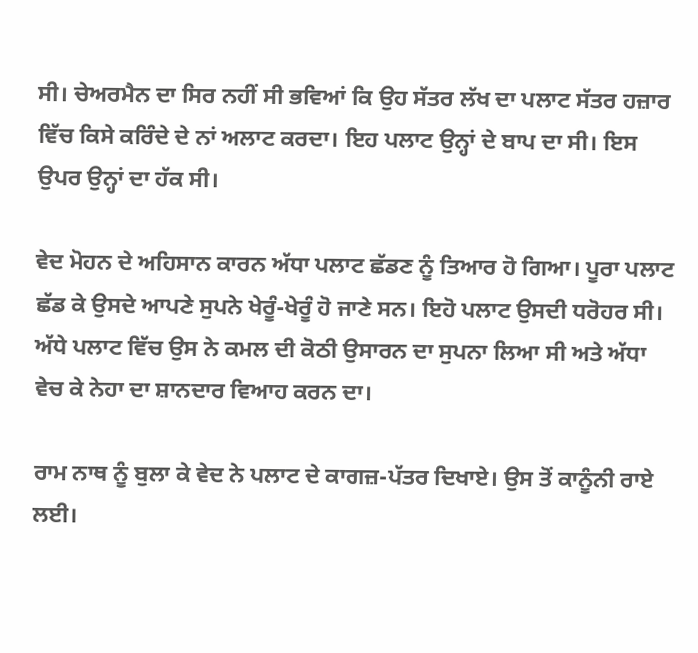ਸੀ। ਚੇਅਰਮੈਨ ਦਾ ਸਿਰ ਨਹੀਂ ਸੀ ਭਵਿਆਂ ਕਿ ਉਹ ਸੱਤਰ ਲੱਖ ਦਾ ਪਲਾਟ ਸੱਤਰ ਹਜ਼ਾਰ ਵਿੱਚ ਕਿਸੇ ਕਰਿੰਦੇ ਦੇ ਨਾਂ ਅਲਾਟ ਕਰਦਾ। ਇਹ ਪਲਾਟ ਉਨ੍ਹਾਂ ਦੇ ਬਾਪ ਦਾ ਸੀ। ਇਸ ਉਪਰ ਉਨ੍ਹਾਂ ਦਾ ਹੱਕ ਸੀ।

ਵੇਦ ਮੋਹਨ ਦੇ ਅਹਿਸਾਨ ਕਾਰਨ ਅੱਧਾ ਪਲਾਟ ਛੱਡਣ ਨੂੰ ਤਿਆਰ ਹੋ ਗਿਆ। ਪੂਰਾ ਪਲਾਟ ਛੱਡ ਕੇ ਉਸਦੇ ਆਪਣੇ ਸੁਪਨੇ ਖੇਰੂੰ-ਖੇਰੂੰ ਹੋ ਜਾਣੇ ਸਨ। ਇਹੋ ਪਲਾਟ ਉਸਦੀ ਧਰੋਹਰ ਸੀ। ਅੱਧੇ ਪਲਾਟ ਵਿੱਚ ਉਸ ਨੇ ਕਮਲ ਦੀ ਕੋਠੀ ਉਸਾਰਨ ਦਾ ਸੁਪਨਾ ਲਿਆ ਸੀ ਅਤੇ ਅੱਧਾ ਵੇਚ ਕੇ ਨੇਹਾ ਦਾ ਸ਼ਾਨਦਾਰ ਵਿਆਹ ਕਰਨ ਦਾ।

ਰਾਮ ਨਾਥ ਨੂੰ ਬੁਲਾ ਕੇ ਵੇਦ ਨੇ ਪਲਾਟ ਦੇ ਕਾਗਜ਼-ਪੱਤਰ ਦਿਖਾਏ। ਉਸ ਤੋਂ ਕਾਨੂੰਨੀ ਰਾਏ ਲਈ।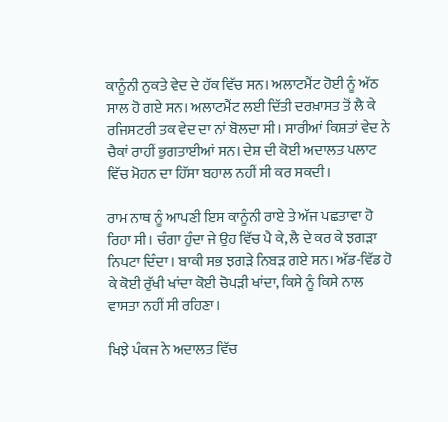ਕਾਨੂੰਨੀ ਨੁਕਤੇ ਵੇਦ ਦੇ ਹੱਕ ਵਿੱਚ ਸਨ। ਅਲਾਟਮੈਂਟ ਹੋਈ ਨੂੰ ਅੱਠ ਸਾਲ ਹੋ ਗਏ ਸਨ। ਅਲਾਟਮੈਂਟ ਲਈ ਦਿੱਤੀ ਦਰਖ਼ਾਸਤ ਤੋਂ ਲੈ ਕੇ ਰਜਿਸਟਰੀ ਤਕ ਵੇਦ ਦਾ ਨਾਂ ਬੋਲਦਾ ਸੀ। ਸਾਰੀਆਂ ਕਿਸ਼ਤਾਂ ਵੇਦ ਨੇ ਚੈਕਾਂ ਰਾਹੀਂ ਭੁਗਤਾਈਆਂ ਸਨ। ਦੇਸ਼ ਦੀ ਕੋਈ ਅਦਾਲਤ ਪਲਾਟ ਵਿੱਚ ਮੋਹਨ ਦਾ ਹਿੱਸਾ ਬਹਾਲ ਨਹੀਂ ਸੀ ਕਰ ਸਕਦੀ।

ਰਾਮ ਨਾਥ ਨੂੰ ਆਪਣੀ ਇਸ ਕਾਨੂੰਨੀ ਰਾਏ ਤੇ ਅੱਜ ਪਛਤਾਵਾ ਹੋ ਰਿਹਾ ਸੀ। ਚੰਗਾ ਹੁੰਦਾ ਜੇ ਉਹ ਵਿੱਚ ਪੈ ਕੇ, ਲੈ ਦੇ ਕਰ ਕੇ ਝਗੜਾ ਨਿਪਟਾ ਦਿੰਦਾ। ਬਾਕੀ ਸਭ ਝਗੜੇ ਨਿਬੜ ਗਏ ਸਨ। ਅੱਡ-ਵਿੱਡ ਹੋ ਕੇ ਕੋਈ ਰੁੱਖੀ ਖਾਂਦਾ ਕੋਈ ਚੋਪੜੀ ਖਾਂਦਾ, ਕਿਸੇ ਨੂੰ ਕਿਸੇ ਨਾਲ ਵਾਸਤਾ ਨਹੀਂ ਸੀ ਰਹਿਣਾ।

ਖਿਝੇ ਪੰਕਜ ਨੇ ਅਦਾਲਤ ਵਿੱਚ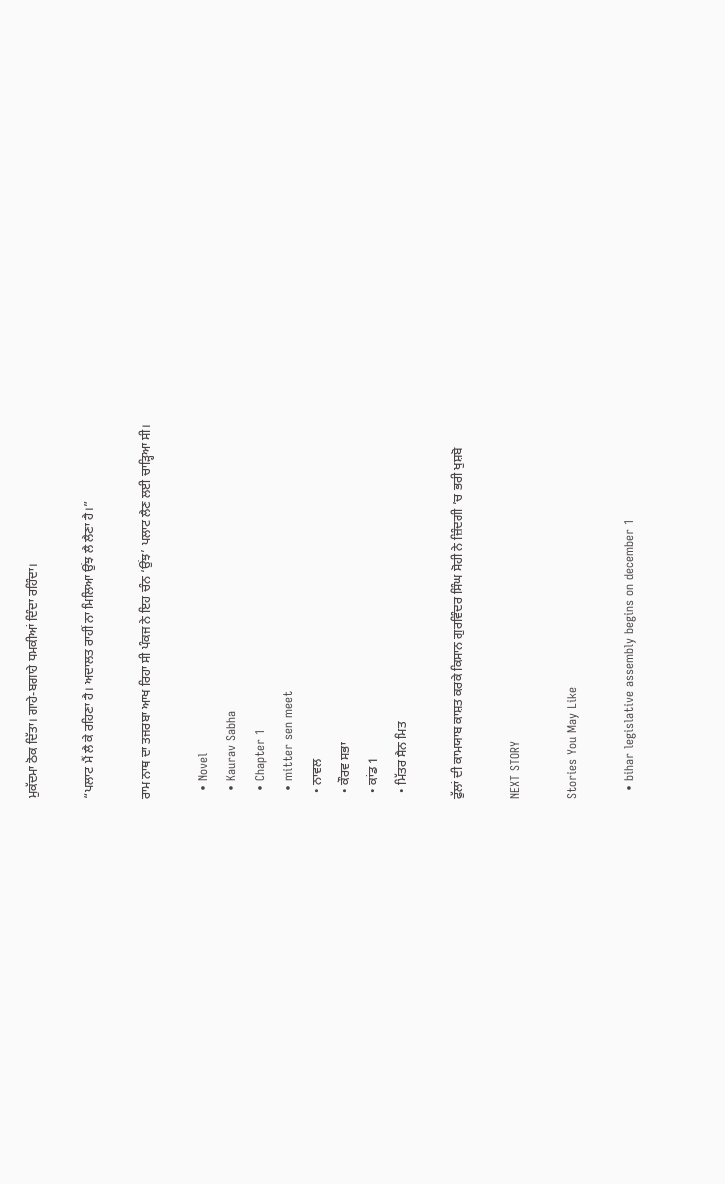ਮੁਕੱਦਮਾ ਠੋਕ ਦਿੱਤਾ। ਗਾਹੇ-ਬਗਾਹੇ ਧਮਕੀਆਂ ਦਿੰਦਾ ਰਹਿੰਦਾ।

“ਪਲਾਟ ਮੈਂ ਲੈ ਕੇ ਰਹਿਣਾ ਹੈ। ਅਦਾਲਤ ਰਾਹੀਂ ਨਾ ਮਿਲਿਆ ਉਂਝ ਲੈ ਲੈਣਾ ਹੈ।”

ਰਾਮ ਨਾਥ ਦਾ ਤਜਰਬਾ ਆਖ ਰਿਹਾ ਸੀ ਪੰਕਜ ਨੇ ਇਹ ਚੰਨ ‘ਉਂਝ’ ਪਲਾਟ ਲੈਣ ਲਈ ਚਾੜ੍ਹਿਆ ਸੀ।

  • Novel
  • Kaurav Sabha
  • Chapter 1
  • mitter sen meet
  • ਨਾਵਲ
  • ਕੌਰਵ ਸਭਾ
  • ਕਾਂਡ 1
  • ਮਿੱਤਰ ਸੈਨ ਮਿਤ

ਫੁੱਲਾਂ ਦੀ ਕਾਮਯਾਬ ਕਾਸ਼ਤ ਕਰਕੇ ਕਿਸਾਨ ਗੁਰਵਿੰਦਰ ਸਿੰਘ ਸੋਹੀ ਨੇ ਜ਼ਿੰਦਗੀ ’ਚ ਭਰੀ ਖੁਸ਼ਬੋ

NEXT STORY

Stories You May Like

  • bihar legislative assembly begins on december 1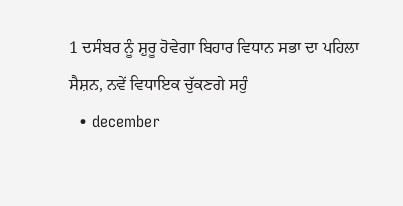1 ਦਸੰਬਰ ਨੂੰ ਸ਼ੁਰੂ ਹੋਵੇਗਾ ਬਿਹਾਰ ਵਿਧਾਨ ਸਭਾ ਦਾ ਪਹਿਲਾ ਸੈਸ਼ਨ, ਨਵੇਂ ਵਿਧਾਇਕ ਚੁੱਕਣਗੇ ਸਹੁੰ
  • december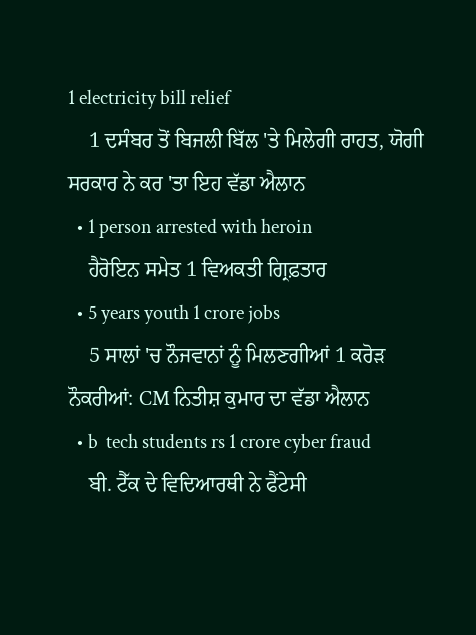1 electricity bill relief
    1 ਦਸੰਬਰ ਤੋਂ ਬਿਜਲੀ ਬਿੱਲ 'ਤੇ ਮਿਲੇਗੀ ਰਾਹਤ, ਯੋਗੀ ਸਰਕਾਰ ਨੇ ਕਰ 'ਤਾ ਇਹ ਵੱਡਾ ਐਲਾਨ
  • 1 person arrested with heroin
    ਹੈਰੋਇਨ ਸਮੇਤ 1 ਵਿਅਕਤੀ ਗ੍ਰਿਫ਼ਤਾਰ
  • 5 years youth 1 crore jobs
    5 ਸਾਲਾਂ 'ਚ ਨੌਜਵਾਨਾਂ ਨੂੰ ਮਿਲਣਗੀਆਂ 1 ਕਰੋੜ ਨੌਕਰੀਆਂ: CM ਨਿਤੀਸ਼ ਕੁਮਾਰ ਦਾ ਵੱਡਾ ਐਲਾਨ
  • b  tech students rs 1 crore cyber fraud
    ਬੀ. ਟੈੱਕ ਦੇ ਵਿਦਿਆਰਥੀ ਨੇ ਫੈਂਟੇਸੀ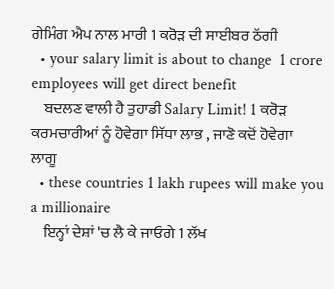ਗੇਮਿੰਗ ਐਪ ਨਾਲ ਮਾਰੀ 1 ਕਰੋੜ ਦੀ ਸਾਈਬਰ ਠੱਗੀ
  • your salary limit is about to change  1 crore employees will get direct benefit
    ਬਦਲਣ ਵਾਲੀ ਹੈ ਤੁਹਾਡੀ Salary Limit! 1 ਕਰੋੜ ਕਰਮਚਾਰੀਆਂ ਨੂੰ ਹੋਵੇਗਾ ਸਿੱਧਾ ਲਾਭ , ਜਾਣੋ ਕਦੋਂ ਹੋਵੇਗਾ ਲਾਗੂ
  • these countries 1 lakh rupees will make you a millionaire
    ਇਨ੍ਹਾਂ ਦੇਸ਼ਾਂ 'ਚ ਲੈ ਕੇ ਜਾਓਗੇ 1 ਲੱਖ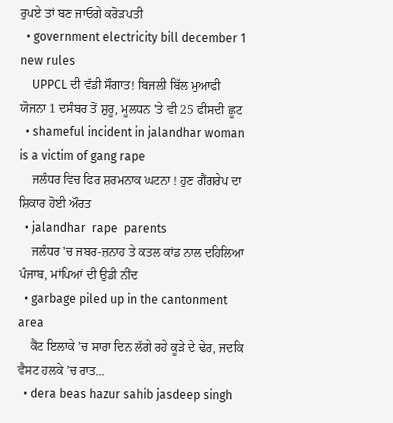ਰੁਪਏ ਤਾਂ ਬਣ ਜਾਓਗੇ ਕਰੋੜਪਤੀ
  • government electricity bill december 1 new rules
    UPPCL ਦੀ ਵੱਡੀ ਸੌਗਾਤ! ਬਿਜਲੀ ਬਿੱਲ ਮੁਆਫੀ ਯੋਜਨਾ 1 ਦਸੰਬਰ ਤੋਂ ਸ਼ੁਰੂ, ਮੂਲਧਨ 'ਤੇ ਵੀ 25 ਫੀਸਦੀ ਛੂਟ
  • shameful incident in jalandhar woman is a victim of gang rape
    ਜਲੰਧਰ ਵਿਚ ਫਿਰ ਸ਼ਰਮਨਾਕ ਘਟਨਾ ! ਹੁਣ ਗੈਂਗਰੇਪ ਦਾ ਸ਼ਿਕਾਰ ਹੋਈ ਔਰਤ
  • jalandhar  rape  parents
    ਜਲੰਧਰ 'ਚ ਜਬਰ-ਜ਼ਨਾਹ ਤੇ ਕਤਲ ਕਾਂਡ ਨਾਲ ਦਹਿਲਿਆ ਪੰਜਾਬ, ਮਾਂਪਿਆਂ ਦੀ ਉਡੀ ਨੀਂਦ
  • garbage piled up in the cantonment area
    ਕੈਂਟ ਇਲਾਕੇ ’ਚ ਸਾਰਾ ਦਿਨ ਲੱਗੇ ਰਹੇ ਕੂੜੇ ਦੇ ਢੇਰ, ਜਦਕਿ ਵੈਸਟ ਹਲਕੇ ’ਚ ਰਾਤ...
  • dera beas hazur sahib jasdeep singh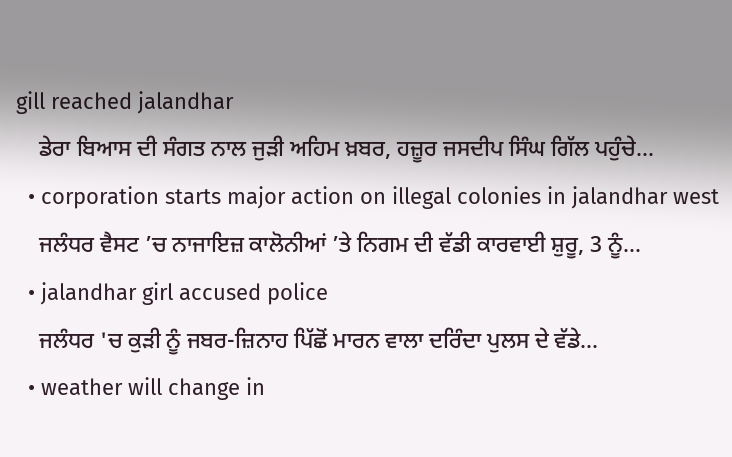gill reached jalandhar
    ਡੇਰਾ ਬਿਆਸ ਦੀ ਸੰਗਤ ਨਾਲ ਜੁੜੀ ਅਹਿਮ ਖ਼ਬਰ, ਹਜ਼ੂਰ ਜਸਦੀਪ ਸਿੰਘ ਗਿੱਲ ਪਹੁੰਚੇ...
  • corporation starts major action on illegal colonies in jalandhar west
    ਜਲੰਧਰ ਵੈਸਟ ’ਚ ਨਾਜਾਇਜ਼ ਕਾਲੋਨੀਆਂ ’ਤੇ ਨਿਗਮ ਦੀ ਵੱਡੀ ਕਾਰਵਾਈ ਸ਼ੁਰੂ, 3 ਨੂੰ...
  • jalandhar girl accused police
    ਜਲੰਧਰ 'ਚ ਕੁੜੀ ਨੂੰ ਜਬਰ-ਜ਼ਿਨਾਹ ਪਿੱਛੋਂ ਮਾਰਨ ਵਾਲਾ ਦਰਿੰਦਾ ਪੁਲਸ ਦੇ ਵੱਡੇ...
  • weather will change in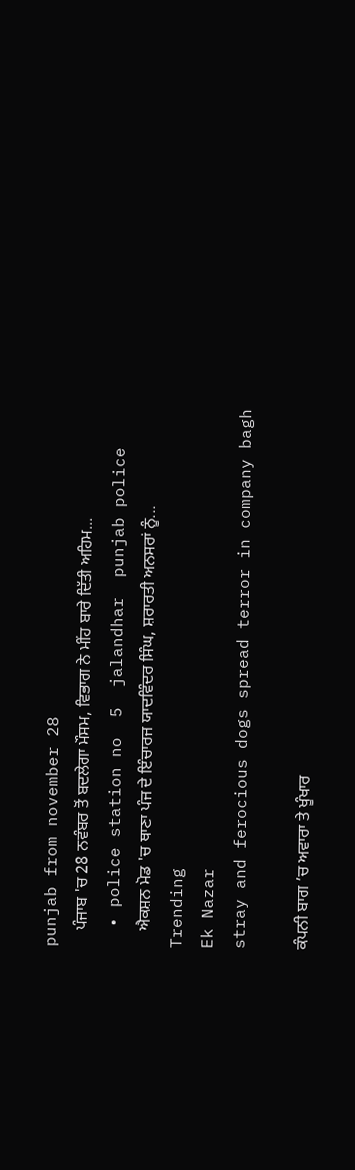punjab from november 28
    ਪੰਜਾਬ 'ਚ 28 ਨਵੰਬਰ ਤੋਂ ਬਦਲੇਗਾ ਮੌਸਮ, ਵਿਭਾਗ ਨੇ ਮੀਂਹ ਬਾਰੇ ਦਿੱਤੀ ਅਹਿਮ...
  • police station no  5  jalandhar  punjab police
    ਐਕਸ਼ਨ ਮੋਡ 'ਚ ਥਾਣਾ ਪੰਜ ਦੇ ਇੰਚਾਰਜ ਯਾਦਵਿੰਦਰ ਸਿੰਘ, ਸ਼ਰਾਰਤੀ ਅਨਸਰਾਂ ਨੂੰ...
Trending
Ek Nazar
stray and ferocious dogs spread terror in company bagh

ਕੰਪਨੀ ਬਾਗ ’ਚ ਅਵਾਰਾ ਤੇ ਖੂੰਖਾਰ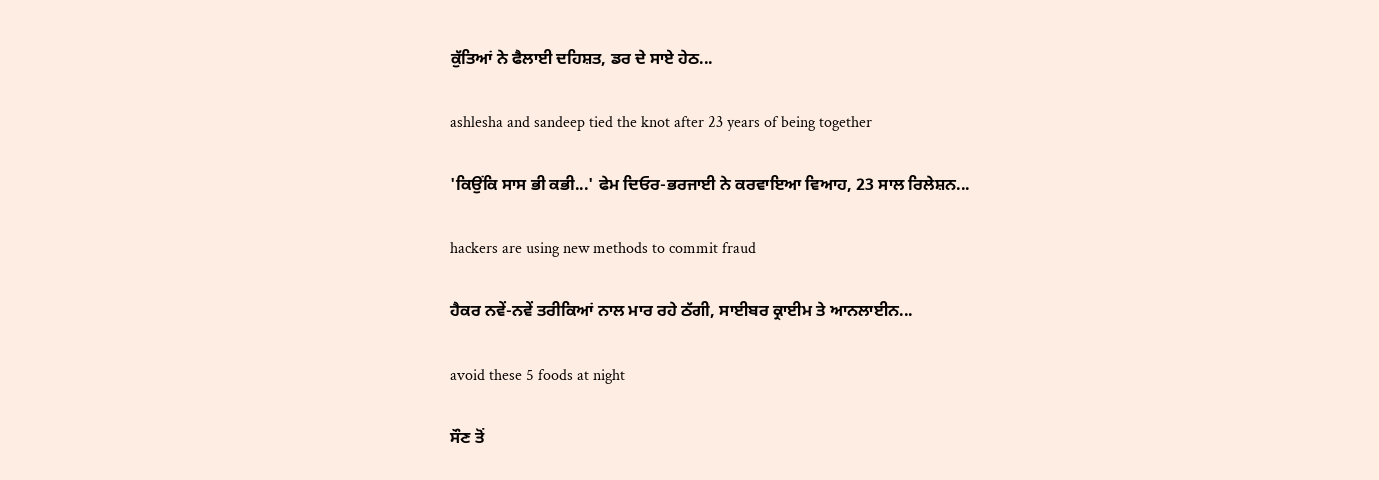ਕੁੱਤਿਆਂ ਨੇ ਫੈਲਾਈ ਦਹਿਸ਼ਤ, ਡਰ ਦੇ ਸਾਏ ਹੇਠ...

ashlesha and sandeep tied the knot after 23 years of being together

'ਕਿਉਂਕਿ ਸਾਸ ਭੀ ਕਭੀ...' ਫੇਮ ਦਿਓਰ-ਭਰਜਾਈ ਨੇ ਕਰਵਾਇਆ ਵਿਆਹ, 23 ਸਾਲ ਰਿਲੇਸ਼ਨ...

hackers are using new methods to commit fraud

ਹੈਕਰ ਨਵੇਂ-ਨਵੇਂ ਤਰੀਕਿਆਂ ਨਾਲ ਮਾਰ ਰਹੇ ਠੱਗੀ, ਸਾਈਬਰ ਕ੍ਰਾਈਮ ਤੇ ਆਨਲਾਈਨ...

avoid these 5 foods at night

ਸੌਣ ਤੋਂ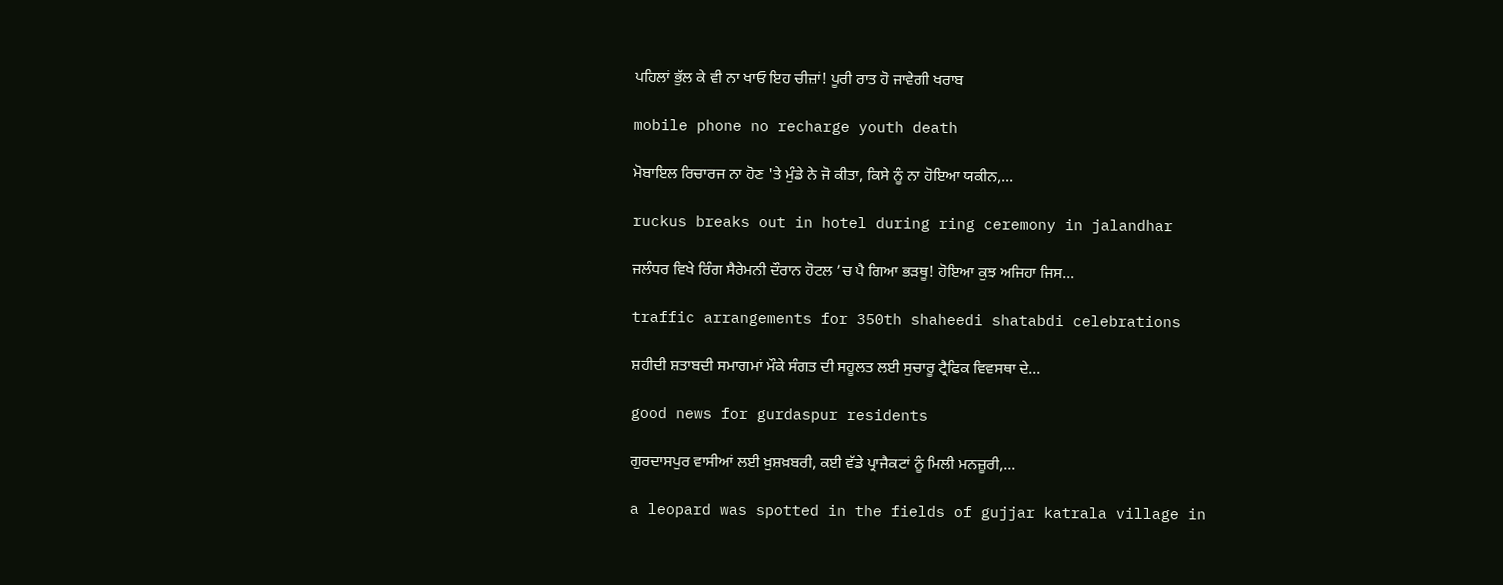ਪਹਿਲਾਂ ਭੁੱਲ ਕੇ ਵੀ ਨਾ ਖਾਓ ਇਹ ਚੀਜ਼ਾਂ! ਪੂਰੀ ਰਾਤ ਹੋ ਜਾਵੇਗੀ ਖਰਾਬ

mobile phone no recharge youth death

ਮੋਬਾਇਲ ਰਿਚਾਰਜ ਨਾ ਹੋਣ 'ਤੇ ਮੁੰਡੇ ਨੇ ਜੋ ਕੀਤਾ, ਕਿਸੇ ਨੂੰ ਨਾ ਹੋਇਆ ਯਕੀਨ,...

ruckus breaks out in hotel during ring ceremony in jalandhar

ਜਲੰਧਰ ਵਿਖੇ ਰਿੰਗ ਸੈਰੇਮਨੀ ਦੌਰਾਨ ਹੋਟਲ ’ਚ ਪੈ ਗਿਆ ਭੜਥੂ! ਹੋਇਆ ਕੁਝ ਅਜਿਹਾ ਜਿਸ...

traffic arrangements for 350th shaheedi shatabdi celebrations

ਸ਼ਹੀਦੀ ਸ਼ਤਾਬਦੀ ਸਮਾਗਮਾਂ ਮੌਕੇ ਸੰਗਤ ਦੀ ਸਹੂਲਤ ਲਈ ਸੁਚਾਰੂ ਟ੍ਰੈਫਿਕ ਵਿਵਸਥਾ ਦੇ...

good news for gurdaspur residents

ਗੁਰਦਾਸਪੁਰ ਵਾਸੀਆਂ ਲਈ ਖ਼ੁਸ਼ਖ਼ਬਰੀ, ਕਈ ਵੱਡੇ ਪ੍ਰਾਜੈਕਟਾਂ ਨੂੰ ਮਿਲੀ ਮਨਜ਼ੂਰੀ,...

a leopard was spotted in the fields of gujjar katrala village in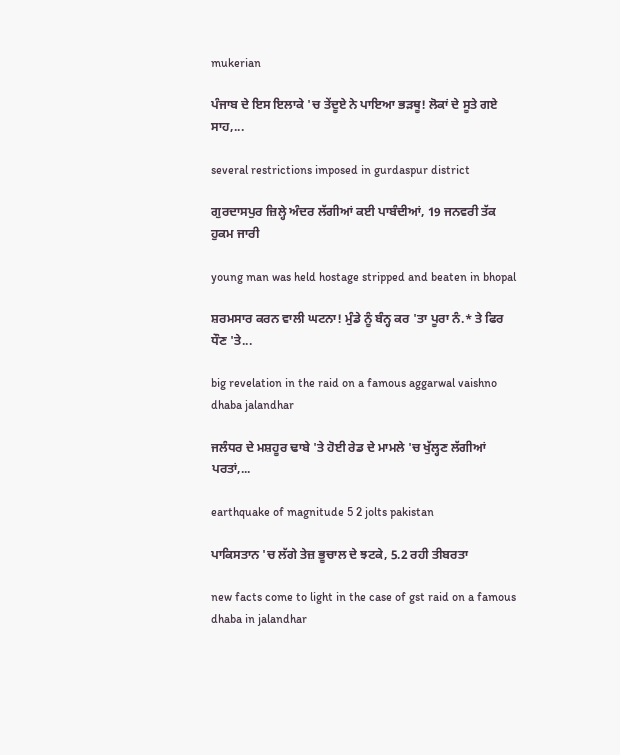mukerian

ਪੰਜਾਬ ਦੇ ਇਸ ਇਲਾਕੇ 'ਚ ਤੇਂਦੂਏ ਨੇ ਪਾਇਆ ਭੜਥੂ! ਲੋਕਾਂ ਦੇ ਸੂਤੇ ਗਏ ਸਾਹ,...

several restrictions imposed in gurdaspur district

ਗੁਰਦਾਸਪੁਰ ਜ਼ਿਲ੍ਹੇ ਅੰਦਰ ਲੱਗੀਆਂ ਕਈ ਪਾਬੰਦੀਆਂ, 19 ਜਨਵਰੀ ਤੱਕ ਹੁਕਮ ਜਾਰੀ

young man was held hostage stripped and beaten in bhopal

ਸ਼ਰਮਸਾਰ ਕਰਨ ਵਾਲੀ ਘਟਨਾ! ਮੁੰਡੇ ਨੂੰ ਬੰਨ੍ਹ ਕਰ 'ਤਾ ਪੂਰਾ ਨੰ.* ਤੇ ਫਿਰ ਧੌਣ 'ਤੇ...

big revelation in the raid on a famous aggarwal vaishno dhaba jalandhar

ਜਲੰਧਰ ਦੇ ਮਸ਼ਹੂਰ ਢਾਬੇ 'ਤੇ ਹੋਈ ਰੇਡ ਦੇ ਮਾਮਲੇ 'ਚ ਖੁੱਲ੍ਹਣ ਲੱਗੀਆਂ ਪਰਤਾਂ,...

earthquake of magnitude 5 2 jolts pakistan

ਪਾਕਿਸਤਾਨ 'ਚ ਲੱਗੇ ਤੇਜ਼ ਭੂਚਾਲ ਦੇ ਝਟਕੇ, 5.2 ਰਹੀ ਤੀਬਰਤਾ

new facts come to light in the case of gst raid on a famous dhaba in jalandhar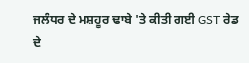ਜਲੰਧਰ ਦੇ ਮਸ਼ਹੂਰ ਢਾਬੇ 'ਤੇ ਕੀਤੀ ਗਈ GST ਰੇਡ ਦੇ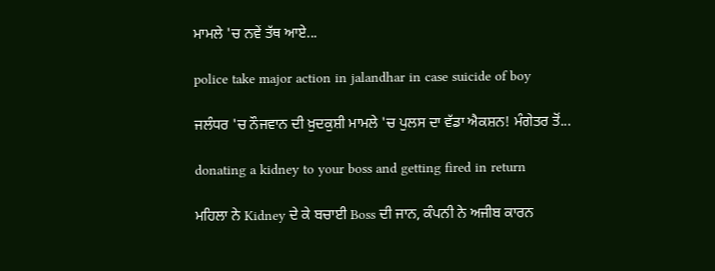ਮਾਮਲੇ 'ਚ ਨਵੇਂ ਤੱਥ ਆਏ...

police take major action in jalandhar in case suicide of boy

ਜਲੰਧਰ 'ਚ ਨੌਜਵਾਨ ਦੀ ਖ਼ੁਦਕੁਸ਼ੀ ਮਾਮਲੇ 'ਚ ਪੁਲਸ ਦਾ ਵੱਡਾ ਐਕਸ਼ਨ! ਮੰਗੇਤਰ ਤੋਂ...

donating a kidney to your boss and getting fired in return

ਮਹਿਲਾ ਨੇ Kidney ਦੇ ਕੇ ਬਚਾਈ Boss ਦੀ ਜਾਨ, ਕੰਪਨੀ ਨੇ ਅਜੀਬ ਕਾਰਨ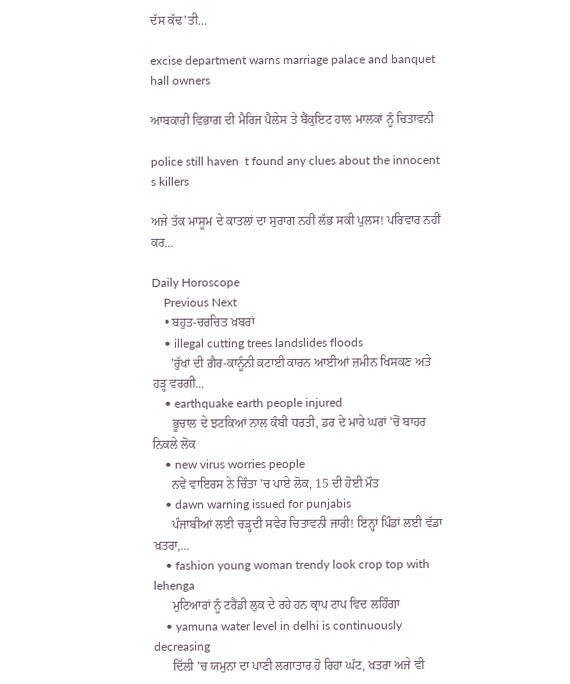ਦੱਸ ਕੱਢ'ਤੀ...

excise department warns marriage palace and banquet hall owners

ਆਬਕਾਰੀ ਵਿਭਾਗ ਦੀ ਮੈਰਿਜ ਪੈਲੇਸ ਤੇ ਬੈਂਕੁਇਟ ਹਾਲ ਮਾਲਕਾਂ ਨੂੰ ਚਿਤਾਵਨੀ

police still haven  t found any clues about the innocent  s killers

ਅਜੇ ਤੱਕ ਮਾਸੂਮ ਦੇ ਕਾਤਲਾਂ ਦਾ ਸੁਰਾਗ ਨਹੀਂ ਲੱਭ ਸਕੀ ਪੁਲਸ! ਪਰਿਵਾਰ ਨਹੀਂ ਕਰ...

Daily Horoscope
    Previous Next
    • ਬਹੁਤ-ਚਰਚਿਤ ਖ਼ਬਰਾਂ
    • illegal cutting trees landslides floods
      'ਰੁੱਖਾਂ ਦੀ ਗ਼ੈਰ-ਕਾਨੂੰਨੀ ਕਟਾਈ ਕਾਰਨ ਆਈਆਂ ਜ਼ਮੀਨ ਖਿਸਕਣ ਅਤੇ ਹੜ੍ਹ ਵਰਗੀ...
    • earthquake earth people injured
      ਭੂਚਾਲ ਦੇ ਝਟਕਿਆਂ ਨਾਲ ਕੰਬੀ ਧਰਤੀ, ਡਰ ਦੇ ਮਾਰੇ ਘਰਾਂ 'ਚੋਂ ਬਾਹਰ ਨਿਕਲੇ ਲੋਕ
    • new virus worries people
      ਨਵੇਂ ਵਾਇਰਸ ਨੇ ਚਿੰਤਾ 'ਚ ਪਾਏ ਲੋਕ, 15 ਦੀ ਹੋਈ ਮੌਤ
    • dawn warning issued for punjabis
      ਪੰਜਾਬੀਆਂ ਲਈ ਚੜ੍ਹਦੀ ਸਵੇਰ ਚਿਤਾਵਨੀ ਜਾਰੀ! ਇਨ੍ਹਾਂ ਪਿੰਡਾਂ ਲਈ ਵੱਡਾ ਖ਼ਤਰਾ,...
    • fashion young woman trendy look crop top with lehenga
      ਮੁਟਿਆਰਾਂ ਨੂੰ ਟਰੈਂਡੀ ਲੁਕ ਦੇ ਰਹੇ ਹਨ ਕ੍ਰਾਪ ਟਾਪ ਵਿਦ ਲਹਿੰਗਾ
    • yamuna water level in delhi is continuously decreasing
      ਦਿੱਲੀ 'ਚ ਯਮੁਨਾ ਦਾ ਪਾਣੀ ਲਗਾਤਾਰ ਹੋ ਰਿਹਾ ਘੱਟ, ਖਤਰਾ ਅਜੇ ਵੀ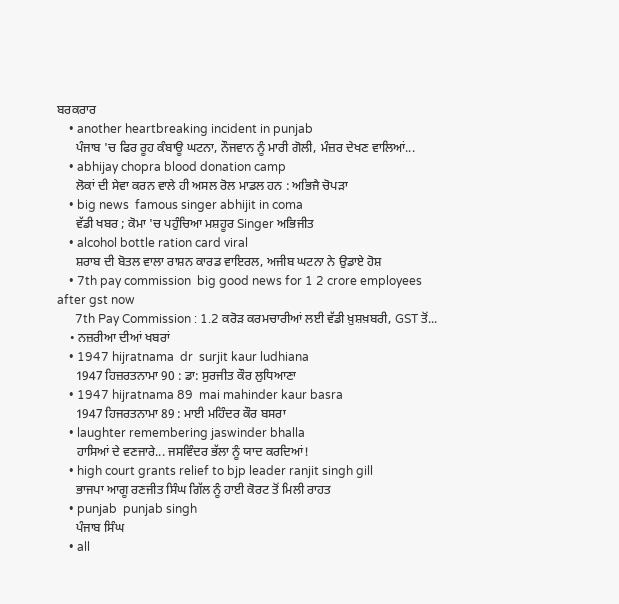ਬਰਕਰਾਰ
    • another heartbreaking incident in punjab
      ਪੰਜਾਬ 'ਚ ਫਿਰ ਰੂਹ ਕੰਬਾਊ ਘਟਨਾ, ਨੌਜਵਾਨ ਨੂੰ ਮਾਰੀ ਗੋਲੀ, ਮੰਜ਼ਰ ਦੇਖਣ ਵਾਲਿਆਂ...
    • abhijay chopra blood donation camp
      ਲੋਕਾਂ ਦੀ ਸੇਵਾ ਕਰਨ ਵਾਲੇ ਹੀ ਅਸਲ ਰੋਲ ਮਾਡਲ ਹਨ : ਅਭਿਜੈ ਚੋਪੜਾ
    • big news  famous singer abhijit in coma
      ਵੱਡੀ ਖਬਰ ; ਕੋਮਾ 'ਚ ਪਹੁੰਚਿਆ ਮਸ਼ਹੂਰ Singer ਅਭਿਜੀਤ
    • alcohol bottle ration card viral
      ਸ਼ਰਾਬ ਦੀ ਬੋਤਲ ਵਾਲਾ ਰਾਸ਼ਨ ਕਾਰਡ ਵਾਇਰਲ, ਅਜੀਬ ਘਟਨਾ ਨੇ ਉਡਾਏ ਹੋਸ਼
    • 7th pay commission  big good news for 1 2 crore employees  after gst now
      7th Pay Commission : 1.2 ਕਰੋੜ ਕਰਮਚਾਰੀਆਂ ਲਈ ਵੱਡੀ ਖ਼ੁਸ਼ਖ਼ਬਰੀ, GST ਤੋਂ...
    • ਨਜ਼ਰੀਆ ਦੀਆਂ ਖਬਰਾਂ
    • 1947 hijratnama  dr  surjit kaur ludhiana
      1947 ਹਿਜ਼ਰਤਨਾਮਾ 90 : ਡਾ: ਸੁਰਜੀਤ ਕੌਰ ਲੁਧਿਆਣਾ
    • 1947 hijratnama 89  mai mahinder kaur basra
      1947 ਹਿਜਰਤਨਾਮਾ 89 : ਮਾਈ ਮਹਿੰਦਰ ਕੌਰ ਬਸਰਾ
    • laughter remembering jaswinder bhalla
      ਹਾਸਿਆਂ ਦੇ ਵਣਜਾਰੇ... ਜਸਵਿੰਦਰ ਭੱਲਾ ਨੂੰ ਯਾਦ ਕਰਦਿਆਂ!
    • high court grants relief to bjp leader ranjit singh gill
      ਭਾਜਪਾ ਆਗੂ ਰਣਜੀਤ ਸਿੰਘ ਗਿੱਲ ਨੂੰ ਹਾਈ ਕੋਰਟ ਤੋਂ ਮਿਲੀ ਰਾਹਤ
    • punjab  punjab singh
      ਪੰਜਾਬ ਸਿੰਘ
    • all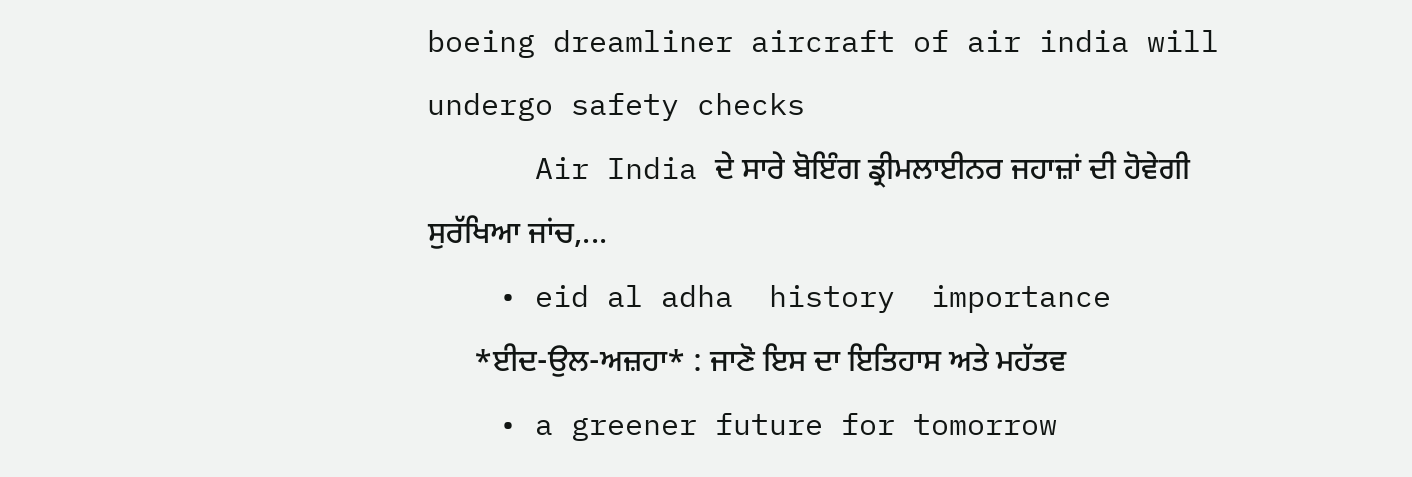boeing dreamliner aircraft of air india will undergo safety checks
      Air India ਦੇ ਸਾਰੇ ਬੋਇੰਗ ਡ੍ਰੀਮਲਾਈਨਰ ਜਹਾਜ਼ਾਂ ਦੀ ਹੋਵੇਗੀ ਸੁਰੱਖਿਆ ਜਾਂਚ,...
    • eid al adha  history  importance
      *ਈਦ-ਉਲ-ਅਜ਼ਹਾ* : ਜਾਣੋ ਇਸ ਦਾ ਇਤਿਹਾਸ ਅਤੇ ਮਹੱਤਵ
    • a greener future for tomorrow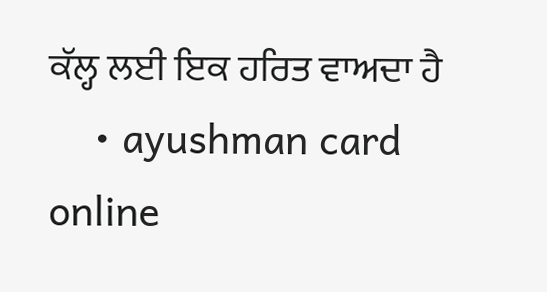ਕੱਲ੍ਹ ਲਈ ਇਕ ਹਰਿਤ ਵਾਅਦਾ ਹੈ
    • ayushman card online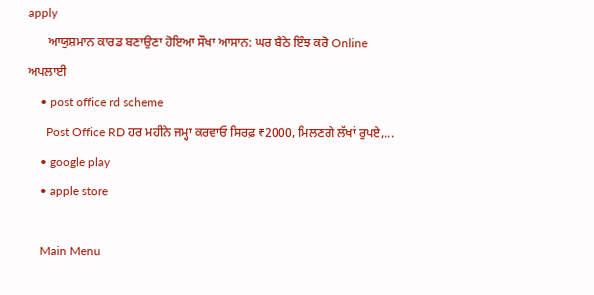apply
      ਆਯੁਸ਼ਮਾਨ ਕਾਰਡ ਬਣਾਉਣਾ ਹੋਇਆ ਸੌਖਾ ਆਸਾਨ: ਘਰ ਬੈਠੇ ਇੰਝ ਕਰੋ Online ਅਪਲਾਈ
    • post office rd scheme
      Post Office RD ਹਰ ਮਹੀਨੇ ਜਮ੍ਹਾ ਕਰਵਾਓ ਸਿਰਫ਼ ₹2000, ਮਿਲਣਗੇ ਲੱਖਾਂ ਰੁਪਏ,...
    • google play
    • apple store

    Main Menu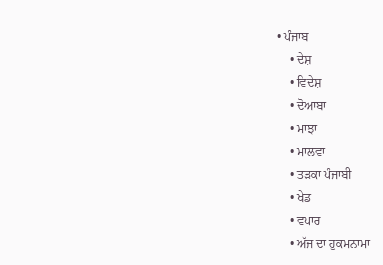• ਪੰਜਾਬ
    • ਦੇਸ਼
    • ਵਿਦੇਸ਼
    • ਦੋਆਬਾ
    • ਮਾਝਾ
    • ਮਾਲਵਾ
    • ਤੜਕਾ ਪੰਜਾਬੀ
    • ਖੇਡ
    • ਵਪਾਰ
    • ਅੱਜ ਦਾ ਹੁਕਮਨਾਮਾ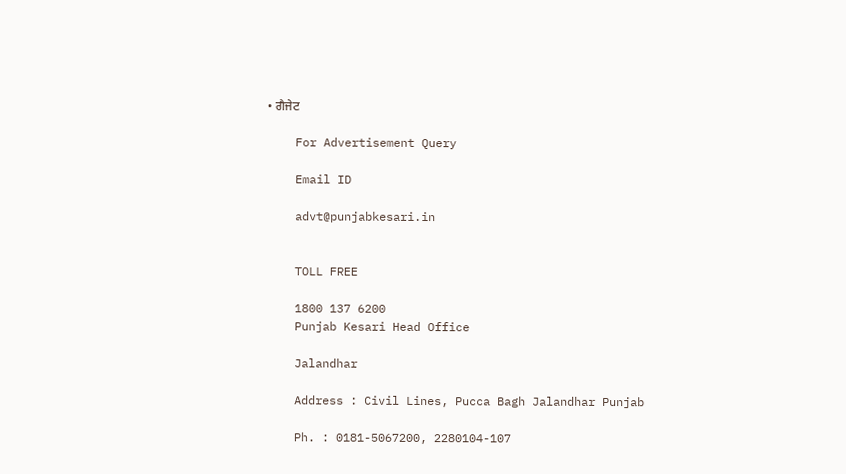• ਗੈਜੇਟ

    For Advertisement Query

    Email ID

    advt@punjabkesari.in


    TOLL FREE

    1800 137 6200
    Punjab Kesari Head Office

    Jalandhar

    Address : Civil Lines, Pucca Bagh Jalandhar Punjab

    Ph. : 0181-5067200, 2280104-107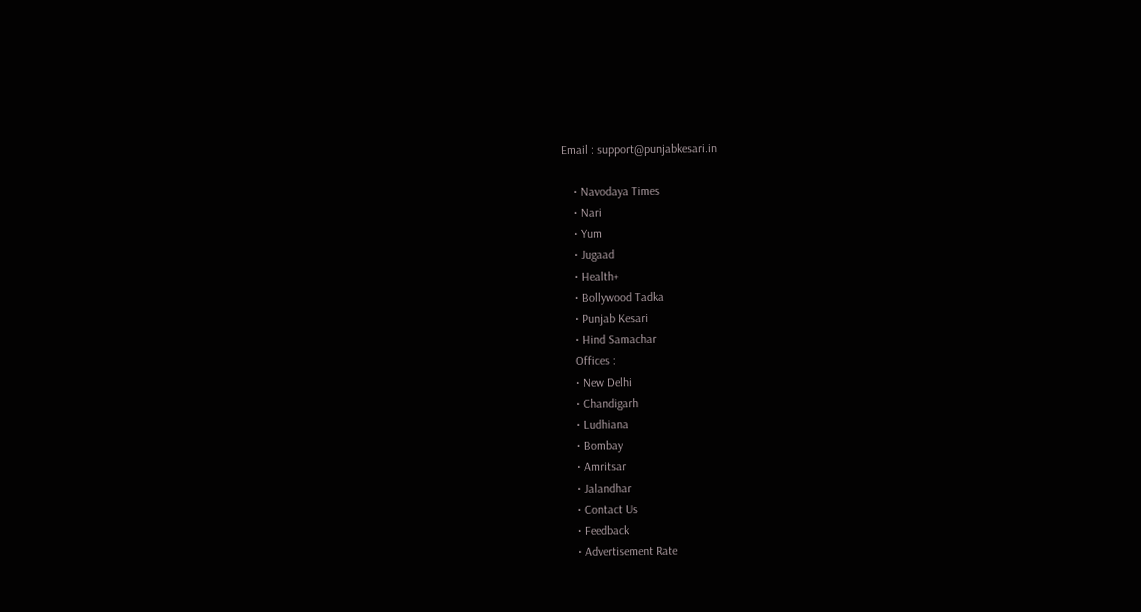Email : support@punjabkesari.in

    • Navodaya Times
    • Nari
    • Yum
    • Jugaad
    • Health+
    • Bollywood Tadka
    • Punjab Kesari
    • Hind Samachar
    Offices :
    • New Delhi
    • Chandigarh
    • Ludhiana
    • Bombay
    • Amritsar
    • Jalandhar
    • Contact Us
    • Feedback
    • Advertisement Rate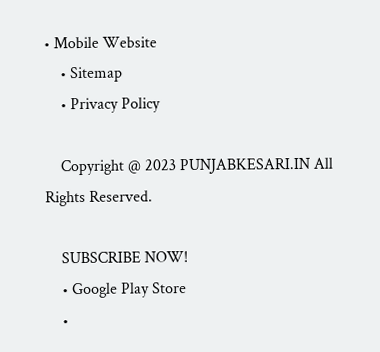• Mobile Website
    • Sitemap
    • Privacy Policy

    Copyright @ 2023 PUNJABKESARI.IN All Rights Reserved.

    SUBSCRIBE NOW!
    • Google Play Store
    •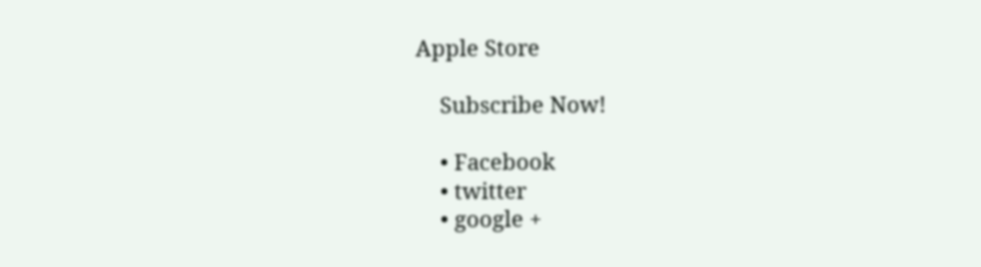Apple Store

    Subscribe Now!

    • Facebook
    • twitter
    • google +